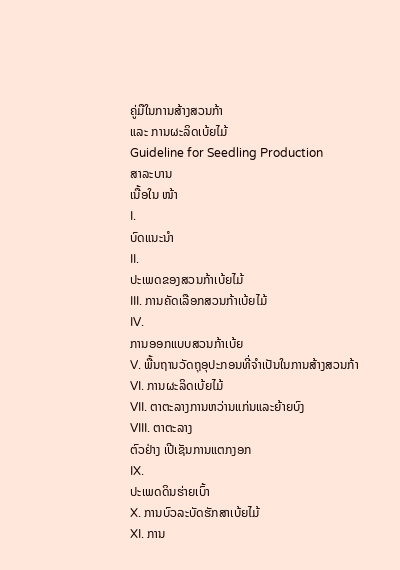ຄູ່ມືໃນການສ້າງສວນກ້າ
ແລະ ການຜະລິດເບ້ຍໄມ້
Guideline for Seedling Production
ສາລະບານ
ເນື້ອໃນ ໜ້າ
I.
ບົດແນະນໍາ
II.
ປະເພດຂອງສວນກ້າເບ້ຍໄມ້
III. ການຄັດເລືອກສວນກ້າເບ້ຍໄມ້
IV.
ການອອກແບບສວນກ້າເບ້ຍ
V. ພື້ນຖານວັດຖຸອຸປະກອນທີ່ຈໍາເປັນໃນການສ້າງສວນກ້າ
VI. ການຜະລິດເບ້ຍໄມ້
VII. ຕາຕະລາງການຫວ່ານແກ່ນແລະຍ້າຍບົງ
VIII. ຕາຕະລາງ
ຕົວຢ່າງ ເປີເຊັນການແຕກງອກ
IX.
ປະເພດດິນຮ່າຍເບົ້າ
X. ການບົວລະບັດຮັກສາເບ້ຍໄມ້
XI. ການ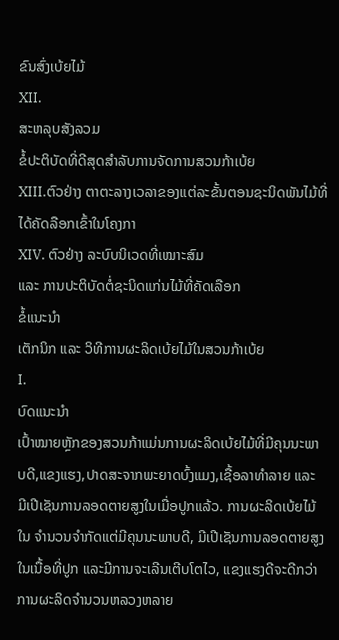ຂົນສົ່ງເບ້ຍໄມ້
XII.
ສະຫລຸບສັງລວມ
ຂໍ້ປະຕິບັດທີ່ດີສຸດສຳລັບການຈັດການສວນກ້າເບ້ຍ
XIII.ຕົວຢ່າງ ຕາຕະລາງເວລາຂອງແຕ່ລະຂັ້ນຕອນຊະນິດພັນໄມ້ທີ່ໄດ້ຄັດລືອກເຂົ້າໃນໂຄງກາ
XIV. ຕົວຢ່າງ ລະບົບນິເວດທີ່ເໝາະສົມ
ແລະ ການປະຕິບັດຕໍ່ຊະນິດແກ່ນໄມ້ທີ່ຄັດເລືອກ
ຂໍ້ແນະນຳ
ເຕັກນິກ ແລະ ວິທີການຜະລິດເບ້ຍໄມ້ໃນສວນກ້າເບ້ຍ
I.
ບົດແນະນຳ
ເປົ້າໝາຍຫຼັກຂອງສວນກ້າແມ່ນການຜະລິດເບ້ຍໄມ້ທີ່ມີຄຸນນະພາບດີ,ແຂງແຮງ,ປາດສະຈາກພະຍາດບົ້ງແມງ,ເຊື້ອລາທໍາລາຍ ແລະ
ມີເປີເຊັນການລອດຕາຍສູງໃນເມື່ອປູກແລ້ວ. ການຜະລິດເບ້ຍໄມ້ໃນ ຈຳນວນຈຳກັດແຕ່ມີຄຸນນະພາບດີ, ມີເປີເຊັນການລອດຕາຍສູງໃນເນື້ອທີ່ປູກ ແລະມີການຈະເລີນເຕີບໂຕໄວ, ແຂງແຮງດີຈະດີກວ່າການຜະລິດຈຳນວນຫລວງຫລາຍ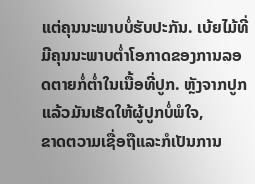ແຕ່ຄຸນນະພາບບໍ່ຮັບປະກັນ. ເບ້ຍໄມ້ທີ່ມີຄຸນນະພາບຕໍ່າໂອກາດຂອງການລອດຕາຍກໍ່ຕໍ່າໃນເນື້ອທີ່ປູກ. ຫຼັງຈາກປູກແລ້ວມັນເຮັດໃຫ້ຜູ້ປູກບໍ່ພໍໃຈ,
ຂາດຕວາມເຊື່ອຖືແລະກໍເປັນການ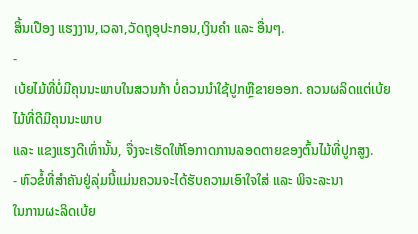ສິ້ນເປືອງ ແຮງງານ,ເວລາ,ວັດຖຸອຸປະກອນ,ເງິນຄໍາ ແລະ ອື່ນໆ.
-
ເບ້ຍໄມ້ທີ່ບໍ່ມີຄຸນນະພາບໃນສວນກ້າ ບໍ່ຄວນນຳໃຊ້ປູກຫຼືຂາຍອອກ. ຄວນຜລິດແຕ່ເບ້ຍໄມ້ທີ່ດີມີຄຸນນະພາບ
ແລະ ແຂງແຮງດີເທົ່ານັ້ນ, ຈື່ງຈະເຮັດໃຫ້ໂອກາດການລອດຕາຍຂອງຕົ້ນໄມ້ທີ່ປູກສູງ.
- ຫົວຂໍ້ທີ່ສຳຄັນຢູ່ລຸ່ມນີ້ແມ່ນຄວນຈະໄດ້ຮັບຄວາມເອົາໃຈໃສ່ ແລະ ພິຈະລະນາ
ໃນການຜະລິດເບ້ຍ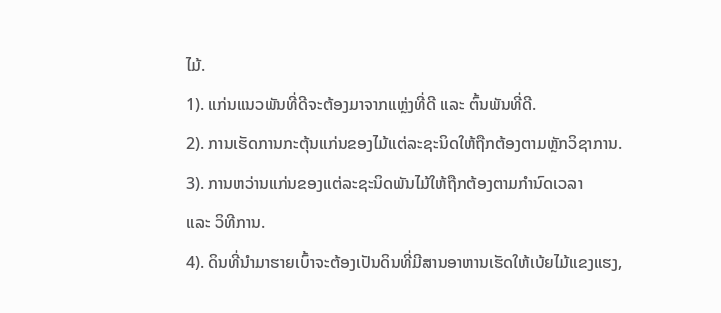ໄມ້.
1). ແກ່ນແນວພັນທີ່ດີຈະຕ້ອງມາຈາກແຫຼ່ງທີ່ດີ ແລະ ຕົ້ນພັນທີ່ດີ.
2). ການເຮັດການກະຕຸ້ນແກ່ນຂອງໄມ້ແຕ່ລະຊະນິດໃຫ້ຖືກຕ້ອງຕາມຫຼັກວິຊາການ.
3). ການຫວ່ານແກ່ນຂອງແຕ່ລະຊະນິດພັນໄມ້ໃຫ້ຖືກຕ້ອງຕາມກຳນົດເວລາ
ແລະ ວິທີການ.
4). ດິນທີ່ນໍາມາຮາຍເບົ້າຈະຕ້ອງເປັນດິນທີ່ມີສານອາຫານເຮັດໃຫ້ເບ້ຍໄມ້ແຂງແຮງ,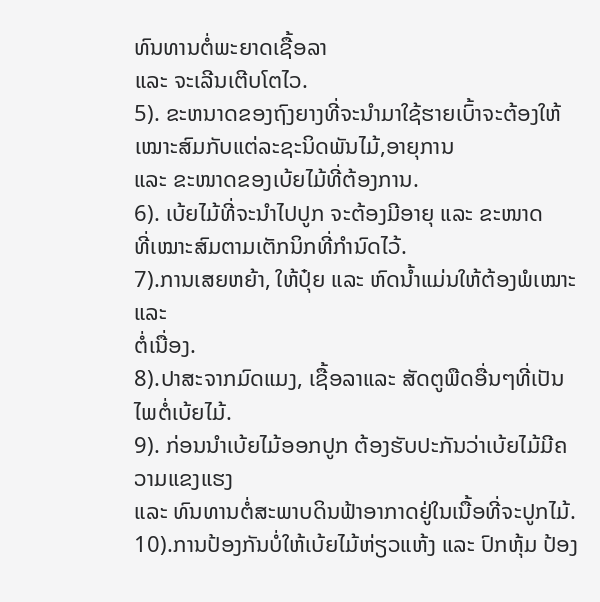ທົນທານຕໍ່ພະຍາດເຊື້ອລາ
ແລະ ຈະເລີນເຕີບໂຕໄວ.
5). ຂະຫນາດຂອງຖົງຍາງທີ່ຈະນໍາມາໃຊ້ຮາຍເບົ້າຈະຕ້ອງໃຫ້ເໝາະສົມກັບແຕ່ລະຊະນິດພັນໄມ້,ອາຍຸການ
ແລະ ຂະໜາດຂອງເບ້ຍໄມ້ທີ່ຕ້ອງການ.
6). ເບ້ຍໄມ້ທີ່ຈະນໍາໄປປູກ ຈະຕ້ອງມີອາຍຸ ແລະ ຂະໜາດ
ທີ່ເໝາະສົມຕາມເຕັກນິກທີ່ກໍານົດໄວ້.
7).ການເສຍຫຍ້າ, ໃຫ້ປຸ໋ຍ ແລະ ຫົດນ້ຳແມ່ນໃຫ້ຕ້ອງພໍເໝາະ ແລະ
ຕໍ່ເນື່ອງ.
8).ປາສະຈາກມົດແມງ, ເຊື້ອລາແລະ ສັດຕູພືດອື່ນໆທີ່ເປັນໄພຕໍ່ເບ້ຍໄມ້.
9). ກ່ອນນໍາເບ້ຍໄມ້ອອກປູກ ຕ້ອງຮັບປະກັນວ່າເບ້ຍໄມ້ມີຄວາມແຂງແຮງ
ແລະ ທົນທານຕໍ່ສະພາບດິນຟ້າອາກາດຢູ່ໃນເນື້ອທີ່ຈະປູກໄມ້.
10).ການປ້ອງກັນບໍ່ໃຫ້ເບ້ຍໄມ້ຫ່ຽວແຫ້ງ ແລະ ປົກຫຸ້ມ ປ້ອງ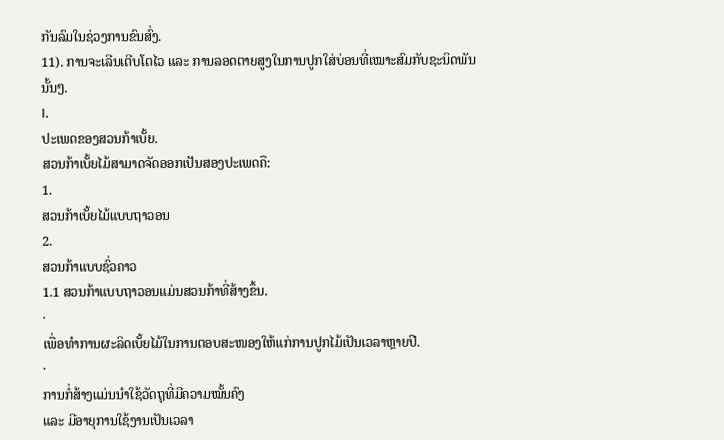ກັນລົມໃນຊ່ວງການຂົນສົ່ງ.
11). ການຈະເລີນເຕີບໂຕໄວ ແລະ ການລອດຕາຍສູງໃນການປູກໃສ່ບ່ອນທີ່ເໝາະສົມກັບຊະນິດພັນນັ້ນໆ.
I.
ປະເພດຂອງສວນກ້າເບັ້ຍ.
ສວນກ້າເບັ້ຍໄມ້ສາມາດຈັດອອກເປັນສອງປະເພດຄື:
1.
ສວນກ້າເບັ້ຍໄມ້ແບບຖາວອນ
2.
ສວນກ້າແບບຊົ່ວຄາວ
1.1 ສວນກ້າແບບຖາວອນແມ່ນສວນກ້າທີ່ສ້າງຂຶ້ນ.
·
ເພື່ອທໍາການຜະລິດເບັ້ຍໄມ້ໃນການຕອບສະໜອງໃຫ້ແກ່ການປູກໄມ້ເປັນເວລາຫຼາຍປີ.
·
ການກໍ່ສ້າງແມ່ນນໍາໃຊ້ວັດຖຸທີ່ມີຄວາມໝັ້ນຄົງ
ແລະ ມີອາຍຸການໃຊ້ງານເປັນເວລາ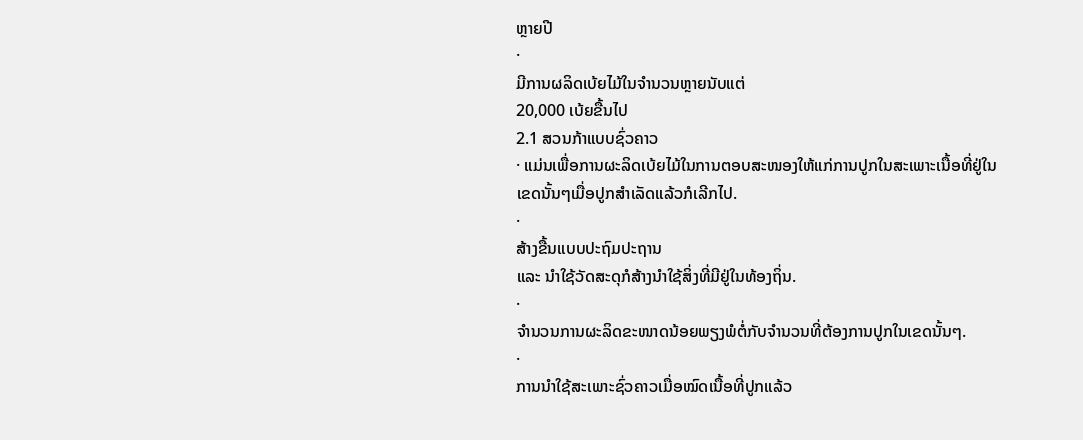ຫຼາຍປີ
·
ມີການຜລິດເບ້ຍໄມ້ໃນຈໍານວນຫຼາຍນັບແຕ່
20,000 ເບ້ຍຂື້ນໄປ
2.1 ສວນກ້າແບບຊົ່ວຄາວ
· ແມ່ນເພື່ອການຜະລິດເບ້ຍໄມ້ໃນການຕອບສະໜອງໃຫ້ແກ່ການປູກໃນສະເພາະເນື້ອທີ່ຢູ່ໃນເຂດນັ້ນໆເມື່ອປູກສໍາເລັດແລ້ວກໍເລີກໄປ.
·
ສ້າງຂື້ນແບບປະຖົມປະຖານ
ແລະ ນໍາໃຊ້ວັດສະດຸກໍສ້າງນໍາໃຊ້ສິ່ງທີ່ມີຢູ່ໃນທ້ອງຖິ່ນ.
·
ຈໍານວນການຜະລິດຂະໜາດນ້ອຍພຽງພໍຕໍ່ກັບຈໍານວນທີ່ຕ້ອງການປູກໃນເຂດນັ້ນໆ.
·
ການນໍາໃຊ້ສະເພາະຊົ່ວຄາວເມື່ອໝົດເນື້ອທີ່ປູກແລ້ວ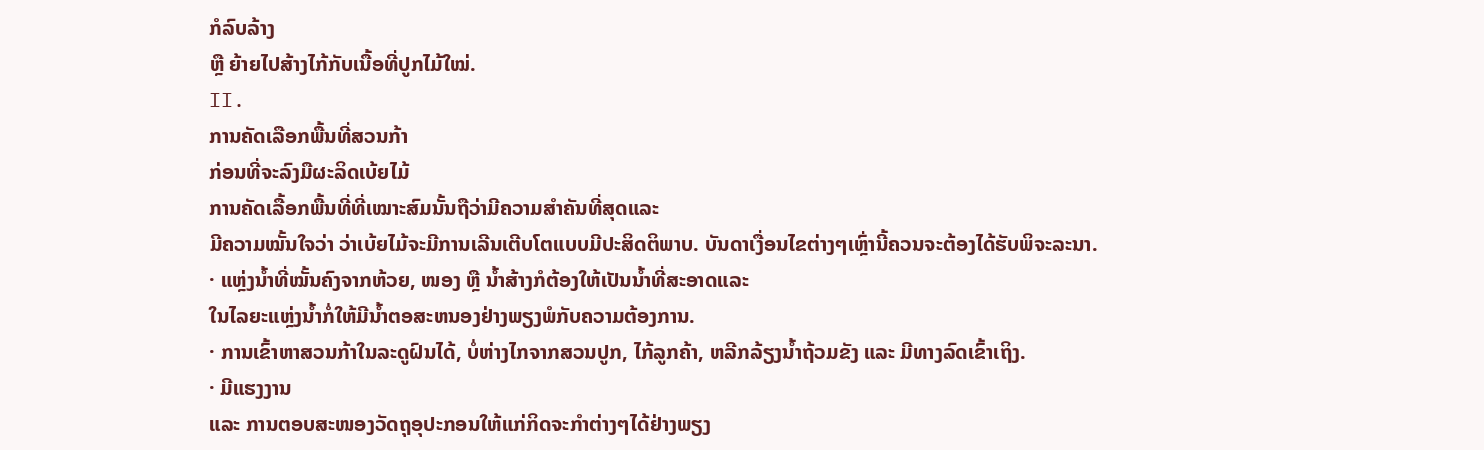ກໍລົບລ້າງ
ຫຼື ຍ້າຍໄປສ້າງໄກ້ກັບເນື້ອທີ່ປູກໄມ້ໃໝ່.
II.
ການຄັດເລືອກພື້ນທີ່ສວນກ້າ
ກ່ອນທີ່ຈະລົງມືຜະລິດເບ້ຍໄມ້
ການຄັດເລື້ອກພື້ນທີ່ທີ່ເໝາະສົມນັ້ນຖືວ່າມີຄວາມສໍາຄັນທີ່ສຸດແລະ
ມີຄວາມໝັ້ນໃຈວ່າ ວ່າເບ້ຍໄມ້ຈະມີການເລີນເຕີບໂຕແບບມີປະສິດຕິພາບ. ບັນດາເງື່ອນໄຂຕ່າງໆເຫຼົ່ານີ້ຄວນຈະຕ້ອງໄດ້ຮັບພິຈະລະນາ.
· ແຫຼ່ງນ້ຳທີ່ໝັ້ນຄົງຈາກຫ້ວຍ, ໜອງ ຫຼື ນ້ຳສ້າງກໍຕ້ອງໃຫ້ເປັນນ້ຳທີ່ສະອາດແລະ
ໃນໄລຍະແຫຼ່ງນໍ້າກໍ່ໃຫ້ມີນໍ້າຕອສະຫນອງຢ່າງພຽງພໍກັບຄວາມຕ້ອງການ.
· ການເຂົ້າຫາສວນກ້າໃນລະດູຝົນໄດ້, ບໍ່ຫ່າງໄກຈາກສວນປູກ, ໄກ້ລູກຄ້າ, ຫລີກລ້ຽງນ້ຳຖ້ວມຂັງ ແລະ ມີທາງລົດເຂົ້າເຖິງ.
· ມີແຮງງານ
ແລະ ການຕອບສະໜອງວັດຖຸອຸປະກອນໃຫ້ແກ່ກິດຈະກໍາຕ່າງໆໄດ້ຢ່າງພຽງ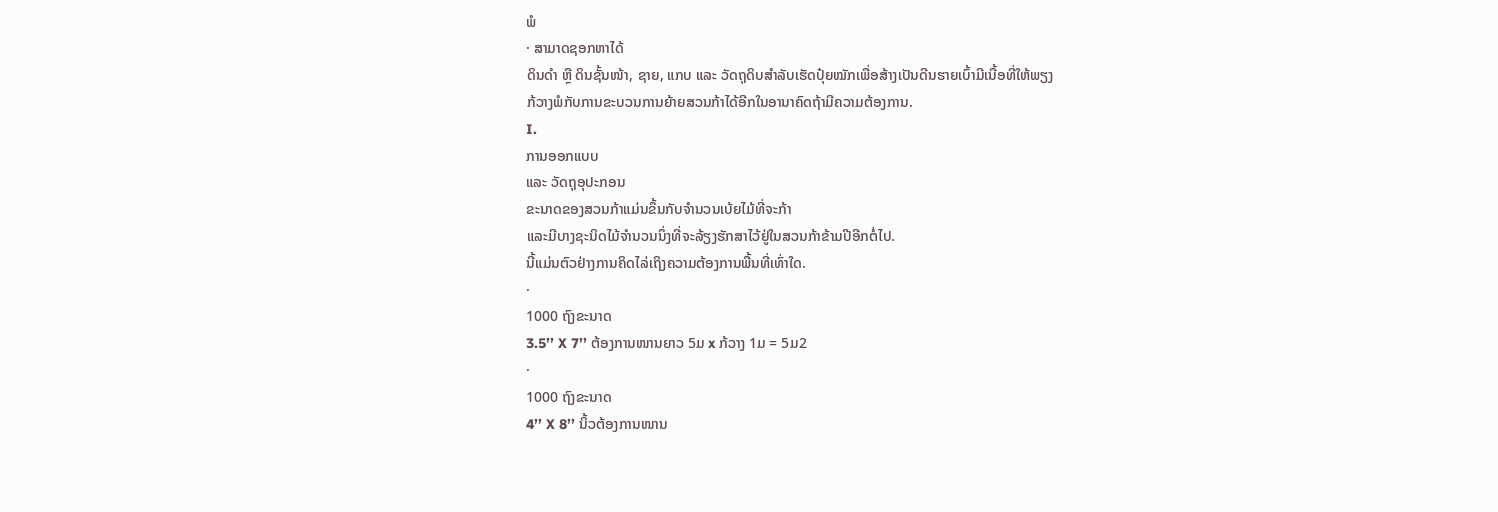ພໍ
· ສາມາດຊອກຫາໄດ້
ດິນດໍາ ຫຼື ດິນຊັ້ນໜ້າ, ຊາຍ, ແກບ ແລະ ວັດຖຸດິບສຳລັບເຮັດປຸ໋ຍໝັກເພື່ອສ້າງເປັນດີນຮາຍເບົ້າມີເນື້ອທີ່ໃຫ້ພຽງ
ກ້ວາງພໍກັບການຂະບວນການຍ້າຍສວນກ້າໄດ້ອີກໃນອານາຄົດຖ້າມີຄວາມຕ້ອງການ.
I.
ການອອກແບບ
ແລະ ວັດຖຸອຸປະກອນ
ຂະນາດຂອງສວນກ້າແມ່ນຂຶ້ນກັບຈຳນວນເບ້ຍໄມ້ທີ່ຈະກ້າ
ແລະມີບາງຊະນິດໄມ້ຈຳນວນນຶ່ງທີ່ຈະລ້ຽງຮັກສາໄວ້ຢູ່ໃນສວນກ້າຂ້າມປີອີກຕໍ່ໄປ.
ນີ້ແມ່ນຕົວຢ່າງການຄິດໄລ່ເຖິງຄວາມຕ້ອງການພື້ນທີ່ເທົ່າໃດ.
·
1000 ຖົງຂະນາດ
3.5’’ X 7’’ ຕ້ອງການໜານຍາວ 5ມ x ກ້ວາງ 1ມ = 5ມ2
·
1000 ຖົງຂະນາດ
4’’ X 8’’ ນິ້ວຕ້ອງການໜານ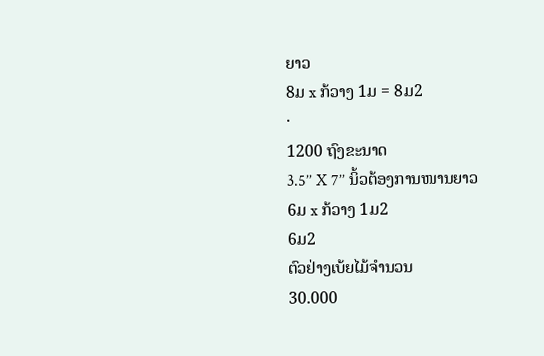ຍາວ
8ມ x ກ້ວາງ 1ມ = 8ມ2
·
1200 ຖົງຂະນາດ
3.5’’ X 7’’ ນິ້ວຕ້ອງການໜານຍາວ
6ມ x ກ້ວາງ 1ມ2
6ມ2
ຕົວຢ່າງເບ້ຍໄມ້ຈໍານວນ
30.000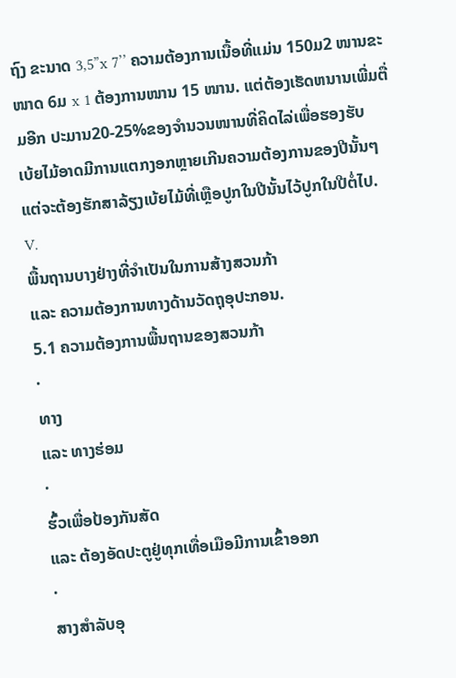ຖົງ ຂະນາດ 3,5”x 7’’ ຄວາມຕ້ອງການເນື້ອທີ່ແມ່ນ 150ມ2 ໜານຂະໜາດ 6ມ x 1 ຕ້ອງການໜານ 15 ໜານ. ແຕ່ຕ້ອງເຮັດຫນານເພີ່ມຕື່ມອີກ ປະມານ20-25%ຂອງຈໍານວນໜານທີ່ຄິດໄລ່ເພື່ອຮອງຮັບ
ເບ້ຍໄມ້ອາດມີການແຕກງອກຫຼາຍເກີນຄວາມຕ້ອງການຂອງປີນັ້ນໆ
ແຕ່ຈະຕ້ອງຮັກສາລ້ຽງເບ້ຍໄມ້ທີ່ເຫຼືອປູກໃນປີນັ້ນໄວ້ປູກໃນປີຕໍ່ໄປ.
V.
ພື້ນຖານບາງຢ່າງທີ່ຈຳເປັນໃນການສ້າງສວນກ້າ
ແລະ ຄວາມຕ້ອງການທາງດ້ານວັດຖຸອຸປະກອນ.
5.1 ຄວາມຕ້ອງການພື້ນຖານຂອງສວນກ້າ
·
ທາງ
ແລະ ທາງຮ່ອມ
·
ຮົ້ວເພື່ອປ້ອງກັນສັດ
ແລະ ຕ້ອງອັດປະຕູຢູ່ທຸກເທື່ອເມືອມີການເຂົ້າອອກ
·
ສາງສຳລັບອຸ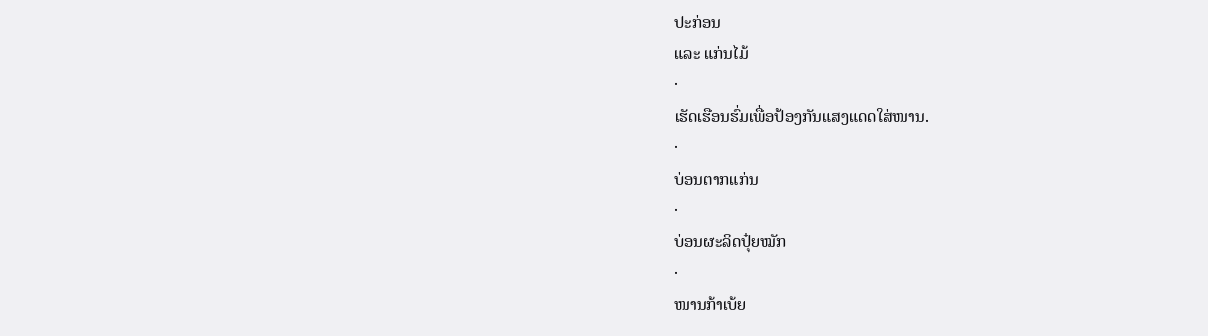ປະກ່ອນ
ແລະ ແກ່ນໄມ້
·
ເຮັດເຮືອນຮົ່ມເພື່ອປ້ອງກັນແສງແດດໃສ່ໜານ.
·
ບ່ອນຕາກແກ່ນ
·
ບ່ອນຜະລິດປຸ໋ຍໝັກ
·
ໜານກ້າເບ້ຍ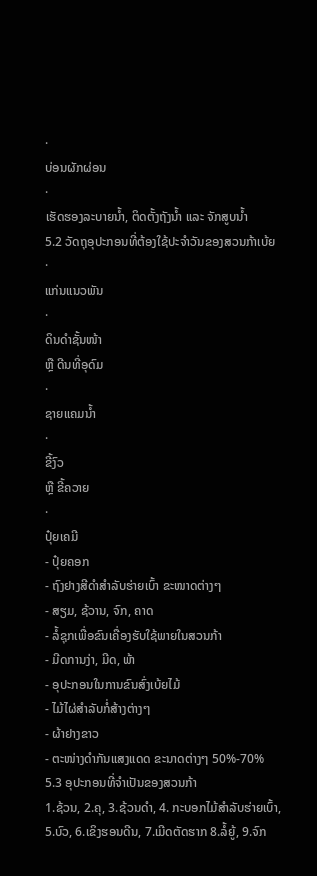·
ບ່ອນຜັກຜ່ອນ
·
ເຮັດຮອງລະບາຍນ້ຳ, ຕິດຕັ້ງຖັງນ້ຳ ແລະ ຈັກສູບນ້ຳ
5.2 ວັດຖຸອຸປະກອນທີ່ຕ້ອງໃຊ້ປະຈໍາວັນຂອງສວນກ້າເບ້ຍ
·
ແກ່ນແນວພັນ
·
ດິນດຳຊັ້ນໜ້າ
ຫຼື ດີນທີ່ອຸດົມ
·
ຊາຍແຄມນ້ຳ
·
ຂີ້ງົວ
ຫຼື ຂີ້ຄວາຍ
·
ປຸ໋ຍເຄມີ
- ປຸ໋ຍຄອກ
- ຖົງຢາງສີດໍາສໍາລັບຮ່າຍເບົ້າ ຂະໜາດຕ່າງໆ
- ສຽມ, ຊ້ວານ, ຈົກ, ຄາດ
- ລໍ້ຊຸກເພື່ອຂົນເຄື່ອງຮັບໃຊ້ພາຍໃນສວນກ້າ
- ມີດການງ່າ, ມີດ, ພ້າ
- ອຸປະກອນໃນການຂົນສົ່ງເບ້ຍໄມ້
- ໄມ້ໄຜ່ສຳລັບກໍ່ສ້າງຕ່າງໆ
- ຜ້າຢາງຂາວ
- ຕະໜ່າງດຳກັນແສງແດດ ຂະນາດຕ່າງໆ 50%-70%
5.3 ອຸປະກອນທີ່ຈໍາເປັນຂອງສວນກ້າ
1.ຊ້ວນ, 2.ຄຸ, 3.ຊ້ວນດໍາ, 4. ກະບອກໄມ້ສໍາລັບຮ່າຍເບົ້າ,
5.ບົວ, 6.ເຂິງຮອນດີນ, 7.ເມີດຕັດຮາກ 8.ລໍ້ຍູ້, 9.ຈົກ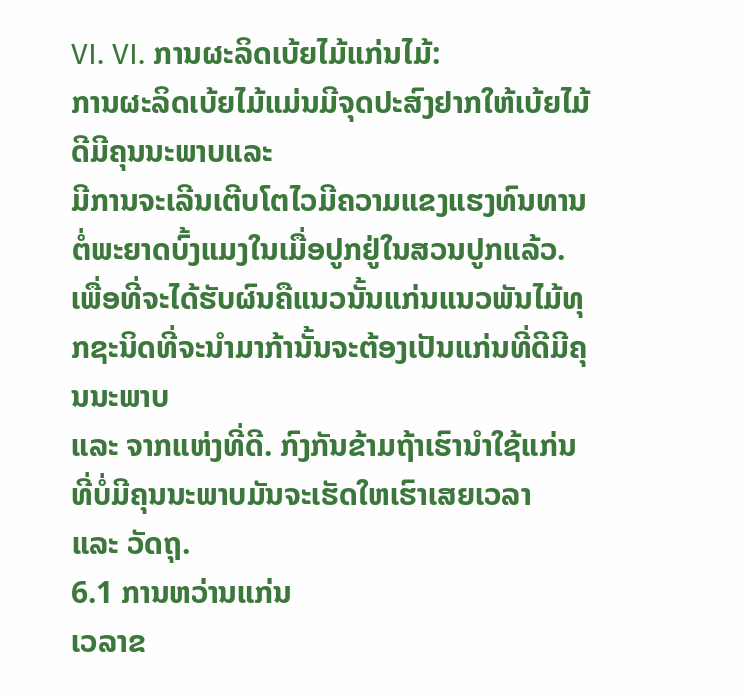VI. VI. ການຜະລິດເບ້ຍໄມ້ແກ່ນໄມ້:
ການຜະລິດເບ້ຍໄມ້ແມ່ນມີຈຸດປະສົງຢາກໃຫ້ເບ້ຍໄມ້ດີມີຄຸນນະພາບແລະ
ມີການຈະເລີນເຕີບໂຕໄວມີຄວາມແຂງແຮງທົນທານຕໍ່ພະຍາດບົ້ງແມງໃນເມື່ອປູກຢູ່ໃນສວນປູກແລ້ວ. ເພື່ອທີ່ຈະໄດ້ຮັບຜົນຄືແນວນັ້ນແກ່ນແນວພັນໄມ້ທຸກຊະນິດທີ່ຈະນໍາມາກ້ານັ້ນຈະຕ້ອງເປັນແກ່ນທີ່ດີມີຄຸນນະພາບ
ແລະ ຈາກແຫ່ງທີ່ດີ. ກົງກັນຂ້າມຖ້າເຮົານໍາໃຊ້ແກ່ນທີ່ບໍ່ມີຄຸນນະພາບມັນຈະເຮັດໃຫເຮົາເສຍເວລາ
ແລະ ວັດຖຸ.
6.1 ການຫວ່ານແກ່ນ
ເວລາຂ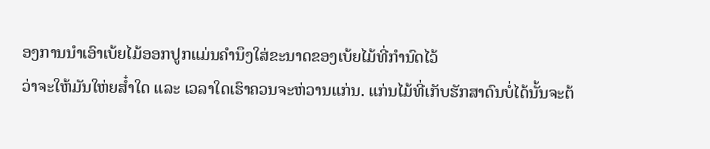ອງການນໍາເອົາເບ້ຍໄມ້ອອກປູກແມ່ນຄຳນຶງໃສ່ຂະນາດຂອງເບ້ຍໄມ້ທີ່ກຳນົດໄວ້
ວ່າຈະໃຫ້ມັນໃຫ່ຍສໍ໋າໃດ ແລະ ເວລາໃດເຮົາຄວນຈະຫ່ວານແກ່ນ. ແກ່ນໄມ້ທີ່ເກັບຮັກສາດົນບໍ່ໄດ້ນັ້ນຈະຕ້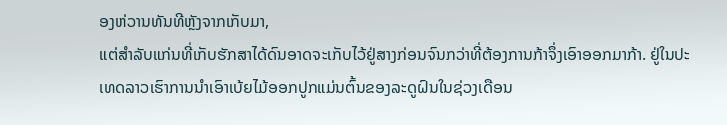ອງຫ່ວານທັນທີຫຼັງຈາກເກັບມາ,
ແຕ່ສຳລັບແກ່ນທີ່ເກັບຮັກສາໄດ້ດົນອາດຈະເກັບໄວ້ຢູ່ສາງກ່ອນຈົນກວ່າທີ່ຕ້ອງການກ້າຈຶ່ງເອົາອອກມາກ້າ. ຢູ່ໃນປະເທດລາວເຮົາການນຳເອົາເບ້ຍໄມ້ອອກປູກແມ່ນຕົ້ນຂອງລະດູຝົນໃນຊ່ວງເດືອນ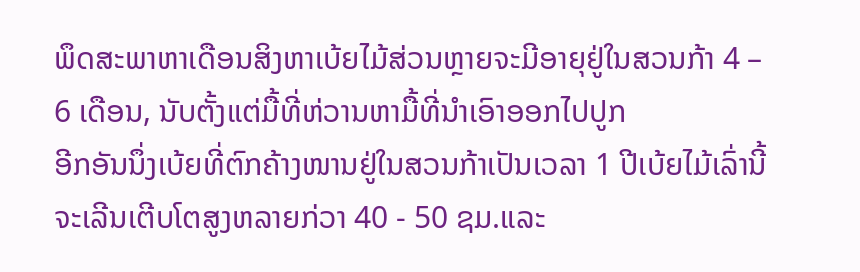ພຶດສະພາຫາເດືອນສິງຫາເບ້ຍໄມ້ສ່ວນຫຼາຍຈະມີອາຍຸຢູ່ໃນສວນກ້າ 4 – 6 ເດືອນ, ນັບຕັ້ງແຕ່ມື້ທີ່ຫ່ວານຫາມື້ທີ່ນຳເອົາອອກໄປປູກ
ອີກອັນນຶ່ງເບ້ຍທີ່ຕົກຄ້າງໜານຢູ່ໃນສວນກ້າເປັນເວລາ 1 ປີເບ້ຍໄມ້ເລົ່ານີ້ຈະເລີນເຕີບໂຕສູງຫລາຍກ່ວາ 40 - 50 ຊມ.ແລະ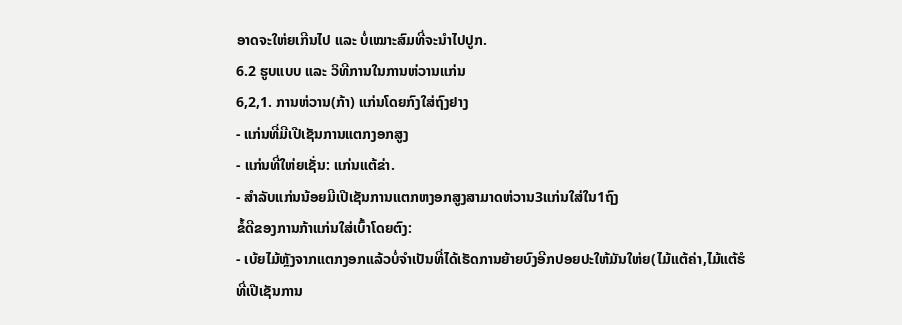ອາດຈະໃຫ່ຍເກີນໄປ ແລະ ບໍ່ເໝາະສົມທີ່ຈະນໍາໄປປູກ.
6.2 ຮູບແບບ ແລະ ວິທີການໃນການຫ່ວານແກ່ນ
6,2,1. ການຫ່ວານ(ກ້າ) ແກ່ນໂດຍກົງໃສ່ຖົງຢາງ
- ແກ່ນທີ່ມີເປີເຊັນການແຕກງອກສູງ
- ແກ່ນທີ່ໃຫ່ຍເຊັ່ນ: ແກ່ນແຕ້ຂ່າ.
- ສໍາລັບແກ່ນນ້ອຍມີເປີເຊັນການແຕກຫງອກສູງສາມາດຫ່ວານ3ແກ່ນໃສ່ໃນ1ຖົງ
ຂໍ້ດີຂອງການກ້າແກ່ນໃສ່ເບົ້າໂດຍຕົງ:
- ເບ້ຍໄມ້ຫຼັງຈາກແຕກງອກແລ້ວບໍ່ຈຳເປັນທີ່ໄດ້ເຮັດການຍ້າຍບົງອີກປອຍປະໃຫ້ມັນໃຫ່ຍ(ໄມ້ແຕ້ຄ່າ,ໄມ້ແຕ້ຮໍ
ທີ່ເປີເຊັນການ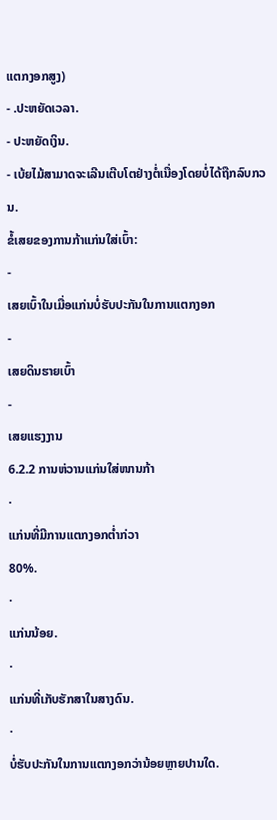ແຕກງອກສູງ)
- .ປະຫຍັດເວລາ.
- ປະຫຍັດເງິນ.
- ເບ້ຍໄມ້ສາມາດຈະເລີນເຕີບໂຕຢ່າງຕໍ່ເນື່ອງໂດຍບໍ່ໄດ້ຖືກລົບກວນ.
ຂໍ້ເສຍຂອງການກ້າແກ່ນໃສ່ເບົ້າ:
-
ເສຍເບົ້າໃນເມື່ອແກ່ນບໍ່ຮັບປະກັນໃນການແຕກງອກ
-
ເສຍດິນຮາຍເບົ້າ
-
ເສຍແຮງງານ
6.2.2 ການຫ່ວານແກ່ນໃສ່ໜານກ້າ
·
ແກ່ນທີ່ມີການແຕກງອກຕໍ່າກ່ວາ
80%.
·
ແກ່ນນ້ອຍ.
·
ແກ່ນທີ່ເກັບຮັກສາໃນສາງດົນ.
·
ບໍ່ຮັບປະກັນໃນການແຕກງອກວ່ານ້ອຍຫຼາຍປານໃດ.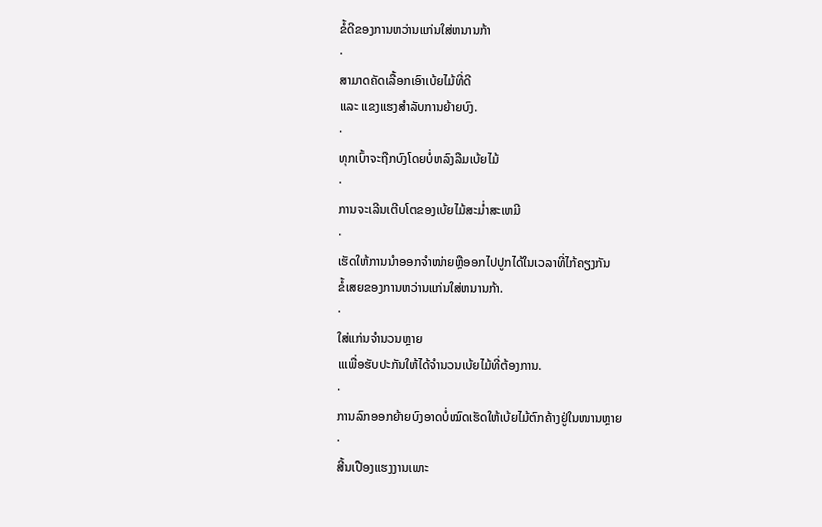ຂໍ້ດີຂອງການຫວ່ານແກ່ນໃສ່ຫນານກ້າ
·
ສາມາດຄັດເລື້ອກເອົາເບ້ຍໄມ້ທີ່ດີ
ແລະ ແຂງແຮງສຳລັບການຍ້າຍບົງ.
·
ທຸກເບົ້າຈະຖືກບົງໂດຍບໍ່ຫລົງລືມເບ້ຍໄມ້
·
ການຈະເລີນເຕີບໂຕຂອງເບ້ຍໄມ້ສະມໍ່າສະເຫມີ
·
ເຮັດໃຫ້ການນໍາອອກຈໍາໜ່າຍຫຼືອອກໄປປູກໄດ້ໃນເວລາທີ່ໄກ້ຄຽງກັນ
ຂໍ້ເສຍຂອງການຫວ່ານແກ່ນໃສ່ຫນານກ້າ.
·
ໃສ່ແກ່ນຈໍານວນຫຼາຍ
ເເເພື່ອຮັບປະກັນໃຫ້ໄດ້ຈໍານວນເບ້ຍໄມ້ທີ່ຕ້ອງການ.
·
ການລົກອອກຍ້າຍບົງອາດບໍ່ໝົດເຮັດໃຫ້ເບ້ຍໄມ້ຕົກຄ້າງຢູ່ໃນໜານຫຼາຍ
·
ສີ້ນເປືອງແຮງງານເພາະ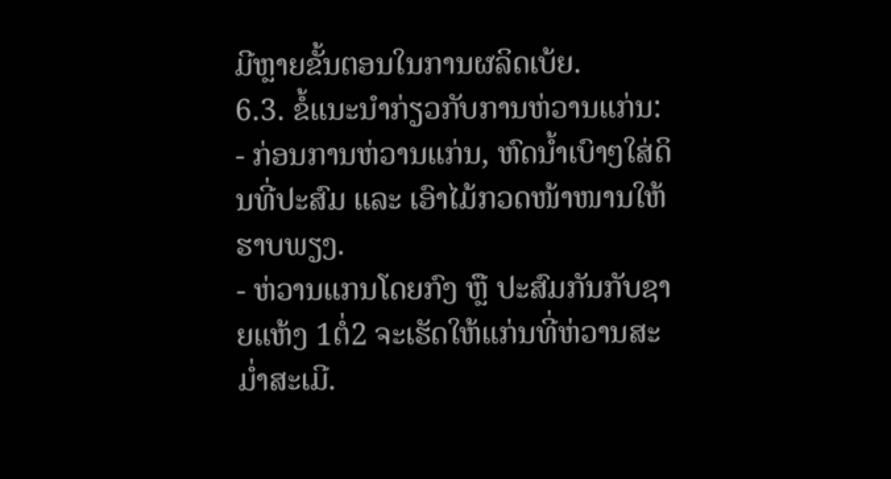ມີຫຼາຍຂັ້ນຕອນໃນການຜລິດເບ້ຍ.
6.3. ຂໍ້ແນະນໍາກ່ຽວກັບການຫ່ວານແກ່ນ:
- ກ່ອນການຫ່ວານແກ່ນ, ຫົດນ້ຳເບົາໆໃສ່ດິນທີ່ປະສົມ ແລະ ເອົາໄມ້ກວດໜ້າໜານໃຫ້ຮາບພຽງ.
- ຫ່ວານແກນໂດຍກົງ ຫຼື ປະສົມກັນກັບຊາຍແຫ້ງ 1ຕໍ່2 ຈະເຮັດໃຫ້ແກ່ນທີ່ຫ່ວານສະມໍ່າສະເມີ.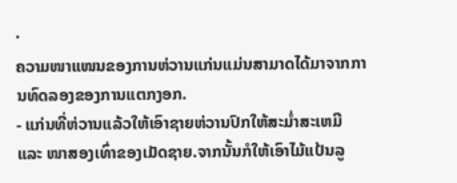·
ຄວາມໜາແໜນຂອງການຫ່ວານແກ່ນແມ່ນສາມາດໄດ້ມາຈາກການທົດລອງຂອງການແຕກງອກ.
- ແກ່ນທີ່ຫ່ວານແລ້ວໃຫ້ເອົາຊາຍຫ່ວານປົກໃຫ້ສະມໍ່າສະເຫມີ ແລະ ໜາສອງເທົ່າຂອງເມັດຊາຍ.ຈາກນັ້ນກໍໃຫ້ເອົາໄມ້ແປ້ນລູ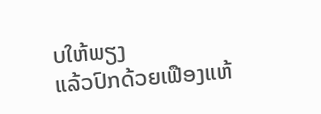ບໃຫ້ພຽງ
ແລ້ວປົກດ້ວຍເຟືອງແຫ້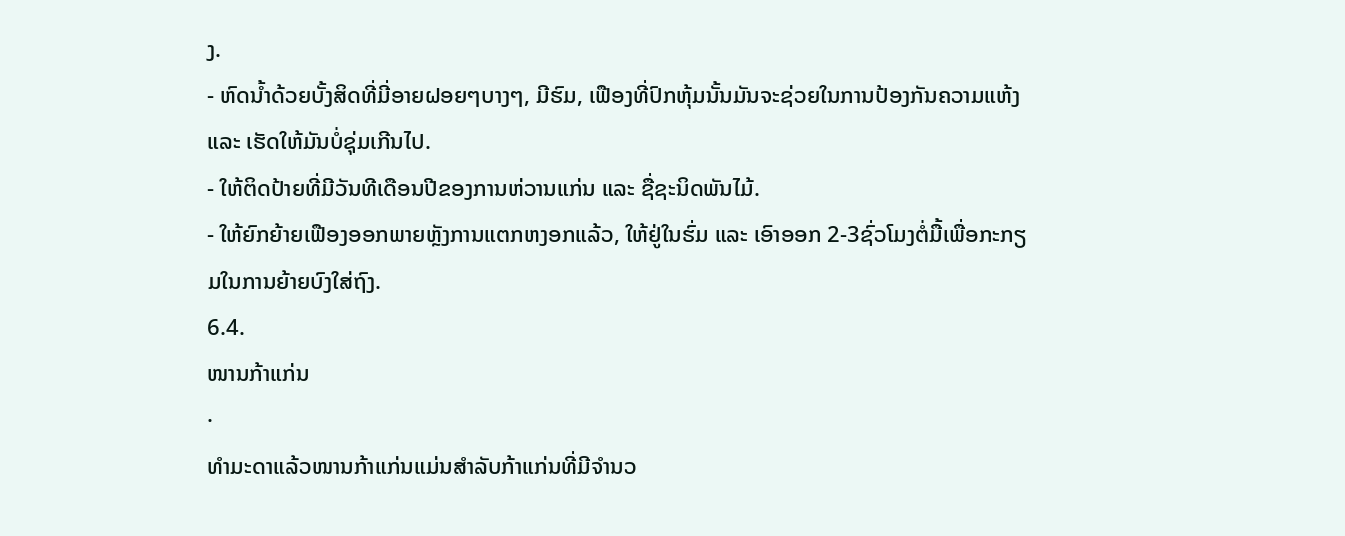ງ.
- ຫົດນ້ຳດ້ວຍບັ້ງສິດທີ່ມີ່ອາຍຝອຍໆບາງໆ, ມີຮົມ, ເຟືອງທີ່ປົກຫຸ້ມນັ້ນມັນຈະຊ່ວຍໃນການປ້ອງກັນຄວາມແຫ້ງ
ແລະ ເຮັດໃຫ້ມັນບໍ່ຊຸ່ມເກີນໄປ.
- ໃຫ້ຕິດປ້າຍທີ່ມີວັນທີເດືອນປີຂອງການຫ່ວານແກ່ນ ແລະ ຊື່ຊະນິດພັນໄມ້.
- ໃຫ້ຍົກຍ້າຍເຟືອງອອກພາຍຫຼັງການແຕກຫງອກແລ້ວ, ໃຫ້ຢູ່ໃນຮົ່ມ ແລະ ເອົາອອກ 2-3ຊົ່ວໂມງຕໍ່ມື້ເພື່ອກະກຽມໃນການຍ້າຍບົງໃສ່ຖົງ.
6.4.
ໜານກ້າແກ່ນ
·
ທຳມະດາແລ້ວໜານກ້າແກ່ນແມ່ນສຳລັບກ້າແກ່ນທີ່ມີຈຳນວ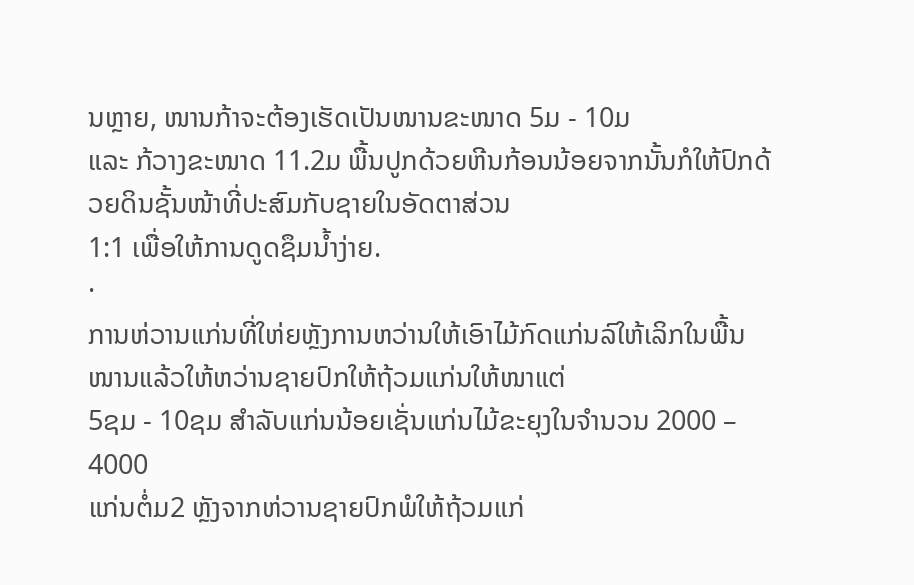ນຫຼາຍ, ໜານກ້າຈະຕ້ອງເຮັດເປັນໜານຂະໜາດ 5ມ - 10ມ
ແລະ ກ້ວາງຂະໜາດ 11.2ມ ພື້ນປູກດ້ວຍຫີນກ້ອນນ້ອຍຈາກນັ້ນກໍໃຫ້ປົກດ້ວຍດິນຊັ້ນໜ້າທີ່ປະສົມກັບຊາຍໃນອັດຕາສ່ວນ
1:1 ເພື່ອໃຫ້ການດູດຊຶມນ້ຳງ່າຍ.
·
ການຫ່ວານແກ່ນທີ່ໃຫ່ຍຫຼັງການຫວ່ານໃຫ້ເອົາໄມ້ກົດແກ່ນລົໃຫ້ເລິກໃນພື້ນໜານແລ້ວໃຫ້ຫວ່ານຊາຍປົກໃຫ້ຖ້ວມແກ່ນໃຫ້ໜາແຕ່
5ຊມ - 10ຊມ ສຳລັບແກ່ນນ້ອຍເຊັ່ນແກ່ນໄມ້ຂະຍຸງໃນຈຳນວນ 2000 – 4000
ແກ່ນຕໍ່ມ2 ຫຼັງຈາກຫ່ວານຊາຍປົກພໍໃຫ້ຖ້ວມແກ່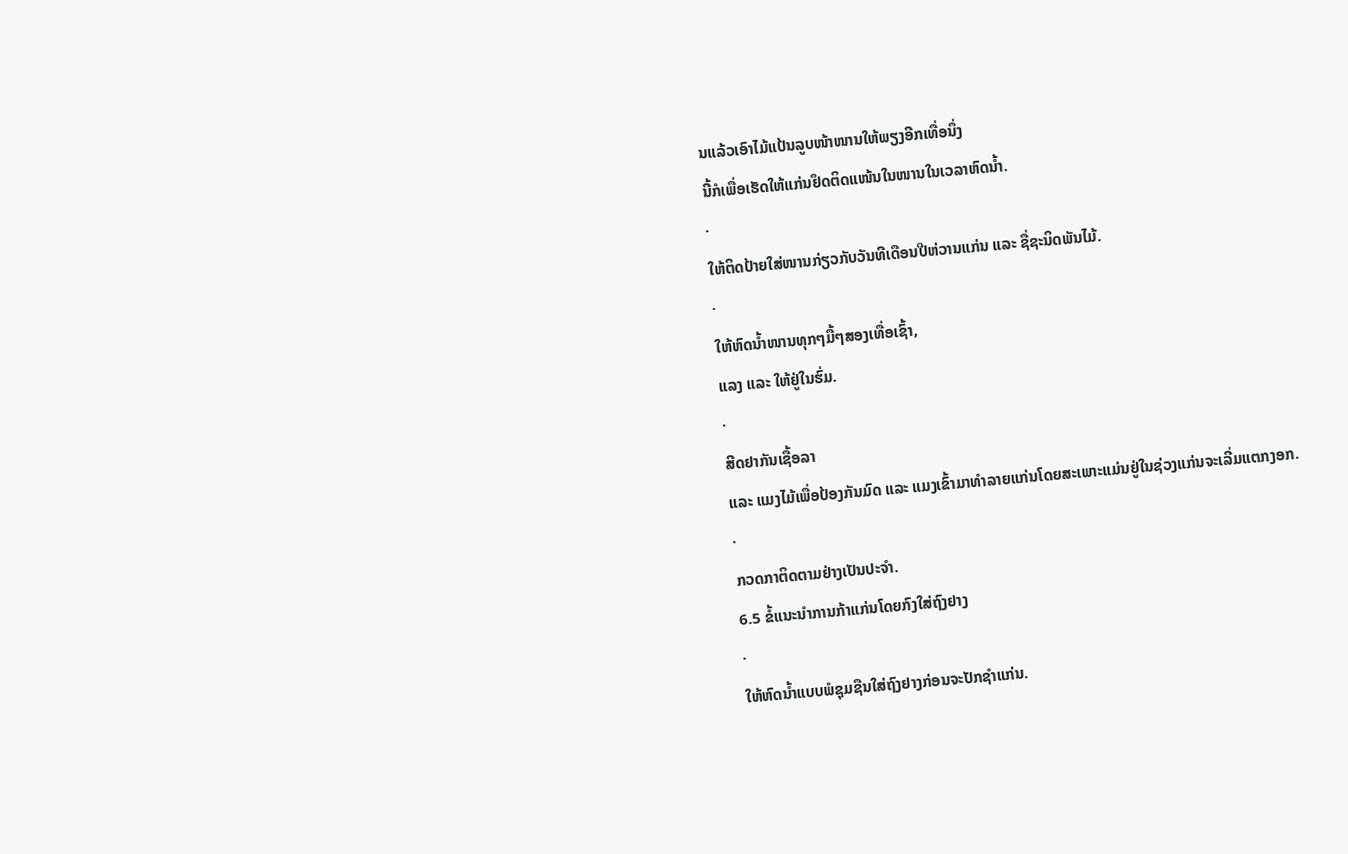ນແລ້ວເອົາໄມ້ແປ້ນລູບໜ້າໜານໃຫ້ພຽງອີກເທື່ອນຶ່ງ
ນີ້ກໍເພື່ອເຮັດໃຫ້ແກ່ນຢຶດຕິດແໜ້ນໃນໜານໃນເວລາຫົດນໍ້າ.
·
ໃຫ້ຕິດປ້າຍໃສ່ໜານກ່ຽວກັບວັນທີເດືອນປີຫ່ວານແກ່ນ ແລະ ຊື່ຊະນິດພັນໄມ້.
·
ໃຫ້ຫົດນ້ຳໜານທຸກໆມື້ໆສອງເທື່ອເຊົ້າ,
ແລງ ແລະ ໃຫ້ຢູ່ໃນຮົ່ມ.
·
ສີດຢາກັນເຊື້ອລາ
ແລະ ແມງໄມ້ເພື່ອປ້ອງກັນມົດ ແລະ ແມງເຂົ້າມາທໍາລາຍແກ່ນໂດຍສະເພາະແມ່ນຢູ່ໃນຊ່ວງແກ່ນຈະເລີ່ມແຕກງອກ.
·
ກວດກາຕິດຕາມຢ່າງເປັນປະຈໍາ.
6.5 ຂໍ້ແນະນໍາການກ້າແກ່ນໂດຍກົງໃສ່ຖົງຢາງ
·
ໃຫ້ຫົດນ້ຳແບບພໍຊຸມຊືນໃສ່ຖົງຢາງກ່ອນຈະປັກຊໍາແກ່ນ.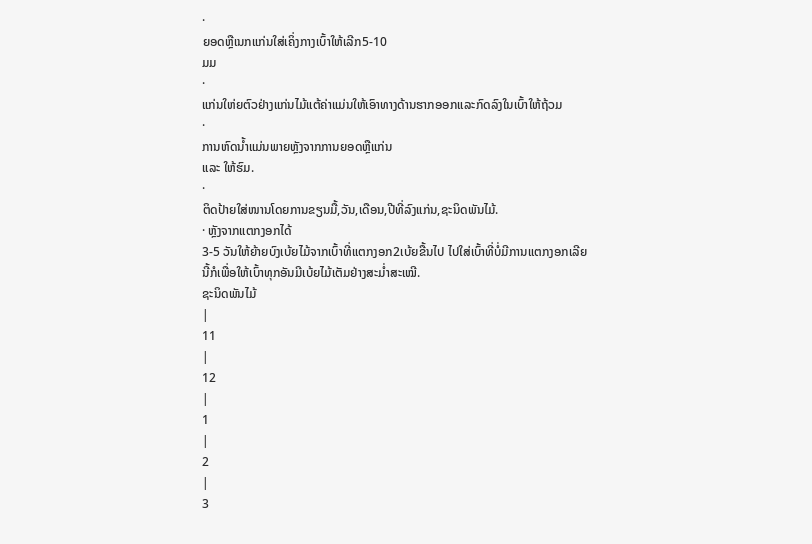·
ຍອດຫຼືເນກແກ່ນໃສ່ເຄິ່ງກາງເບົ້າໃຫ້ເລີກ5-10
ມມ
·
ແກ່ນໃຫ່ຍຕົວຢ່າງແກ່ນໄມ້ແຕ້ຄ່າແມ່ນໃຫ້ເອົາທາງດ້ານຮາກອອກແລະກົດລົງໃນເບົ້າໃຫ້ຖ້ວມ
·
ການຫົດນ້ຳແມ່ນພາຍຫຼັງຈາກການຍອດຫຼືແກ່ນ
ແລະ ໃຫ້ຮົມ.
·
ຕິດປ້າຍໃສ່ໜານໂດຍການຂຽນມື້,ວັນ,ເດືອນ,ປີທີ່ລົງແກ່ນ,ຊະນິດພັນໄມ້.
· ຫຼັງຈາກແຕກງອກໄດ້
3-5 ວັນໃຫ້ຍ້າຍບົງເບ້ຍໄມ້ຈາກເບົ້າທີ່ແຕກງອກ2ເບ້ຍຂື້ນໄປ ໄປໃສ່ເບົ້າທີ່ບໍ່ມີການແຕກງອກເລີຍ
ນີ້ກໍເພື່ອໃຫ້ເບົ້າທຸກອັນມີເບ້ຍໄມ້ເຕັມຢ່າງສະມໍ່າສະເໝີ.
ຊະນິດພັນໄມ້
|
11
|
12
|
1
|
2
|
3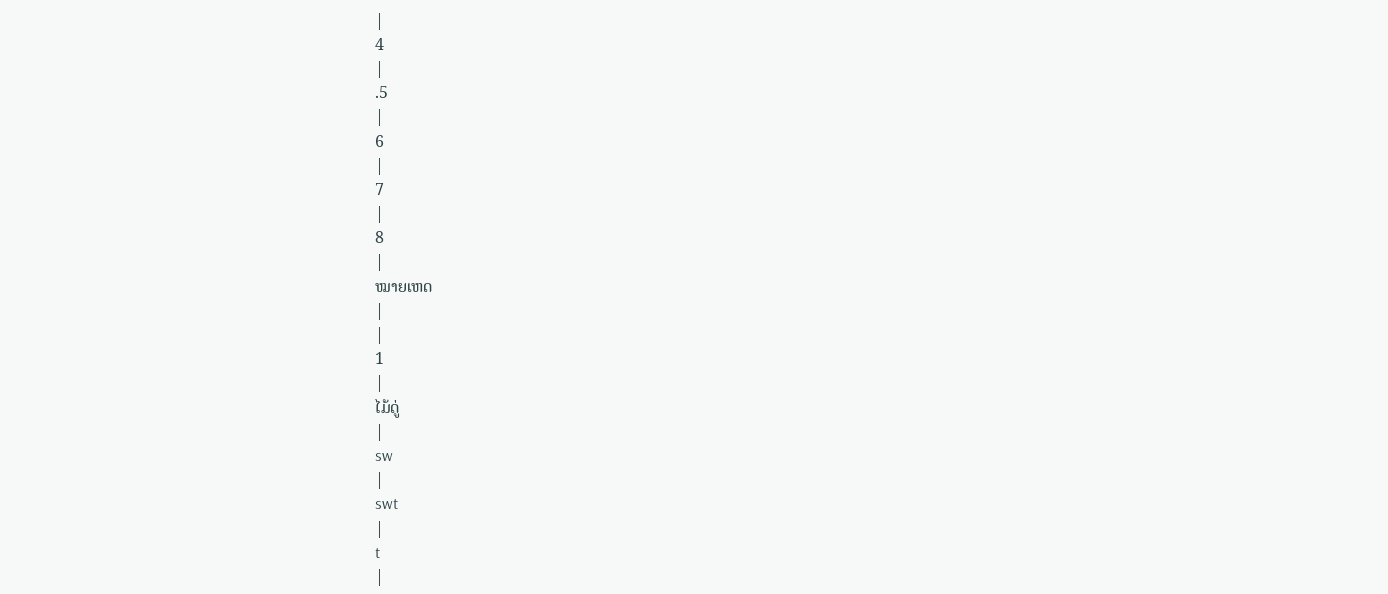|
4
|
.5
|
6
|
7
|
8
|
ໝາຍເຫດ
|
|
1
|
ໄມ້ດູ່
|
sw
|
swt
|
t
|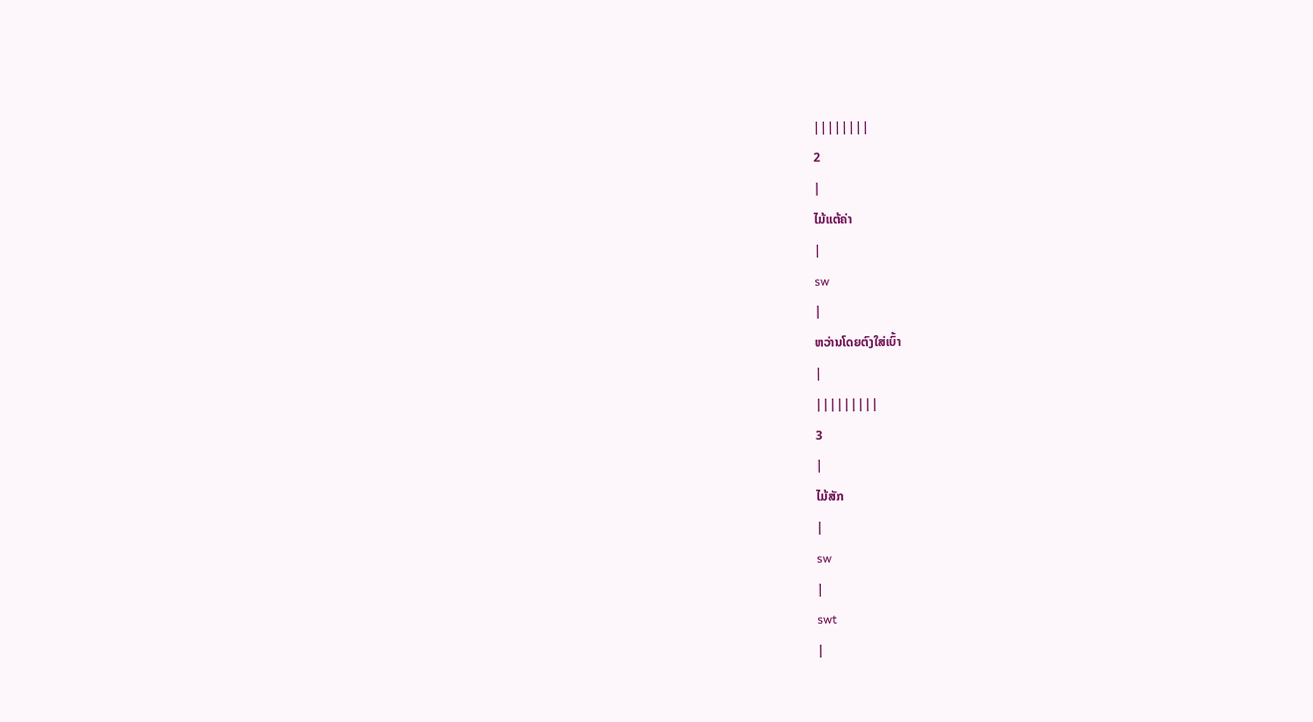||||||||
2
|
ໄມ້ແຕ້ຄ່າ
|
sw
|
ຫວ່ານໂດຍຕົງໃສ່ເບົ້າ
|
|||||||||
3
|
ໄມ້ສັກ
|
sw
|
swt
|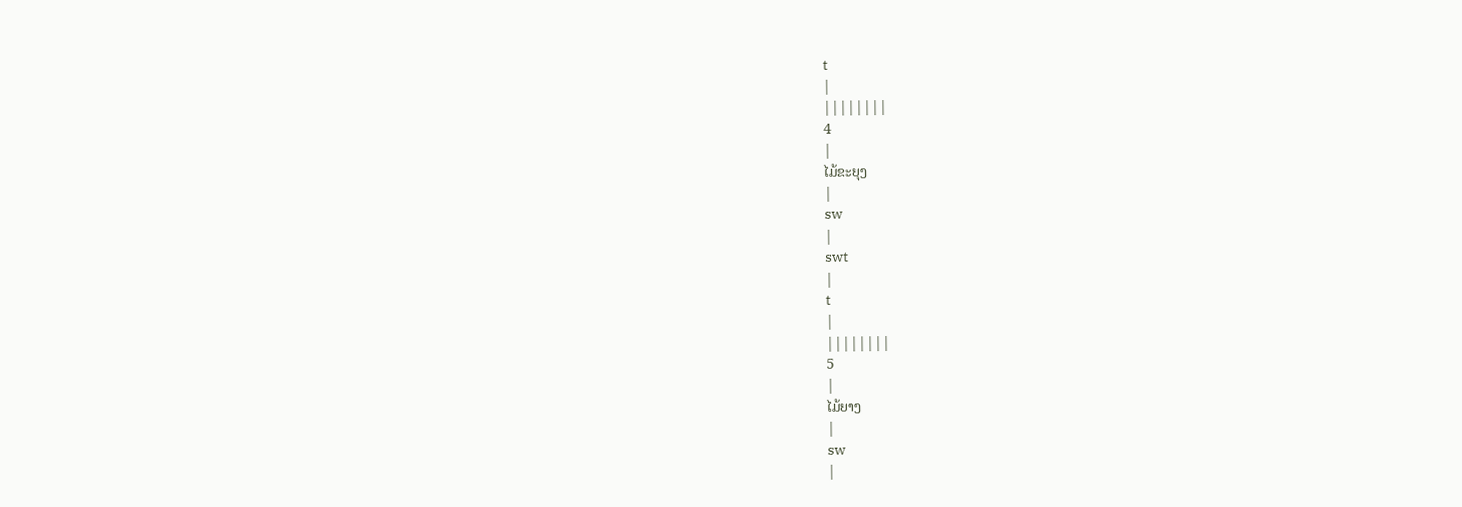t
|
||||||||
4
|
ໄມ້ຂະຍຸງ
|
sw
|
swt
|
t
|
||||||||
5
|
ໄມ້ຍາງ
|
sw
|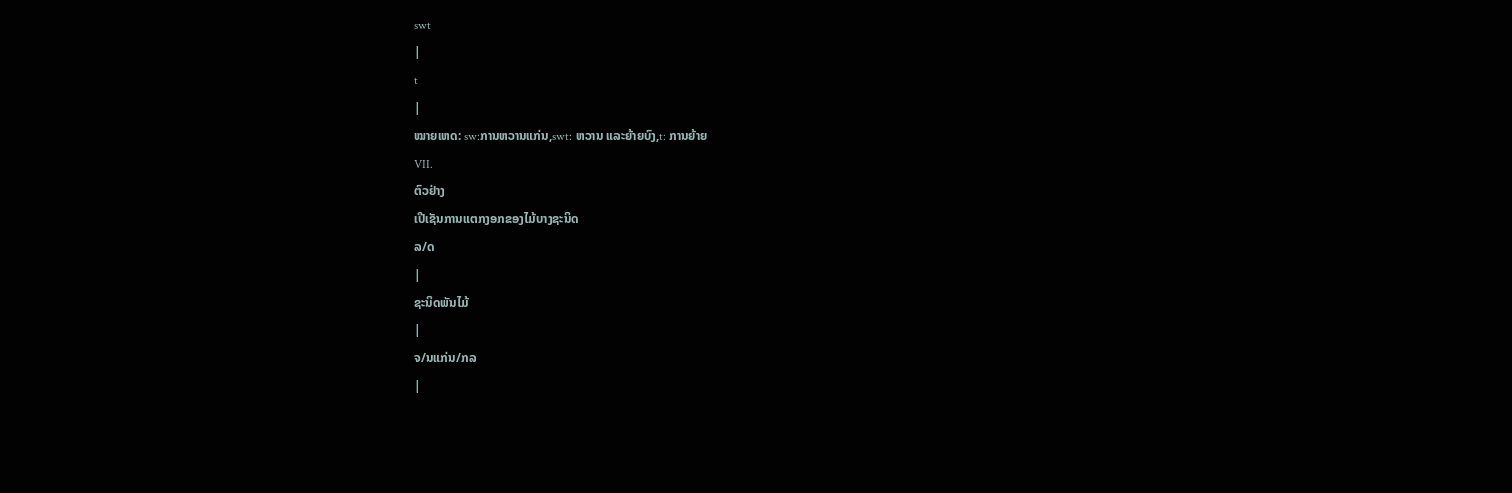swt
|
t
|
ໝາຍເຫດ: sw:ການຫວານແກ່ນ,swt: ຫວານ ແລະຍ້າຍບົງ,t: ການຍ້າຍ
VII.
ຕົວຢ່າງ
ເປີເຊັນການແຕກງອກຂອງໄມ້ບາງຊະນິດ
ລ/ດ
|
ຊະນິດພັນໄມ້
|
ຈ/ນແກ່ນ/ກລ
|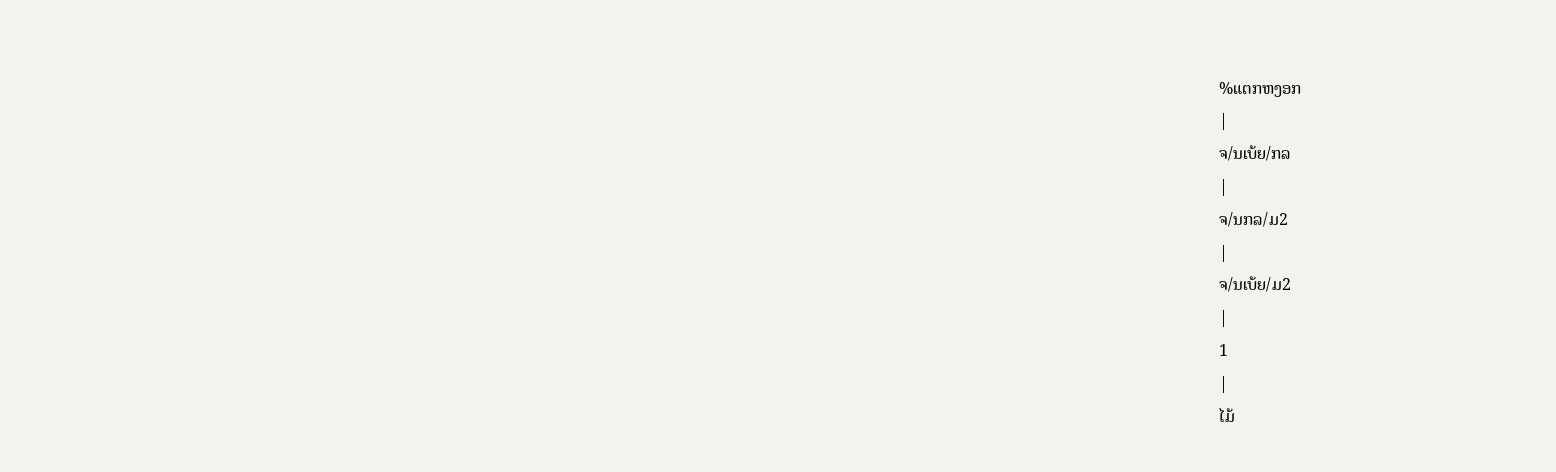%ແຕກຫງອກ
|
ຈ/ນເບ້ຍ/ກລ
|
ຈ/ນກລ/ມ2
|
ຈ/ນເບ້ຍ/ມ2
|
1
|
ໄມ້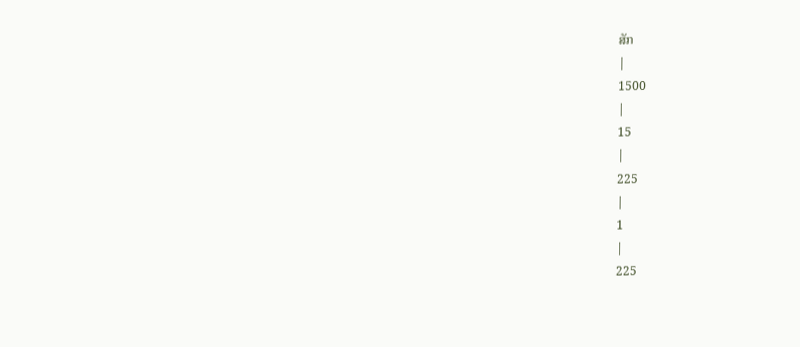ສັກ
|
1500
|
15
|
225
|
1
|
225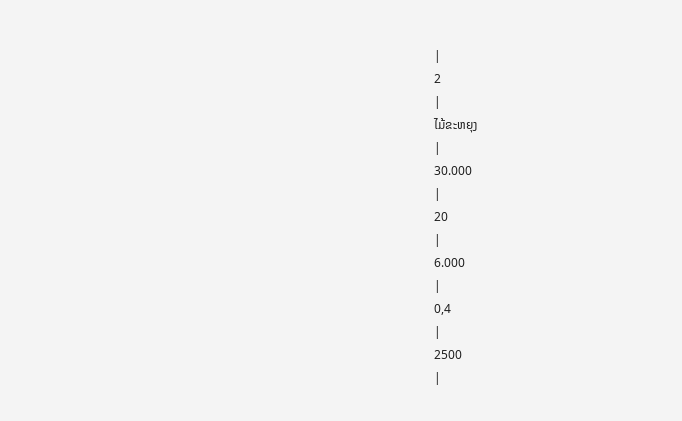|
2
|
ໄມ້ຂະຫຍຸງ
|
30.000
|
20
|
6.000
|
0,4
|
2500
|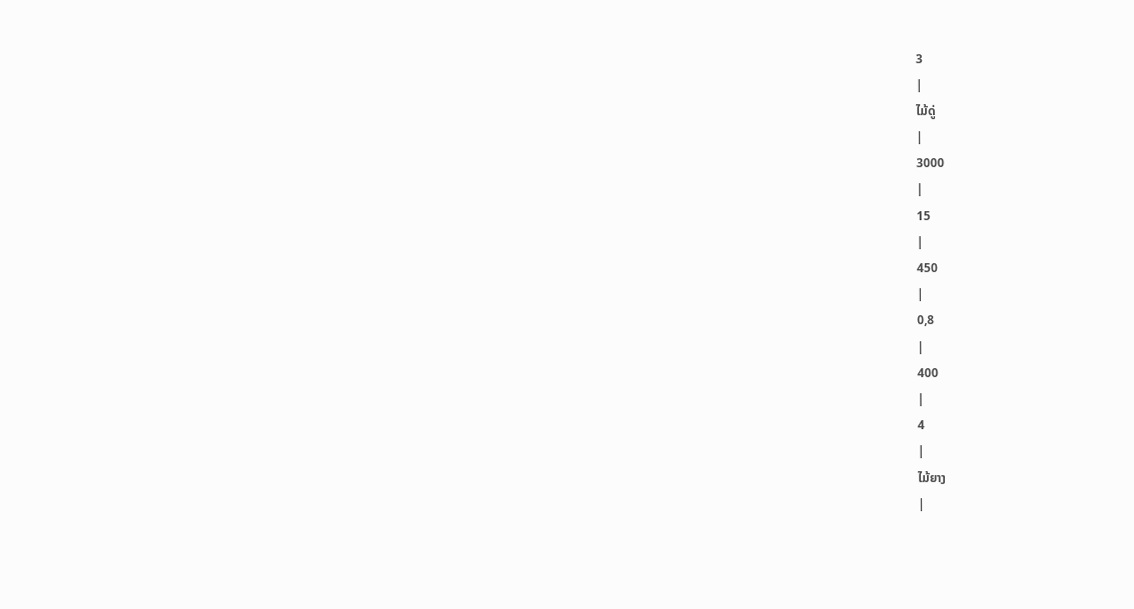3
|
ໄມ້ດູ່
|
3000
|
15
|
450
|
0,8
|
400
|
4
|
ໄມ້ຍາງ
|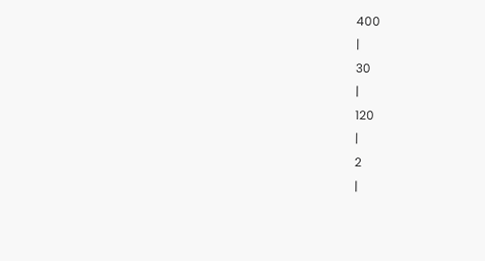400
|
30
|
120
|
2
|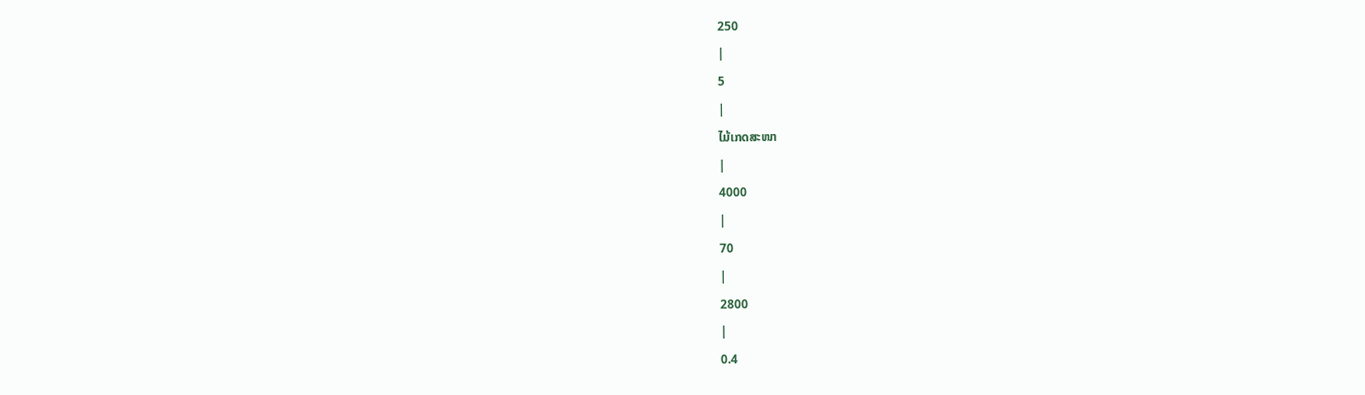250
|
5
|
ໄມ້ເກດສະໜາ
|
4000
|
70
|
2800
|
0.4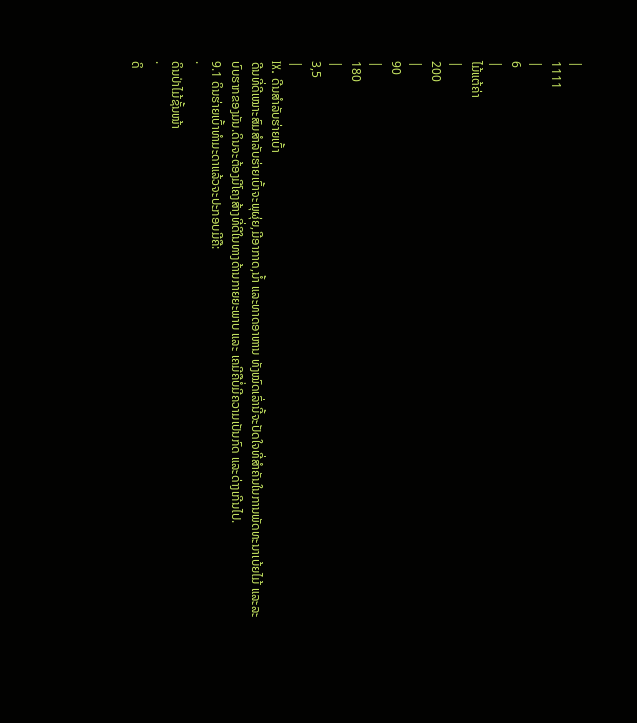|
1111
|
6
|
ໄມ້ແຕ້ຄ່າ
|
200
|
90
|
180
|
3,5
|
IX. ດີນສຳລັບຮ່າຍເບົ້າ
ດີນທີ່ດີເໝາະສົມສຳລັບຮ່າຍເບົ້າຈະພຸຜຸ່ຍ,ມີອາກາດ,ນ້ຳ ແລະທາດອາຫານ ທັງໝົດເລົ່ານີ້ຈະປັດໃຈທີ່ສຳຄັນໃນການພັດທະນາເບ້ຍໄມ້ ແລະລະບົບຮາກຂອງມັນ.ດິນຈະຕ້ອງມີໂຄງສ້າງທີ່ດີໃນທາງດ້ານກາຍຍະພາບ ແລະ ເຄມີຄືບໍ່ມີຄວາມເປັນກົດ ແລະດ່າງເກີນໄປ.
9.1 ດິນຮ່າຍເບົ້າທຳມະດາແລ້ວຈະປະກອບມີຄື:
·
ດິນປ່າໄມ້ຊັ້ນໜ້າ
·
ດິ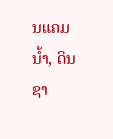ນແຄມນໍ້າ, ດິນຊາ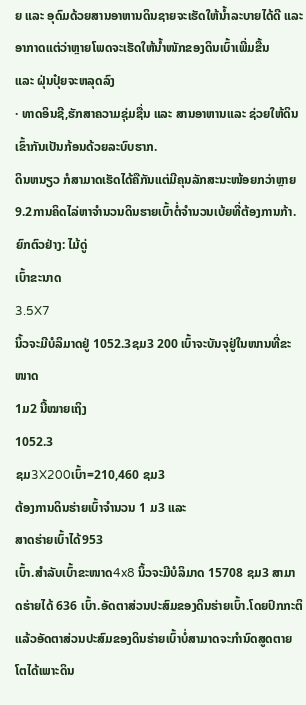ຍ ແລະ ອຸດົມດ້ວຍສານອາຫານດິນຊາຍຈະເຮັດໃຫ້ນໍ້າລະບາຍໄດ້ດີ ແລະ ອາກາດແຕ່ວ່າຫຼາຍໂພດຈະເຮັດໃຫ້ນໍ້າໜັກຂອງດິນເບົ້າເພີ່ມຂື້ນ
ແລະ ຝຸ່ນປຸ໋ຍຈະຫລຸດລົງ
· ທາດອິນຊີ,ຮັກສາຄວາມຊຸ່ມຊື່ນ ແລະ ສານອາຫານແລະ ຊ່ວຍໃຫ້ດິນເຂົ້າກັນເປັນກ້ອນດ້ວຍລະບົບຮາກ.
ດິນຫນຽວ ກໍສາມາດເຮັດໄດ້ຄືກັນແຕ່ມີຄຸນລັກສະນະໜ້ອຍກວ່າຫຼາຍ
9.2ການຄິດໄລ່ຫາຈຳນວນດິນຮາຍເບົ້າຕໍ່ຈຳນວນເບ້ຍທີ່ຕ້ອງການກ້າ.
ຍົກຕົວຢ່າງ: ໄມ້ດູ່
ເບົ້າຂະນາດ
3.5X7
ນິ້ວຈະມີບໍລິມາດຢູ່ 1052.3ຊມ3 200 ເບົ້າຈະບັນຈຸຢູ່ໃນໜານທີ່ຂະໜາດ
1ມ2 ນີ້ໝາຍເຖິງ
1052.3
ຊມ3X200ເບົ້າ=210,460 ຊມ3
ຕ້ອງການດິນຮ່າຍເບົ້າຈຳນວນ 1 ມ3 ແລະ
ສາດຮ່າຍເບົ້າໄດ້953
ເບົ້າ.ສຳລັບເບົ້າຂະໜາດ4x8 ນິ້ວຈະມີບໍລິມາດ 15708 ຊມ3 ສາມາດຮ່າຍໄດ້ 636 ເບົ້າ.ອັດຕາສ່ວນປະສົມຂອງດິນຮ່າຍເບົ້າ.ໂດຍປົກກະຕິແລ້ວອັດຕາສ່ວນປະສົມຂອງດິນຮ່າຍເບົ້າບໍ່ສາມາດຈະກຳນົດສູດຕາຍໂຕໄດ້ເພາະດິນ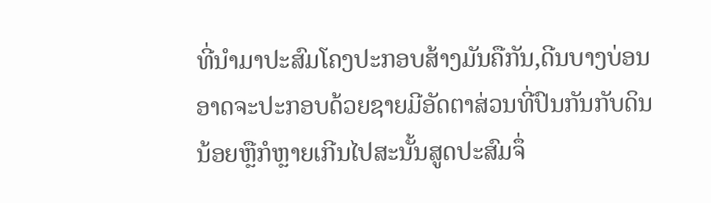ທີ່ນຳມາປະສົມໂຄງປະກອບສ້າງມັນຄືກັນ,ດີນບາງບ່ອນອາດຈະປະກອບດ້ວຍຊາຍມີອັດຕາສ່ວນທີ່ປົນກັນກັບດິນນ້ອຍຫຼືກໍຫຼາຍເກີນໄປສະນັ້ນສູດປະສົມຈຶ່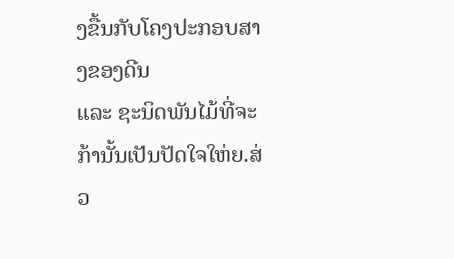ງຂື້ນກັບໂຄງປະກອບສາງຂອງດີນ
ແລະ ຊະນິດພັນໄມ້ທີ່ຈະກ້ານັ້ນເປັນປັດໃຈໃຫ່ຍ.ສ່ວ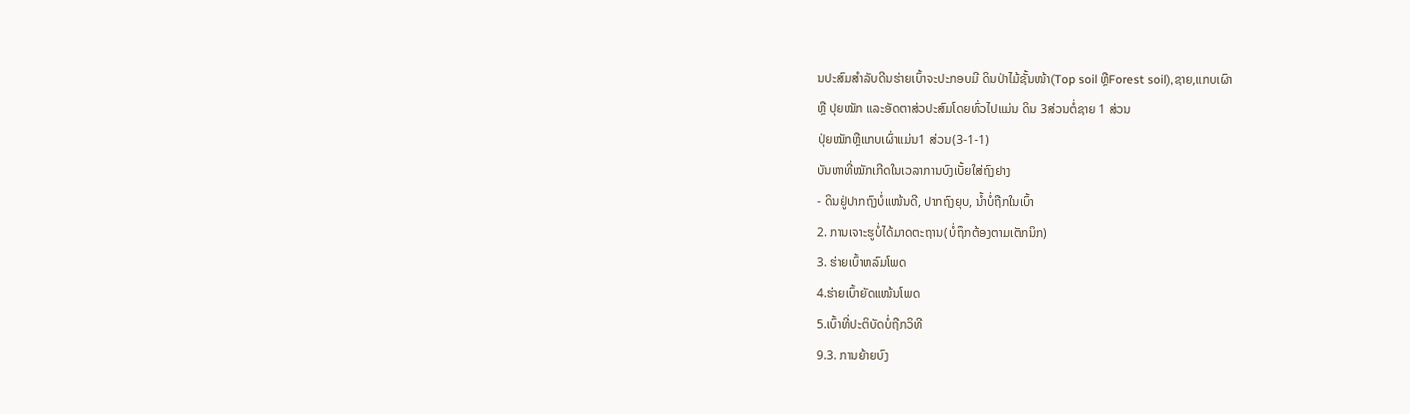ນປະສົມສຳລັບດີນຮ່າຍເບົ້າຈະປະກອບມີ ດິນປ່າໄມ້ຊັ້ນໜ້າ(Top soil ຫຼືForest soil),ຊາຍ,ແກບເຜົາ
ຫຼື ປຸຍໝັກ ແລະອັດຕາສ່ວປະສົມໂດຍທົ່ວໄປແມ່ນ ດິນ 3ສ່ວນຕໍ່ຊາຍ 1 ສ່ວນ
ປຸ່ຍໝັກຫຼືແກບເຜົ່າແມ່ນ1 ສ່ວນ(3-1-1)
ບັນຫາທີ່ໝັກເກີດໃນເວລາການບົງເບັ້ຍໃສ່ຖົງຢາງ
- ດິນຢູ່ປາກຖົງບໍ່ແໜ້ນດີ, ປາກຖົງຍຸບ, ນໍ້າບໍ່ຖືກໃນເບົ້າ
2. ການເຈາະຮູບໍ່ໄດ້ມາດຕະຖານ(ບໍ່ຖຶກຕ້ອງຕາມເຕັກນິກ)
3. ຮ່າຍເບົ້າຫລົມໂພດ
4.ຮ່າຍເບົ້າຍັດແໜ້ນໂພດ
5.ເບົ້າທີ່ປະຕິບັດບໍ່ຖືກວິທີ
9.3. ການຍ້າຍບົງ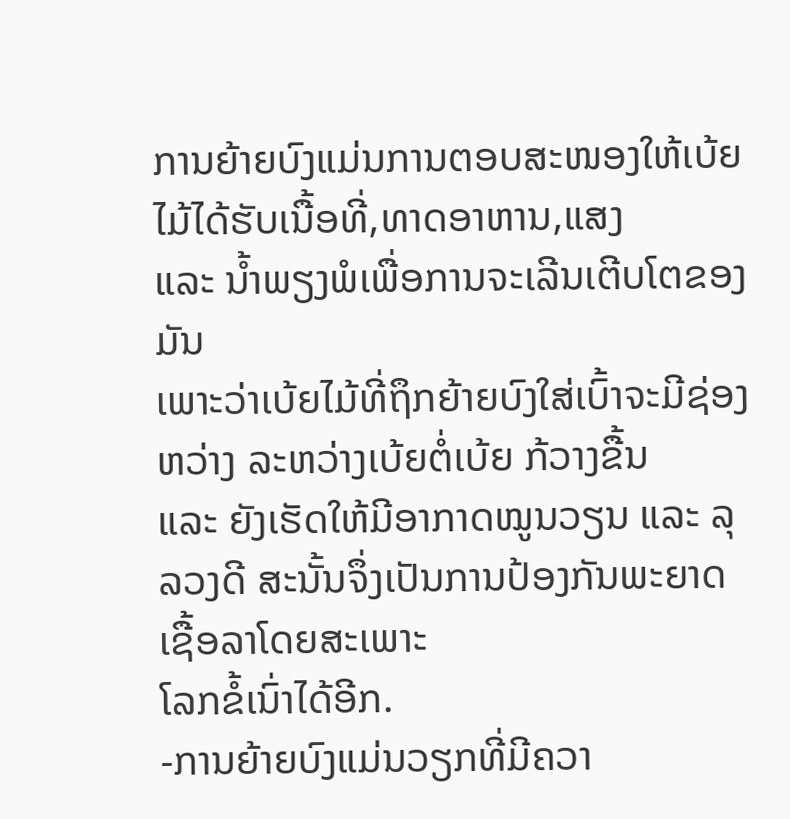ການຍ້າຍບົງແມ່ນການຕອບສະໜອງໃຫ້ເບ້ຍໄມ້ໄດ້ຮັບເນື້ອທີ່,ທາດອາຫານ,ແສງ
ແລະ ນໍ້າພຽງພໍເພື່ອການຈະເລີນເຕີບໂຕຂອງມັນ
ເພາະວ່າເບ້ຍໄມ້ທີ່ຖຶກຍ້າຍບົງໃສ່ເບົ້າຈະມີຊ່ອງຫວ່າງ ລະຫວ່າງເບ້ຍຕໍ່ເບ້ຍ ກ້ວາງຂື້ນ
ແລະ ຍັງເຮັດໃຫ້ມີອາກາດໝູນວຽນ ແລະ ລຸລວງດີ ສະນັ້ນຈຶ່ງເປັນການປ້ອງກັນພະຍາດເຊື້ອລາໂດຍສະເພາະ
ໂລກຂໍ້ເນົ່າໄດ້ອີກ.
-ການຍ້າຍບົງແມ່ນວຽກທີ່ມີຄວາ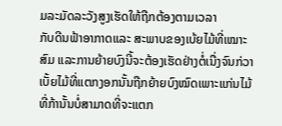ມລະມັດລະວັງສູງເຮັດໃຫ້ຖືກຕ້ອງຕາມເວລາ
ກັບດີນຟ້າອາກາດແລະ ສະພາບຂອງເບ້ຍໄມ້ທີ່ເໝາະສົມ ແລະການຍ້າຍບົງນີ້ຈະຕ້ອງເຮັດຢ່າງຕໍ່ເນື່ງຈົນກ່ວາເບັ້ຍໄມ້ທີ່ແຕກງອກນັ້ນຖືກຍ້າຍບົງໝົດເພາະແກ່ນໄມ້ທີ່ກ້ານັ້ນບໍ່ສາມາດທີ່ຈະແຕກ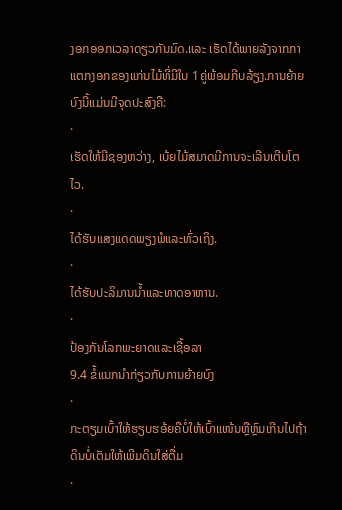ງອກອອກເວລາດຽວກັນມົດ.ແລະ ເຮັດໄດ້ພາຍລັງຈາກກາແຕກງອກຂອງແກ່ນໄມ້ທີ່ມີໃບ 1ຄູ່ພ້ອມກີບລ້ຽງ.ການຍ້າຍບົງນີ້ແມ່ນມີຈຸດປະສົງຄື:
·
ເຮັດໃຫ້ມີຊອງຫວ່າງ, ເບ້ຍໄມ້ສມາດມີການຈະເລີນເຕີບໂຕໄວ.
·
ໄດ້ຮັບແສງແດດພຽງພໍແລະທົ່ວເຖິງ.
·
ໄດ້ຮັບປະລິມານນ້ຳແລະທາດອາຫານ.
·
ປ້ອງກັນໂລກພະຍາດແລະເຊື້ອລາ
9.4 ຂໍ້ແນກນຳກ່ຽວກັບການຍ້າຍບົງ
·
ກະຕຽມເບົ້າໃຫ້ຮຽບຮອ້ຍຄືບໍ່ໃຫ້ເບົ້າແໜ້ນຫຼືຫຼົມເກີນໄປຖ້າດິນບໍ່ເຕັມໃຫ້ເພີມດິນໃສ່ຕື່ມ
·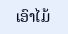ເອົາໄມ້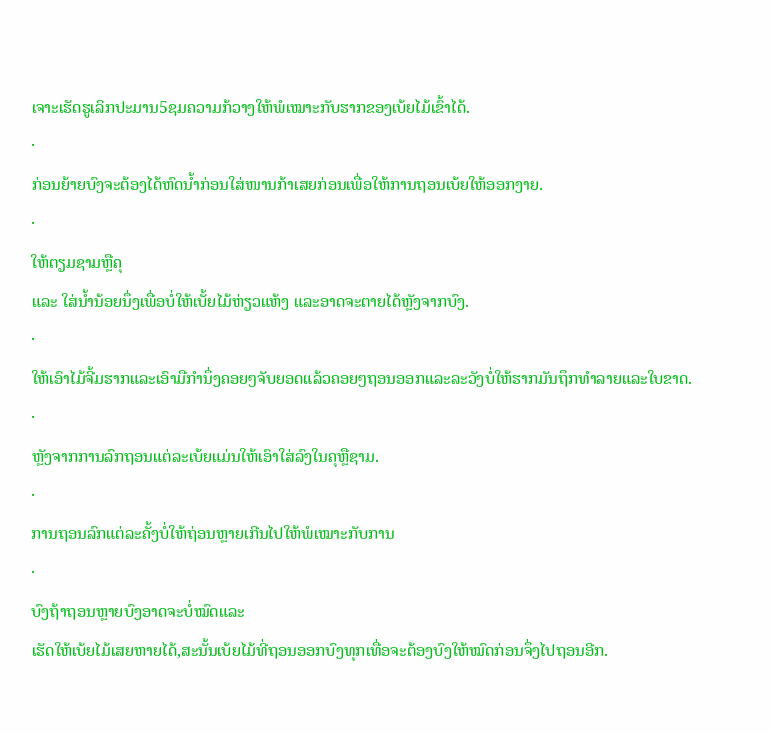ເຈາະເຮັດຮູເລິກປະມານ5ຊມຄວາມກ້ວາງໃຫ້ພໍເໝາະກັບຮາກຂອງເບ້ຍໄມ້ເຂົ້າໄດ້.
·
ກ່ອນຍ້າຍບົງຈະຕ້ອງໄດ້ຫົດນ້ຳກ່ອນໃສ່ໜານກ້າເສຍກ່ອນເພື່ອໃຫ້ການຖອນເບ້ຍໃຫ້ອອກງາຍ.
·
ໃຫ້ຕຽມຊາມຫຼືຄຸ
ແລະ ໃສ່ນ້ຳນ້ອຍນຶ່ງເພື່ອບໍ່ໃຫ້ເບັ້ຍໄມ້ຫ່ຽວແຫ້ງ ແລະອາດຈະຕາຍໄດ້ຫຼັງຈາກບົງ.
·
ໃຫ້ເອົາໄມ້ຈີ້ມຮາກແລະເອົາມືກຳນຶ່ງຄອຍໆຈັບຍອດແລ້ວຄອຍໆຖອນອອກແລະລະວັງບໍ່ໃຫ້ຮາກມັນຖຶກທຳລາຍແລະໃບຂາດ.
·
ຫຼັງຈາກການລົກຖອນແຕ່ລະເບ້ຍແມ່ນໃຫ້ເອົາໃສ່ລົງໃນຄຸຫຼືຊາມ.
·
ການຖອນລົກແຕ່ລະຄັ້ງບໍ່ໃຫ້ຖ່ອນຫຼາຍເກີນໄປໃຫ້ພໍເໝາະກັບການ
·
ບົງຖ້າຖອນຫຼາຍບົງອາດຈະບໍ່ໝົດແລະ
ເຮັດໃຫ້ເບ້ຍໄມ້ເສຍຫາຍໄດ້,ສະນັ້ນເບ້ຍໄມ້ທີ່ຖອນອອກບົງທຸກເທື່ອຈະຕ້ອງບົງໃຫ້ໝົດກ່ອນຈຶ່ງໄປຖອນອີກ.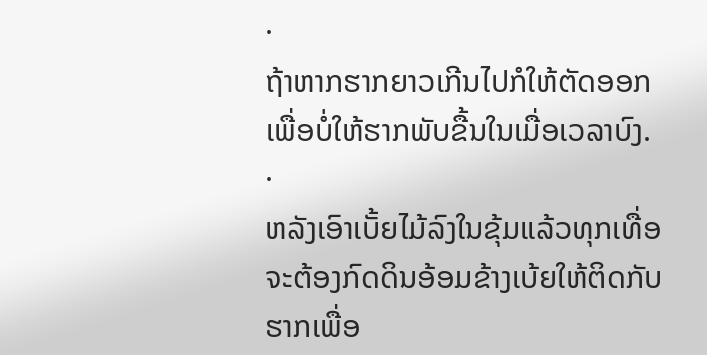·
ຖ້າຫາກຮາກຍາວເກີນໄປກໍໃຫ້ຕັດອອກເພື່ອບໍ່ໃຫ້ຮາກພັບຂື້ນໃນເມື່ອເວລາບົງ.
·
ຫລັງເອົາເບັ້ຍໄມ້ລົງໃນຂຸ້ມແລ້ວທຸກເທື່ອຈະຕ້ອງກົດດິນອ້ອມຂ້າງເບ້ຍໃຫ້ຕິດກັບຮາກເພື່ອ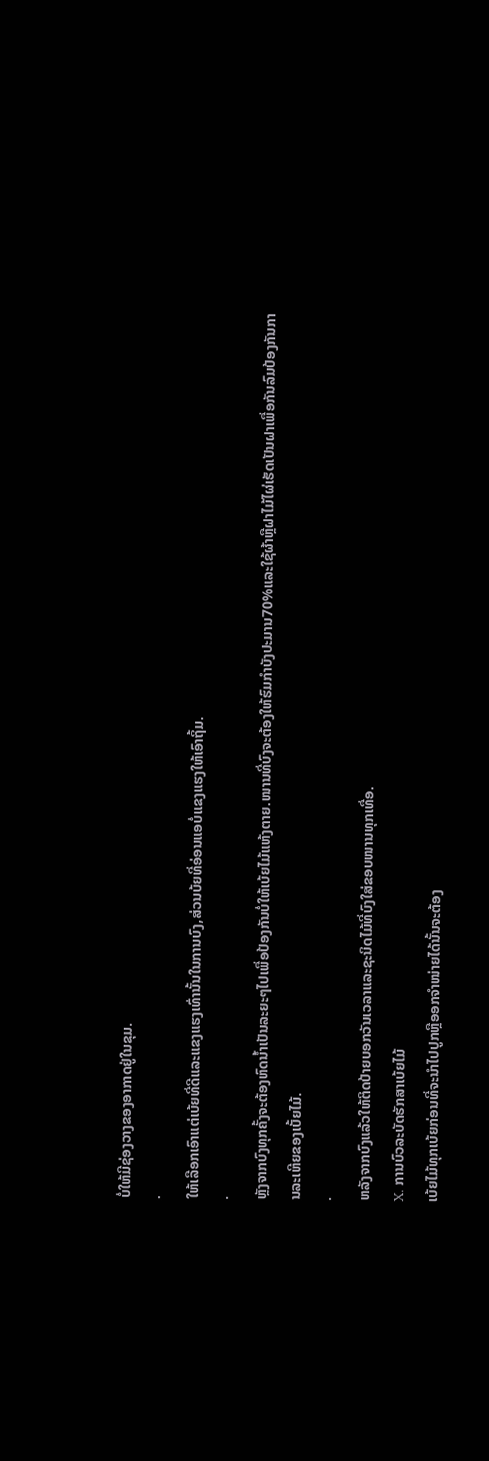ບໍ່ໃຫ້ມີຊ່ອງວາງຂອງອາກາດຢູ່ໃນຂຸມ.
·
ໃຫ້ເລືອກເອົາແຕ່ເບ້ຍທີ່ດີແລະແຂງແຮງເທົ່ານັ້ນໃນການບົງ,ສ່ວນບ້ຍທີ່ອ່ອນແອບໍ່ແຂງແຮງໃຫ້ເອົາຖິ້ມ.
·
ຫຼັງຈາກບົງທຸກຄັ້ງຈະຕ້ອງຫົດນ້ຳເປັນລະຍະໆໄປເພື່ອປ້ອງກັນບໍ່ໃຫ້ເບ້ຍໄມ້ແຫ້ງຕາຍ.ໜານທີ່ບົງຈະຕ້ອງໃຫ້ຮົມກຳບັງປະມານ70%ແລະໃຊ້ຜ້າຫຼືຝາໄມ້ໄຜ່ເຮັດເປັນຝາເພື່ອກັນລົມປ້ອງກັນການລະເຫີຍຂອງເບັ້ຍໄມ້.
·
ຫລັງຈາກບົງແລ້ວໃຫ້ຕິດປ້າຍບອກວັນເວລາແລະຊະນິດໄມ້ທີ່ບົງໃສ່ຂອບໜານທຸກເທື່ອ.
X. ການບົວລະບັດຮັກສາເບ້ຍໄມ້
ເບ້ຍໄມ້ທຸກເບ້ຍກ່ອນທີ່ຈະນໍາໄປປູກຫຼືອອກຈໍາໜ່າຍໄດ້ນັ້ນຈະຕ້ອງ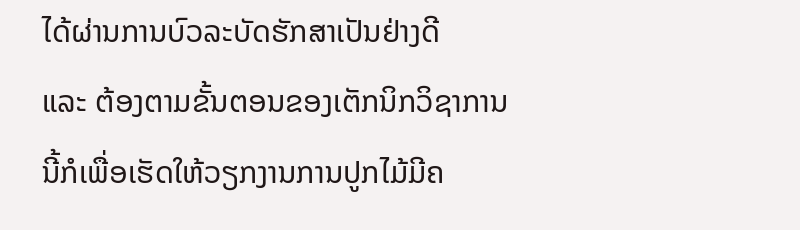ໄດ້ຜ່ານການບົວລະບັດຮັກສາເປັນຢ່າງດີ
ແລະ ຕ້ອງຕາມຂັ້ນຕອນຂອງເຕັກນິກວິຊາການ ນີ້ກໍເພື່ອເຮັດໃຫ້ວຽກງານການປູກໄມ້ມີຄ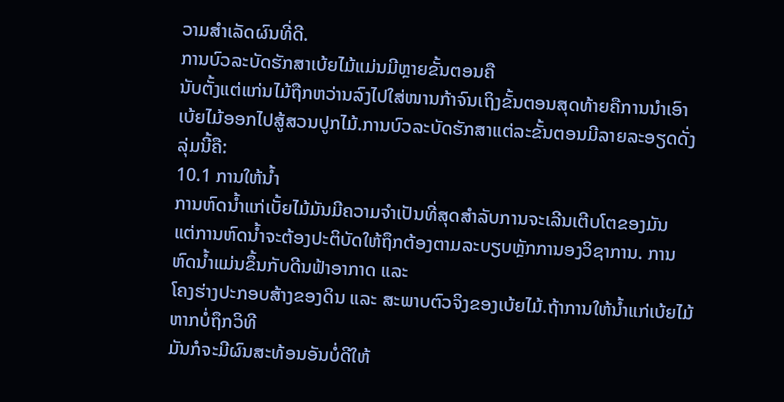ວາມສໍາເລັດຜົນທີ່ດີ.
ການບົວລະບັດຮັກສາເບ້ຍໄມ້ແມ່ນມີຫຼາຍຂັ້ນຕອນຄື
ນັບຕັ້ງແຕ່ແກ່ນໄມ້ຖືກຫວ່ານລົງໄປໃສ່ໜານກ້າຈົນເຖິງຂັ້ນຕອນສຸດທ້າຍຄືການນໍາເອົາເບ້ຍໄມ້ອອກໄປສູ້ສວນປູກໄມ້.ການບົວລະບັດຮັກສາແຕ່ລະຂັ້ນຕອນມີລາຍລະອຽດດັ່ງລຸ່ມນີ້ຄື:
10.1 ການໃຫ້ນ້ຳ
ການຫົດນ້ຳແກ່ເບັ້ຍໄມ້ມັນມີຄວາມຈຳເປັນທີ່ສຸດສຳລັບການຈະເລີນເຕີບໂຕຂອງມັນ
ແຕ່ການຫົດນ້ຳຈະຕ້ອງປະຕິບັດໃຫ້ຖຶກຕ້ອງຕາມລະບຽບຫຼັກການອງວິຊາການ. ການຫົດນ້ຳແມ່ນຂຶ້ນກັບດີນຟ້າອາກາດ ແລະ
ໂຄງຮ່າງປະກອບສ້າງຂອງດິນ ແລະ ສະພາບຕົວຈິງຂອງເບ້ຍໄມ້.ຖ້າການໃຫ້ນໍ້າແກ່ເບ້ຍໄມ້ຫາກບໍ່ຖຶກວິທີ
ມັນກໍຈະມີຜົນສະທ້ອນອັນບໍ່ດີໃຫ້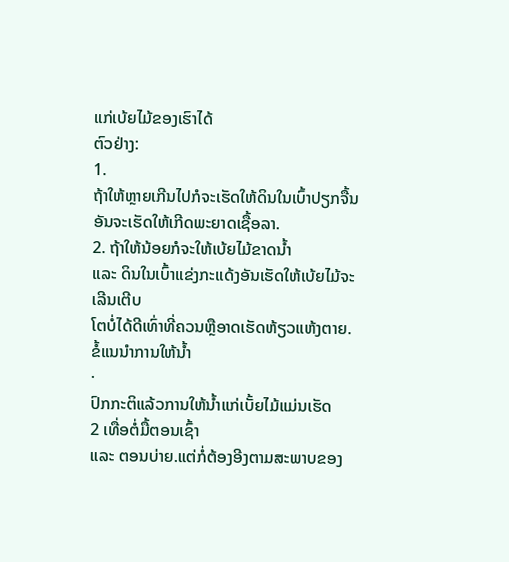ແກ່ເບ້ຍໄມ້ຂອງເຮົາໄດ້
ຕົວຢ່າງ:
1.
ຖ້າໃຫ້ຫຼາຍເກີນໄປກໍຈະເຮັດໃຫ້ດິນໃນເບົ້າປຽກຈື້ນ ອັນຈະເຮັດໃຫ້ເກີດພະຍາດເຊື້ອລາ.
2. ຖ້າໃຫ້ນ້ອຍກໍຈະໃຫ້ເບ້ຍໄມ້ຂາດນໍ້າ
ແລະ ດິນໃນເບົ້າແຂ່ງກະແດ້ງອັນເຮັດໃຫ້ເບ້ຍໄມ້ຈະເລີນເຕີບ
ໂຕບໍ່ໄດ້ດີເທົ່າທີ່ຄວນຫຼືອາດເຮັດຫ້ຽວແຫ້ງຕາຍ.
ຂໍ້ແນນຳການໃຫ້ນ້ຳ
·
ປົກກະຕິແລ້ວການໃຫ້ນ້ຳແກ່ເບັ້ຍໄມ້ແມ່ນເຮັດ
2 ເທື່ອຕໍ່ມື້ຕອນເຊົ້າ
ແລະ ຕອນບ່າຍ.ແຕ່ກໍ່ຕ້ອງອີງຕາມສະພາບຂອງ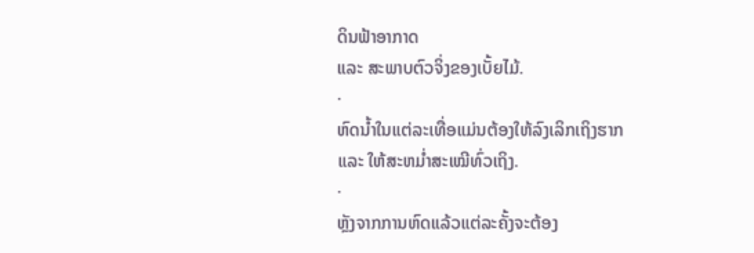ດິນຟ້າອາກາດ
ແລະ ສະພາບຕົວຈິ່ງຂອງເບັ້ຍໄມ້.
·
ຫົດນ້ຳໃນແຕ່ລະເທື່ອແມ່ນຕ້ອງໃຫ້ລົງເລິກເຖິງຮາກ
ແລະ ໃຫ້ສະຫມໍ່າສະເໝີທົ່ວເຖິງ.
·
ຫຼັງຈາກການຫົດແລ້ວແຕ່ລະຄັ້ງຈະຕ້ອງ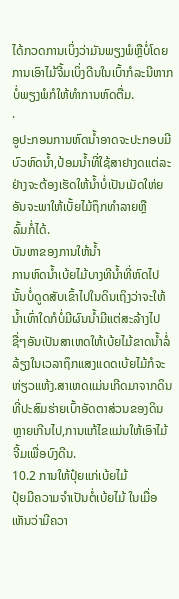ໄດ້ກວດການເບິ່ງວ່າມັນພຽງພໍຫຼືບໍ່ໂດຍການເອົາໄມ້ຈີ້ມເບິ່ງດີນໃນເບົ້າກໍລະນີຫາກບໍ່ພຽງພໍກໍໃຫ້ທຳການຫົດຕື່ມ.
·
ອູປະກອນການຫົດນ້ຳອາດຈະປະກອບມີບົວຫົດນ້ຳ,ປ້ອມນ້ຳທີ່ໃຊ້ສາຢາງດແຕ່ລະຢ່າງຈະຕ້ອງເຮັດໃຫ້ນ້ຳບໍ່ເປັນເມັດໃຫ່ຍອັນຈະພາໃຫ້ເບັ້ຍໄມ້ຖຶກທຳລາຍຫຼື
ລົ້ມກໍ່ໄດ້.
ບັນຫາຂອງການໃຫ້ນ້ຳ
ການຫົດນ້ຳເບ້ຍໄມ້ບາງທີນ້ຳທີ່ຫົດໄປນັ້ນບໍ່ດູດສັບເຂົ້າໄປໃນດິນເຖິງວ່າຈະໃຫ້ນ້ຳເທົ່າໃດກໍບໍ່ມີຜົນນ້ຳມີແຕ່ສະລ້າງໄປຊື່ໆອັນເປັນສາເຫດໃຫ້ເບ້ຍໄມ້ຂາດນ້ຳລໍ່ລ້ຽງໃນເວລາຖຶກແສງແດດເບ້ຍໄມ້ກໍຈະຫ່ຽວແຫ້ງ.ສາເຫດແມ່ນເກີດມາຈາກດິນທີ່ປະສົມຮ່າຍເບົ້າອັດຕາສ່ວນຂອງດິນຫຼາຍເກີນໄປ,ການແກ້ໄຂແມ່ນໃຫ້ເອົາໄມ້ຈີ້ມເພື່ອບົງດີນ.
10.2 ການໃຫ້ປຸ໋ຍແກ່ເບ້ຍໄມ້
ປຸ໋ຍມີຄວາມຈໍາເປັນຕໍ່ເບ້ຍໄມ້ ໃນເມື່ອເຫັນວ່າມີຄວາ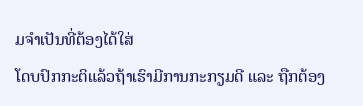ມຈໍາເປັນທີ່ຕ້ອງໄດ້ໃສ່
ໂດບປົກກະຕິແລ້ວຖ້າເຮົາມີການກະກຽມດີ ແລະ ຖືກຕ້ອງ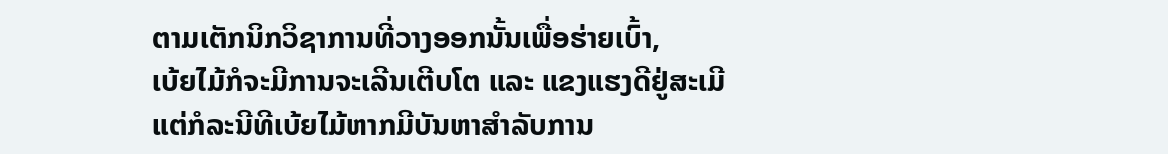ຕາມເຕັກນິກວິຊາການທີ່ວາງອອກນັ້ນເພື່ອຮ່າຍເບົ້າ,
ເບ້ຍໄມ້ກໍຈະມີການຈະເລີນເຕີບໂຕ ແລະ ແຂງແຮງດີຢູ່ສະເມີ
ແຕ່ກໍລະນີທີເບ້ຍໄມ້ຫາກມີບັນຫາສໍາລັບການ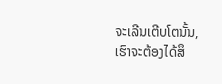ຈະເລີນເຕີບໂຕນັ້ນ,ເຮົາຈະຕ້ອງໄດ້ສຶ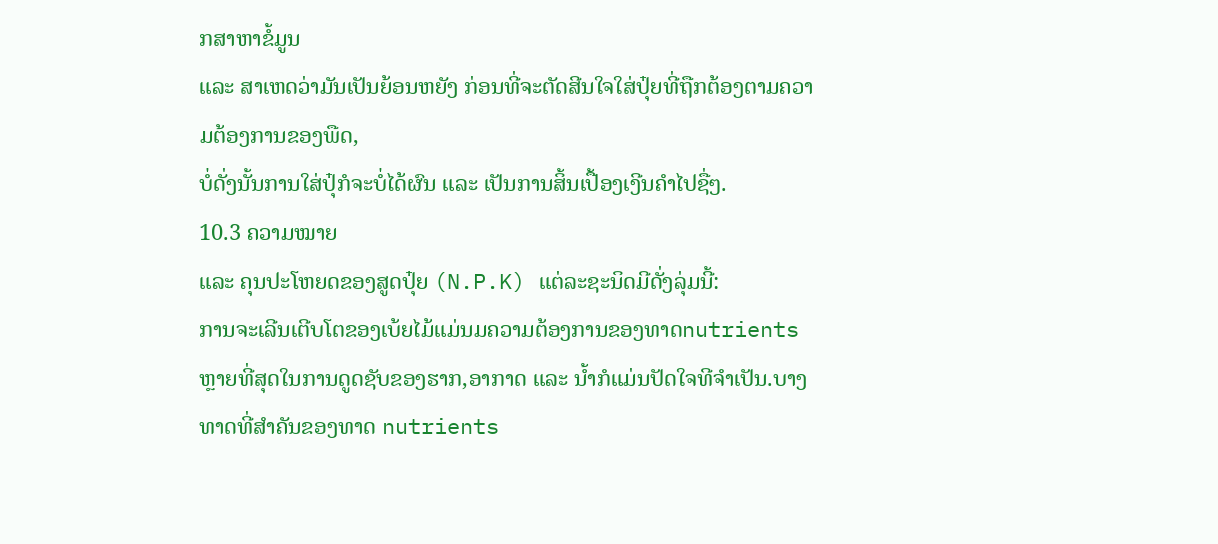ກສາຫາຂໍ້ມູນ
ແລະ ສາເຫດວ່າມັນເປັນຍ້ອນຫຍັງ ກ່ອນທີ່ຈະຕັດສີນໃຈໃສ່ປຸ໋ຍທີ່ຖືກຕ້ອງຕາມຄວາມຕ້ອງການຂອງພືດ,
ບໍ່ດັ່ງນັ້ນການໃສ່ປຸ໋ກໍຈະບໍ່ໄດ້ຜົນ ແລະ ເປັນການສິ້ນເປື້ອງເງີນຄໍາໄປຊື່ໆ.
10.3 ຄວາມໝາຍ
ແລະ ຄຸນປະໂຫຍດຂອງສູດປຸ໋ຍ (N.P.K) ແຕ່ລະຊະນິດມີດັ່ງລຸ່ມນີ້:
ການຈະເລີນເຕີບໂຕຂອງເບ້ຍໄມ້ແມ່ນມຄວາມຕ້ອງການຂອງທາດnutrients
ຫຼາຍທີ່ສຸດໃນການດູດຊັບຂອງຮາກ,ອາກາດ ແລະ ນ້ຳກໍແມ່ນປັດໃຈທີຈຳເປັນ.ບາງທາດທີ່ສຳຄັນຂອງທາດ nutrients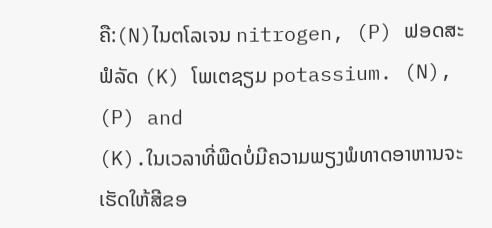ຄື:(N)ໄນຕໂລເຈນ nitrogen, (P) ຟອດສະຟໍລັດ (K) ໂພເຕຊຽມ potassium. (N), (P) and
(K).ໃນເວລາທີ່ພືດບໍ່ມີຄວາມພຽງພໍທາດອາຫານຈະເຮັດໃຫ້ສີຂອ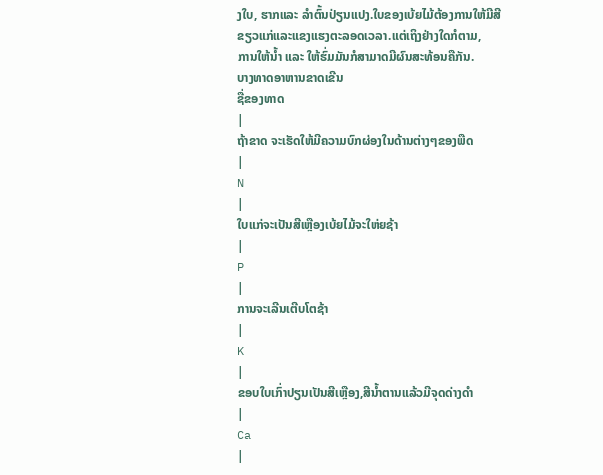ງໃບ, ຮາກແລະ ລຳຕົ້ນປ່ຽນແປງ.ໃບຂອງເບ້ຍໄມ້ຕ້ອງການໃຫ້ມີສີຂຽວແກ່ແລະແຂງແຮງຕະລອດເວລາ.ແຕ່ເຖິງຢ່າງໃດກໍຕາມ,
ການໃຫ້ນໍ້າ ແລະ ໃຫ້ຮົ່ມມັນກໍສາມາດມີຜົນສະທ້ອນຄືກັນ.
ບາງທາດອາຫານຂາດເຂີນ
ຊື່ຂອງທາດ
|
ຖ້າຂາດ ຈະເຮັດໃຫ້ມີຄວາມບົກຜ່ອງໃນດ້ານຕ່າງໆຂອງພືດ
|
N
|
ໃບແກ່ຈະເປັນສີເຫຼືອງເບ້ຍໄມ້ຈະໃຫ່ຍຊ້າ
|
P
|
ການຈະເລີນເຕີບໂຕຊ້າ
|
K
|
ຂອບໃບເກົ່າປຽນເປັນສີເຫຼືອງ,ສີນໍ້າຕານແລ້ວມີຈຸດດ່າງດຳ
|
Ca
|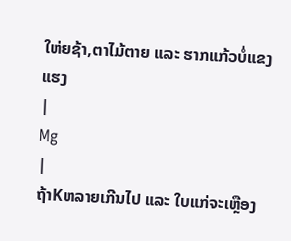ໃຫ່ຍຊ້າ,ຕາໄມ້ຕາຍ ແລະ ຮາກແກ້ວບໍ່ແຂງແຮງ
|
Mg
|
ຖ້າKຫລາຍເກີນໄປ ແລະ ໃບແກ່ຈະເຫຼືອງ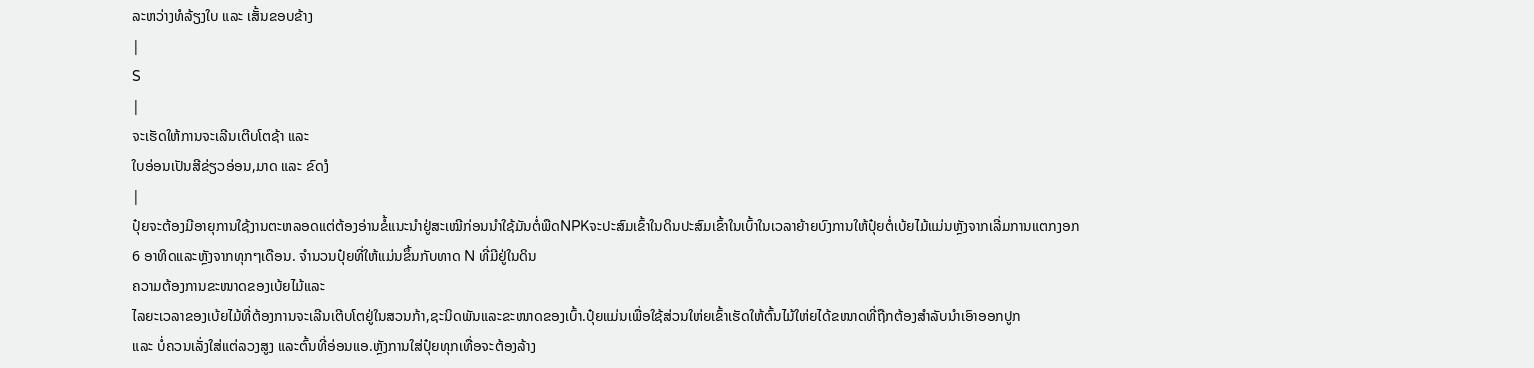ລະຫວ່າງທໍລ້ຽງໃບ ແລະ ເສັ້ນຂອບຂ້າງ
|
S
|
ຈະເຮັດໃຫ້ການຈະເລີນເຕີບໂຕຊ້າ ແລະ
ໃບອ່ອນເປັນສີຂ່ຽວອ່ອນ,ມາດ ແລະ ຂົດງໍ
|
ປຸ໋ຍຈະຕ້ອງມີອາຍຸການໃຊ້ງານຕະຫລອດແຕ່ຕ້ອງອ່ານຂໍ້ແນະນຳຢູ່ສະເໝີກ່ອນນຳໃຊ້ມັນຕໍ່ພືດNPKຈະປະສົມເຂົ້າໃນດິນປະສົມເຂົ້າໃນເບົ້າໃນເວລາຍ້າຍບົງການໃຫ້ປຸ໋ຍຕໍ່ເບ້ຍໄມ້ແມ່ນຫຼັງຈາກເລີ່ມການແຕກງອກ
6 ອາທິດແລະຫຼັງຈາກທຸກໆເດືອນ. ຈໍານວນປຸ໋ຍທີ່ໃຫ້ແມ່ນຂຶ້ນກັບທາດ N ທີ່ມີຢູ່ໃນດິນ
ຄວາມຕ້ອງການຂະໜາດຂອງເບ້ຍໄມ້ແລະ
ໄລຍະເວລາຂອງເບ້ຍໄມ້ທີ່ຕ້ອງການຈະເລີນເຕີບໂຕຢູ່ໃນສວນກ້າ,ຊະນິດພັນແລະຂະໜາດຂອງເບົ້າ.ປຸ໋ຍແມ່ນເພື່ອໃຊ້ສ່ວນໃຫ່ຍເຂົ້າເຮັດໃຫ້ຕົ້ນໄມ້ໃຫ່ຍໄດ້ຂໜາດທີ່ຖືກຕ້ອງສຳລັບນຳເອົາອອກປູກ
ແລະ ບໍ່ຄວນເລັ່ງໃສ່ແຕ່ລວງສູງ ແລະຕົ້ນທີ່ອ່ອນແອ.ຫຼັງການໃສ່ປຸ໋ຍທຸກເທື່ອຈະຕ້ອງລ້າງ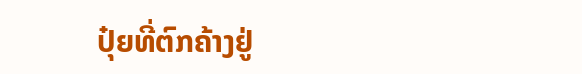ປຸ໋ຍທີ່ຕົກຄ້າງຢູ່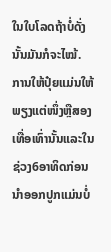ໃນໃບໂລດຖ້າບໍ່ດັ່ງນັ້ນມັນກໍຈະໄໝ້.
ການໃຫ້ປຸ໋ຍແມ່ນໃຫ້ພຽງແຕ່ໜຶ່ງຫຼືສອງເທື່ອເທົ່ານັ້ນແລະໃນຊ່ວງ6ອາທິດກ່ອນນຳອອກປູກແມ່ນບໍ່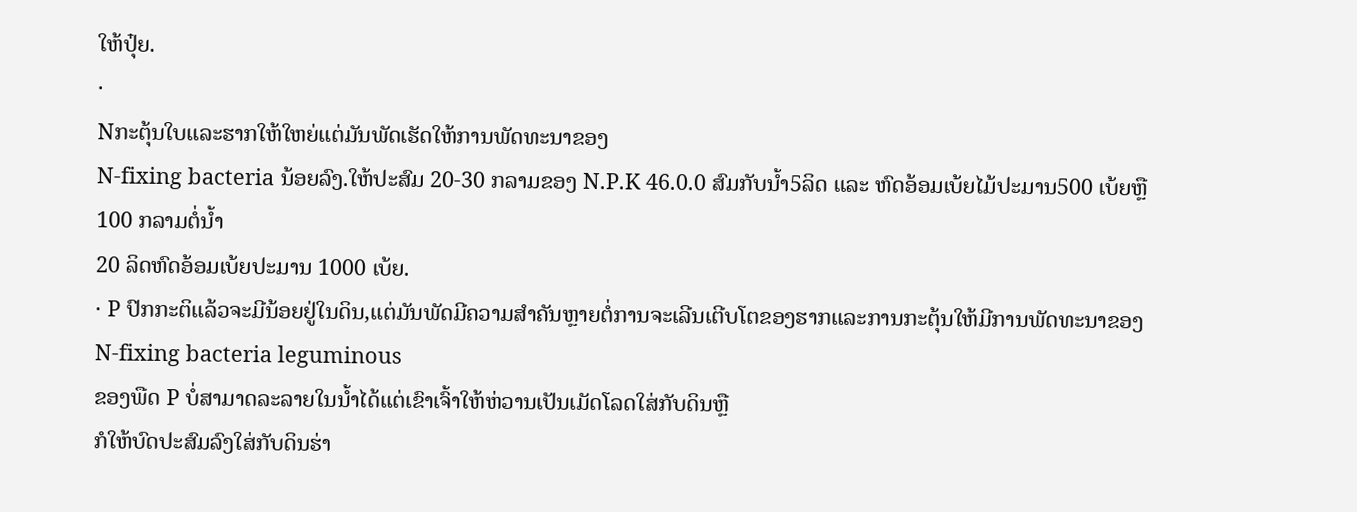ໃຫ້ປຸ໋ຍ.
·
Nກະຕຸ້ນໃບແລະຮາກໃຫ້ໃຫຍ່ແຕ່ມັນພັດເຮັດໃຫ້ການພັດທະນາຂອງ
N-fixing bacteria ນ້ອຍລົງ.ໃຫ້ປະສົມ 20-30 ກລາມຂອງ N.P.K 46.0.0 ສົມກັບນໍ້າ5ລິດ ແລະ ຫົດອ້ອມເບ້ຍໄມ້ປະມານ500 ເບ້ຍຫຼື 100 ກລາມຕໍ່ນໍ້າ
20 ລິດຫົດອ້ອມເບ້ຍປະມານ 1000 ເບ້ຍ.
· P ປົກກະຕິແລ້ວຈະມີນ້ອຍຢູ່ໃນດິນ,ແຕ່ມັນພັດມີຄວາມສຳຄັນຫຼາຍຕໍ່ການຈະເລີນເຕີບໂຕຂອງຮາກແລະການກະຕຸ້ນໃຫ້ມີການພັດທະນາຂອງ
N-fixing bacteria leguminous
ຂອງພືດ P ບໍ່ສາມາດລະລາຍໃນນໍ້າໄດ້ແຕ່ເຂົາເຈົ້າໃຫ້ຫ່ວານເປັນເມັດໂລດໃສ່ກັບດິນຫຼື
ກໍໃຫ້ບົດປະສົມລົງໃສ່ກັບດິນຮ່າ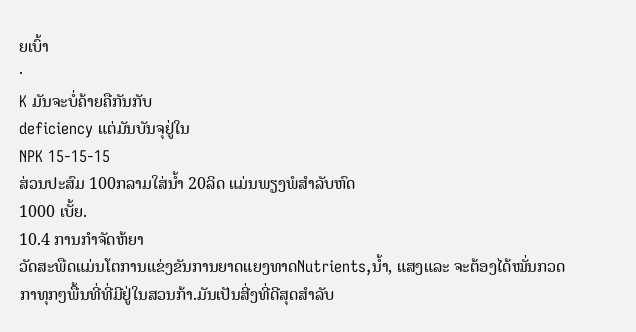ຍເບົ້າ
·
K ມັນຈະບໍ່ຄ້າຍຄືກັນກັບ
deficiency ແຕ່ມັນບັນຈຸຢູ່ໃນ
NPK 15-15-15
ສ່ວນປະສົມ 100ກລາມໃສ່ນໍ້າ 20ລິດ ແມ່ນພຽງພໍສໍາລັບຫົດ
1000 ເບັ້ຍ.
10.4 ການກຳຈັດຫ້ຍາ
ວັດສະພືດແມ່ນໂຕການແຂ່ງຂັນການຍາດແຍງທາດNutrients,ນໍ້າ, ແສງແລະ ຈະຕ້ອງໄດ້ໝັ່ນກວດ
ກາທຸກໆພື້ນທີ່ທີ່ມີຢູ່ໃນສວນກ້າ.ມັນເປັນສີ່ງທີ່ດີສຸດສຳລັບ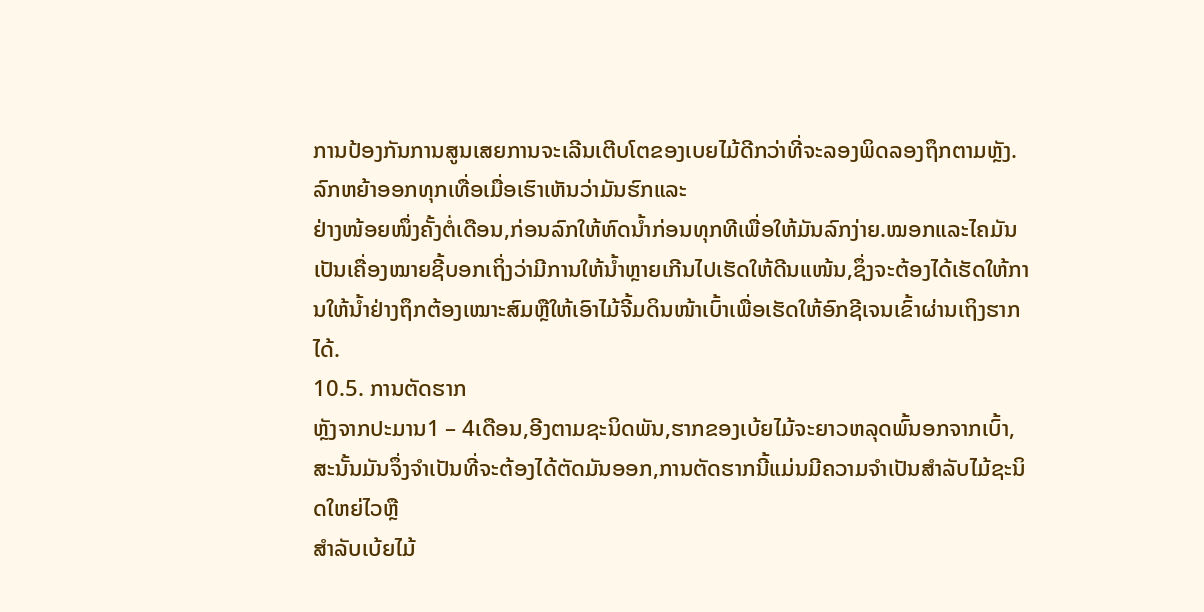ການປ້ອງກັນການສູນເສຍການຈະເລີນເຕີບໂຕຂອງເບຍໄມ້ດີກວ່າທີ່ຈະລອງພິດລອງຖຶກຕາມຫຼັງ.ລົກຫຍ້າອອກທຸກເທື່ອເມື່ອເຮົາເຫັນວ່າມັນຮົກແລະ
ຢ່າງໜ້ອຍໜຶ່ງຄັ້ງຕໍ່ເດືອນ,ກ່ອນລົກໃຫ້ຫົດນໍ້າກ່ອນທຸກທີເພື່ອໃຫ້ມັນລົກງ່າຍ.ໝອກແລະໄຄມັນເປັນເຄື່ອງໝາຍຊີ້ບອກເຖິ່ງວ່າມີການໃຫ້ນໍ້າຫຼາຍເກີນໄປເຮັດໃຫ້ດີນແໜ້ນ,ຊຶ່ງຈະຕ້ອງໄດ້ເຮັດໃຫ້ການໃຫ້ນໍ້າຢ່າງຖຶກຕ້ອງເໝາະສົມຫຼືໃຫ້ເອົາໄມ້ຈີ້ມດິນໜ້າເບົ້າເພື່ອເຮັດໃຫ້ອົກຊີເຈນເຂົ້າຜ່ານເຖິງຮາກໄດ້.
10.5. ການຕັດຮາກ
ຫຼັງຈາກປະມານ1 – 4ເດືອນ,ອີງຕາມຊະນິດພັນ,ຮາກຂອງເບ້ຍໄມ້ຈະຍາວຫລຸດພົ້ນອກຈາກເບົ້າ,ສະນັ້ນມັນຈຶ່ງຈຳເປັນທີ່ຈະຕ້ອງໄດ້ຕັດມັນອອກ,ການຕັດຮາກນີ້ແມ່ນມີຄວາມຈຳເປັນສຳລັບໄມ້ຊະນິດໃຫຍ່ໄວຫຼື
ສຳລັບເບ້ຍໄມ້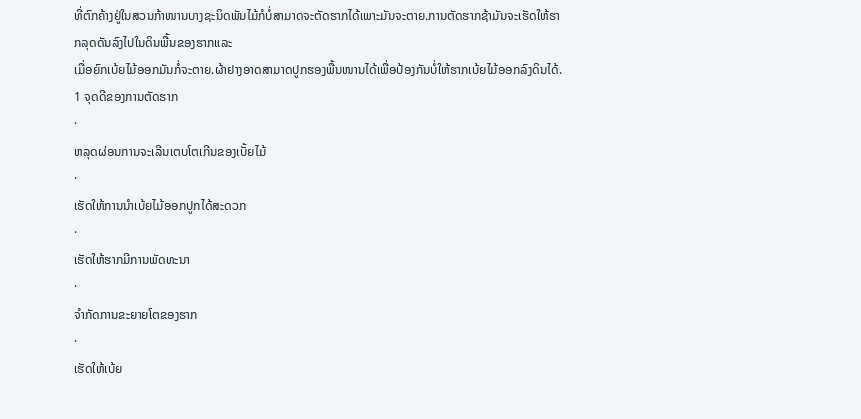ທີ່ຕົກຄ້າງຢູ່ໃນສວນກ້າໜານບາງຊະນິດພັນໄມ້ກໍບໍ່ສາມາດຈະຕັດຮາກໄດ້ເພາະມັນຈະຕາຍ.ການຕັດຮາກຊ້າມັນຈະເຮັດໃຫ້ຮາກລຸດດັນລົງໄປໃນດິນພື້ນຂອງຮາກແລະ
ເມື່ອຍົກເບ້ຍໄມ້ອອກມັນກໍ່ຈະຕາຍ.ຜ້າຢາງອາດສາມາດປູກຮອງພື້ນໜານໄດ້ເພື່ອປ້ອງກັນບໍ່ໃຫ້ຮາກເບ້ຍໄມ້ອອກລົງດິນໄດ້.
1 ຈຸດດີຂອງການຕັດຮາກ
·
ຫລຸດຜ່ອນການຈະເລີນເຕບໂຕເກີນຂອງເບັ້ຍໄມ້
·
ເຮັດໃຫ້ການນຳເບ້ຍໄມ້ອອກປູກໄດ້ສະດວກ
·
ເຮັດໃຫ້ຮາກມີການພັດທະນາ
·
ຈຳກັດການຂະຍາຍໂຕຂອງຮາກ
·
ເຮັດໃຫ້ເບ້ຍ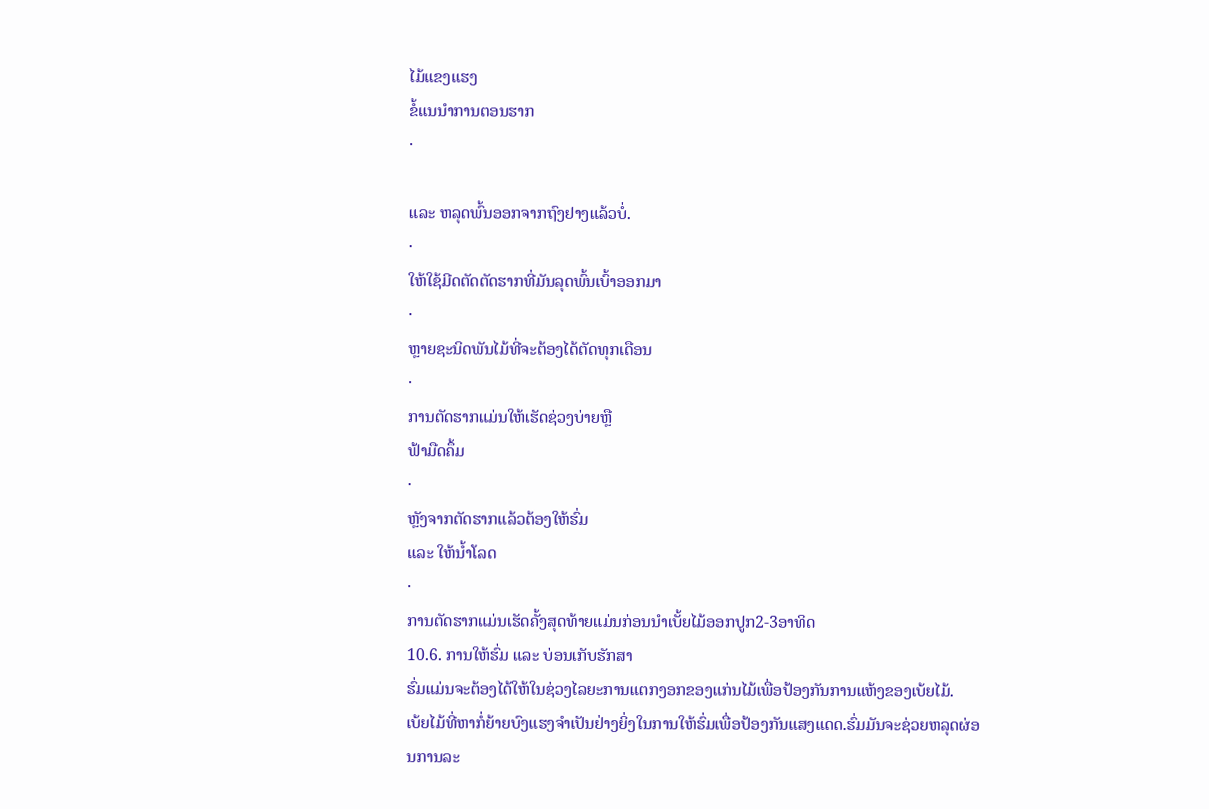ໄມ້ແຂງແຮງ
ຂໍ້ແນນຳການຕອນຮາກ
·

ແລະ ຫລຸດພົ້ນອອກຈາກຖົງຢາງແລ້ວບໍ່.
·
ໃຫ້ໃຊ້ມີດຕັດຕັດຮາກທີ່ມັນລຸດພົ້ນເບົ້າອອກມາ
·
ຫຼາຍຊະນິດພັນໄມ້ທີ່ຈະຕ້ອງໄດ້ຕັດທຸກເດືອນ
·
ການຕັດຮາກແມ່ນໃຫ້ເຮັດຊ່ວງບ່າຍຫຼື
ຟ້າມືດຄຶ້ມ
·
ຫຼັງຈາກຕັດຮາກແລ້ວຕ້ອງໃຫ້ຮົ່ມ
ແລະ ໃຫ້ນໍ້າໂລດ
·
ການຕັດຮາກແມ່ນເຮັດຄັ້ງສຸດທ້າຍແມ່ນກ່ອນນຳເບັ້ຍໄມ້ອອກປູກ2-3ອາທິດ
10.6. ການໃຫ້ຮົ່ມ ແລະ ບ່ອນເກັບຮັກສາ
ຮົ່ມແມ່ນຈະຕ້ອງໄດ້ໃຫ້ໃນຊ່ວງໄລຍະການແຕກງອກຂອງແກ່ນໄມ້ເພື່ອປ້ອງກັນການແຫ້ງຂອງເບ້ຍໄມ້.
ເບ້ຍໄມ້ທີ່ຫາກໍ່ຍ້າຍບົງແຮງຈໍາເປັນຢ່າງຍິ່ງໃນການໃຫ້ຮົ່ມເພື່ອປ້ອງກັນແສງແດດ.ຮົ່ມມັນຈະຊ່ວຍຫລຸດຜ່ອນການລະ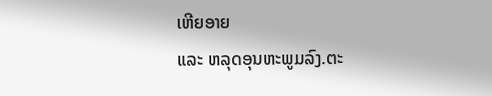ເຫີຍອາຍ
ແລະ ຫລຸດອຸນຫະພູມລົງ.ຕະ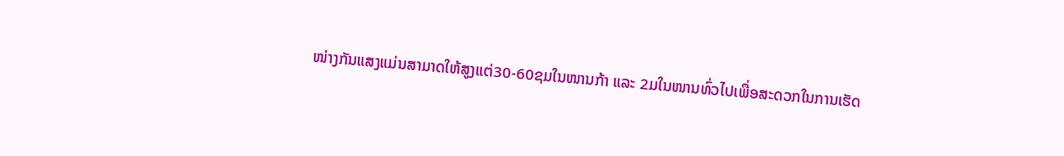ໜ່າງກັນແສງແມ່ນສາມາດໃຫ້ສູງແຕ່30-60ຊມໃນໜານກ້າ ແລະ 2ມໃນໜານທົ່ວໄປເພື່ອສະດວກໃນການເຮັດ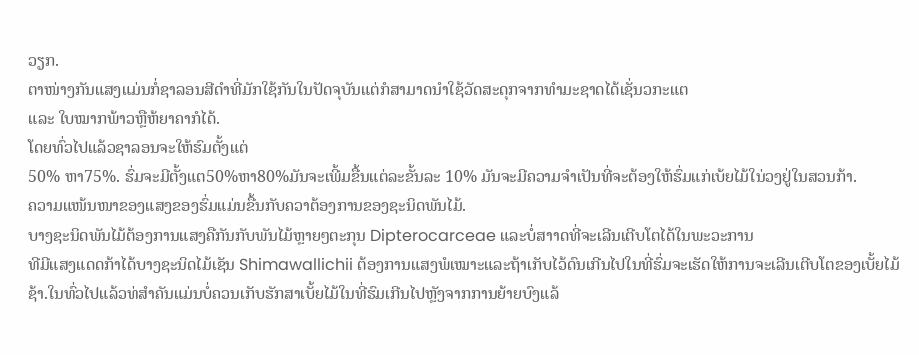ວຽກ.
ຕາໜ່າງກັນແສງແມ່ນກໍ່ຊາລອນສີດຳທີ່ມັກໃຊ້ກັນໃນປັດຈຸບັນແຕ່ກໍສາມາດນຳໃຊ້ວັດສະດຸກຈາກທຳມະຊາດໄດ້ເຊັ່ນວກະແຕ
ແລະ ໃບໝາກພ້າວຫຼືຫ້ຍາຄາກໍໄດ້.
ໂດຍທົ່ວໄປແລ້ວຊາລອນຈະໃຫ້ຮົມຕັ້ງແຕ່
50% ຫາ75%. ຮົ່ມຈະມີຕັ້ງແຕ50%ຫາ80%ມັນຈະເພີ້ມຂື້ນແຕ່ລະຂັ້ນລະ 10% ມັນຈະມີຄວາມຈຳເປັນທີ່ຈະຕ້ອງໃຫ້ຮົ່ມແກ່ເບ້ຍໄມ້ໃນ່ວງຢູ່ໃນສວນກ້າ.
ຄວາມແໜ້ນໜາຂອງແສງຂອງຮົ່ມແມ່ນຂື້ນກັບຄວາຕ້ອງການຂອງຊະນິດພັນໄມ້.
ບາງຊະນິດພັນໄມ້ຕ້ອງການແສງຄືກັນກັບພັນໄມ້ຫຼາຍໆຕະກຸນ Dipterocarceae ແລະບໍ່ສາາດທີ່ຈະເລີນເຕີບໂຕໄດ້ໃນພະວະການ
ທີມີແສງແດດກ້າໄດ້ບາງຊະນິດໄມ້ເຊັນ Shimawallichii ຕ້ອງການແສງພໍເໝາະແລະຖ້າເກັບໄວ້ດົນເກີນໄປໃນທີ່ຮົ່ມຈະເຮັດໃຫ້ການຈະເລີນເຕີບໂຕຂອງເບັ້ຍໄມ້ຊ້າ.ໃນທົ່ວໄປແລ້ວທ່ສຳຄັນແມ່ນບໍ່ຄວນເກັບຮັກສາເບັ້ຍໄມ້ໃນທີ່ຮົມເກີນໄປຫຼັງຈາກການຍ້າຍບົງແລ້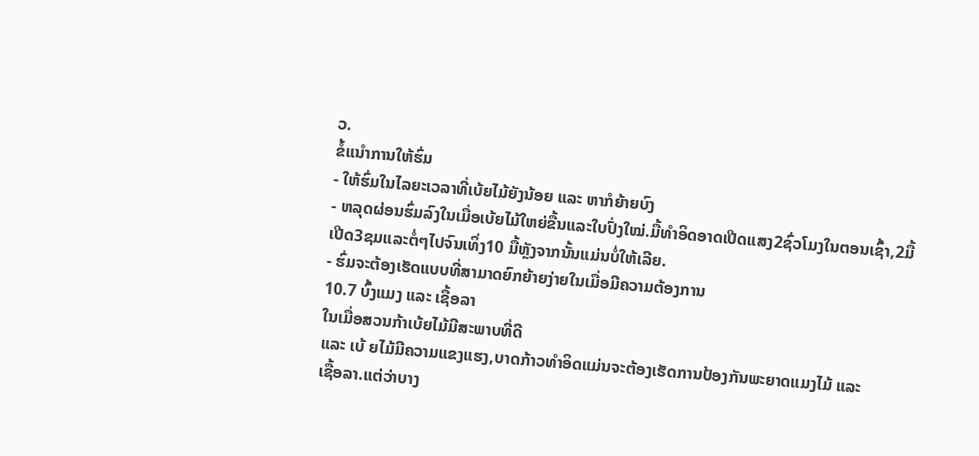ວ.
ຂໍ້ແນຳການໃຫ້ຮົ່ມ
- ໃຫ້ຮົ່ມໃນໄລຍະເວລາທີ່ເບ້ຍໄມ້ຍັງນ້ອຍ ແລະ ຫາກໍຍ້າຍບົງ
- ຫລຸດຜ່ອນຮົ່ມລົງໃນເມື່ອເບ້ຍໄມ້ໃຫຍ່ຂື້ນແລະໃບປົ່ງໃໝ່.ມື້ທຳອິດອາດເປີດແສງ2ຊົ່ວໂມງໃນຕອນເຊົ້າ,2ມື້
ເປີດ3ຊມແລະຕໍ່ໆໄປຈົນເທິ່ງ10 ມື້ຫຼັງຈາກນັ້ນແມ່ນບໍ່ໃຫ້ເລີຍ.
- ຮົ່ມຈະຕ້ອງເຮັດແບບທີ່ສາມາດຍົກຍ້າຍງ່າຍໃນເມື່ອມີຄວາມຕ້ອງການ
10.7 ບົ້ງແມງ ແລະ ເຊື້ອລາ
ໃນເມື່ອສວນກ້າເບ້ຍໄມ້ມີສະພາບທີ່ດີ
ແລະ ເບ້ ຍໄມ້ມີຄວາມແຂງແຮງ,ບາດກ້າວທຳອິດແມ່ນຈະຕ້ອງເຮັດການປ້ອງກັນພະຍາດແມງໄມ້ ແລະ
ເຊື້ອລາ.ແຕ່ວ່າບາງ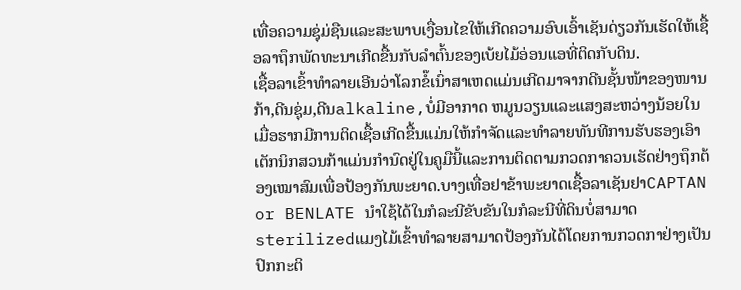ເທື່ອຄວາມຊຸ່ມ່ຊືນແລະສະພາບເງື່ອນໄຂໃຫ້ເກີດຄວາມອົບເອົ້າເຊັນດ່ຽວກັນເຮັດໃຫ້ເຊື້ອລາຖຶກພັດທະນາເກີດຂື້ນກັບລຳຕົ້ນຂອງເບ້ຍໄມ້ອ່ອນແອທີ່ຕິດກັບດິນ.
ເຊື້ອລາເຂົ້າທຳລາຍເອີນວ່າໂລກຂໍ໊ເນົ່າສາເຫດແມ່ນເກີດມາຈາກດີນຊັ້ນໜ້າຂອງໜານກ້າ,ດີນຊຸ່ມ,ດີນalkaline,ບໍ່ມີອາກາດ ຫມູນວຽນແລະແສງສະຫວ່າງນ້ອຍໃນເມື່ອຮາກມີການຕິດເຊື້ອເກີດຂື້ນແມ່ນໃຫ້ກຳຈັດແລະທຳລາຍທັນທີການຮັບຮອງເອົາເຕັກນິກສວນກ້າແມ່ນກຳນົດຢູ່ໃນຄູມືນີ້ແລະການຕິດຕາມກວດກາຄວນເຮັດຢ່າງຖຶກຕ້ອງເໝາສົມເພື່ອປ້ອງກັນພະຍາດ.ບາງເທື່ອຢາຂ້າພະຍາດເຊື້ອລາເຊັນຢາCAPTAN
or BENLATE ນຳໃຊ້ໄດ້ໃນກໍລະນີຂັບຂັນໃນກໍລະນີທີ່ດິນບໍ່ສາມາດ
sterilizedແມງໄມ້ເຂົ້າທຳລາຍສາມາດປ້ອງກັນໄດ້ໂດຍການກວດກາຢ່າງເປັນປົກກະຕິ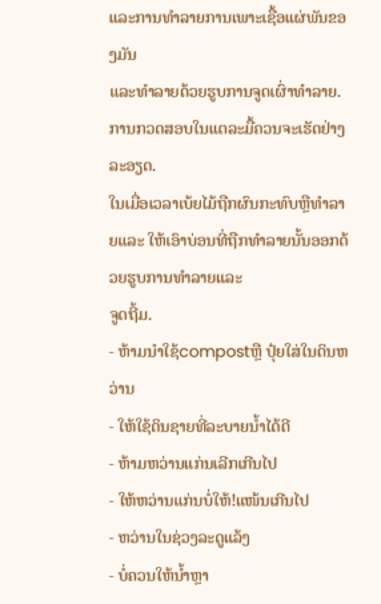ແລະການທຳລາຍການເພາະເຊື້ອແຜ່ພັນຂອງມັນ
ແລະທຳລາຍດ້ວຍຮູບການຈູດເຜົ່າທຳລາຍ. ການກວດສອບໃນແຕລະມື້ຄວນຈະເຮັດຢ່າງລະອຽດ.
ໃນເມື່ອເວລາເບ້ຍໄມ້ຖືກຜົນກະທົບຫຼືທໍາລາຍແລະ ໃຫ້ເອົາບ່ອນທີ່ຖືກທຳລາຍນັ້ນອອກດ້ວຍຮູບການທຳລາຍແລະ
ຈູດຖີ້ມ.
- ຫ້າມນຳໃຊ້compostຫຼື ປຸ໋ຍໃສ່ໃນດິນຫວ່ານ
- ໃຫ້ໃຊ້ດິນຊາຍທີ່ລະບາຍນໍ້າໄດ້ດີ
- ຫ້າມຫວ່ານແກ່ນເລີກເກີນໄປ
- ໃຫ້ຫວ່ານແກ່ນບໍ່ໃຫ້!ແໜ້ນເກີນໄປ
- ຫວ່ານໃນຊ່ວງລະດູແລ້ງ
- ບໍ່ຄວນໃຫ້ນໍ້າຫຼາ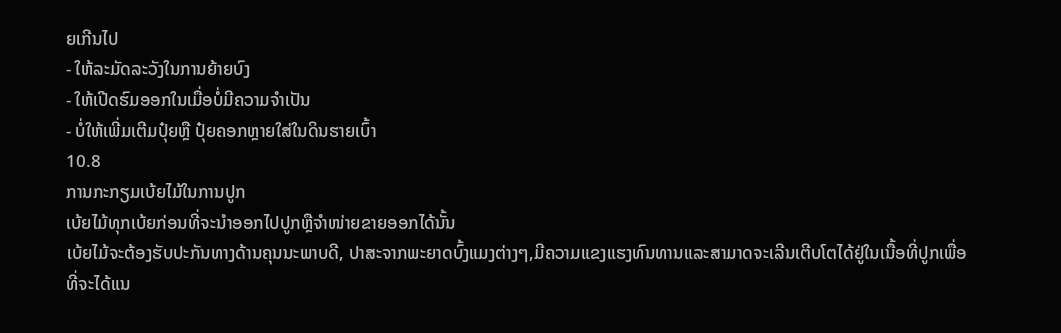ຍເກີນໄປ
- ໃຫ້ລະມັດລະວັງໃນການຍ້າຍບົງ
- ໃຫ້ເປີດຮົມອອກໃນເມື່ອບໍ່ມີຄວາມຈຳເປັນ
- ບໍ່ໃຫ້ເພີ່ມເຕີມປຸ໋ຍຫຼື ປຸ໋ຍຄອກຫຼາຍໃສ່ໃນດິນຮາຍເບົ້າ
10.8
ການກະກຽມເບ້ຍໄມ້ໃນການປູກ
ເບ້ຍໄມ້ທຸກເບ້ຍກ່ອນທີ່ຈະນໍາອອກໄປປູກຫຼືຈໍາໜ່າຍຂາຍອອກໄດ້ນັ້ນ
ເບ້ຍໄມ້ຈະຕ້ອງຮັບປະກັນທາງດ້ານຄຸນນະພາບດີ, ປາສະຈາກພະຍາດບົ້ງແມງຕ່າງໆ,ມີຄວາມແຂງແຮງທົນທານແລະສາມາດຈະເລີນເຕີບໂຕໄດ້ຢູ່ໃນເນື້ອທີ່ປູກເພື່ອທີ່ຈະໄດ້ແນ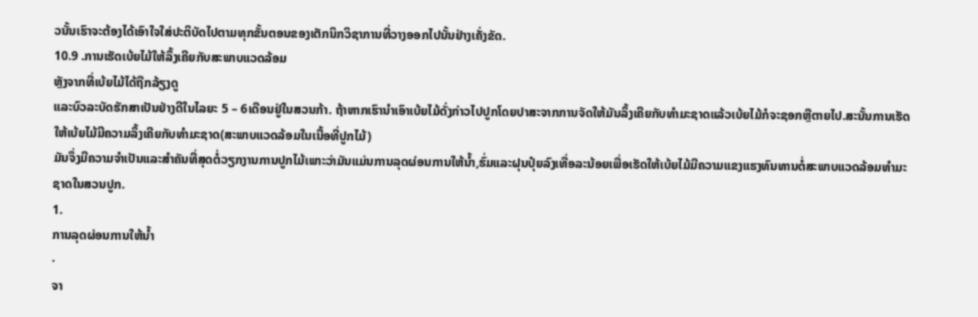ວນັ້ນເຮົາຈະຕ້ອງໄດ້ເອົາໃຈໃສ່ປະຕິບັດໄປຕາມທຸກຂັ້ນຕອນຂອງເຕັກນິກວິຊາການທີ່ວາງອອກໄປນັ້ນຢ່າງເຄັ່ງຂັດ.
10.9 .ການເຮັດເບ້ຍໄມ້ໃຫ້ລຶ້ງເຄີຍກັບສະພາບແວດລ້ອມ
ຫຼັງຈາກທີ່ເບ້ຍໄມ້ໄດ້ຖືກລ້ຽງດູ
ແລະບົວລະບັດຮັກສາເປັນຢ່າງດີໃນໄລຍະ 5 – 6ເດືອນຢູ່ໃນສວນກ້າ. ຖ້າຫາກເຮົານໍາເອົາເບ້ຍໄມ້ດັ່ງກ່າວໄປປູກໂດຍປາສະຈາກການຈັດໃຫ້ມັນລຶ້ງເຄີຍກັບທໍາມະຊາດແລ້ວເບ້ຍໄມ້ກໍຈະຊອກຫຼືຕາຍໄປ.ສະນັ້ນການເຮັດໃຫ້ເບ້ຍໄມ້ມີຄວາມລຶ້ງເຄີຍກັບທຳມະຊາດ(ສະພາບແວດລ້ອມໃນເນື້ອທີ່ປູກໄມ້)
ມັນຈຶ່ງມີຄວາມຈໍາເປັນແລະສໍາຄັນທີ່ສຸດຕໍ່ວຽກງານການປູກໄມ້ເພາະວ່າມັນແມ່ນການລຸດຜ່ອນການໃຫ້ນໍ້າ,ຮົ່ມແລະຝຸນປຸ໋ຍລົງເທື່ອລະນ້ອຍເພື່ອເຮັດໃຫ້ເບ້ຍໄມ້ມີຄວາມແຂງແຮງທົນທານຕໍ່ສະພາບແວດລ້ອມທໍາມະຊາດໃນສວນປູກ.
1.
ການລຸດຜ່ອນການໃຫ້ນໍ້າ
·
ຈາ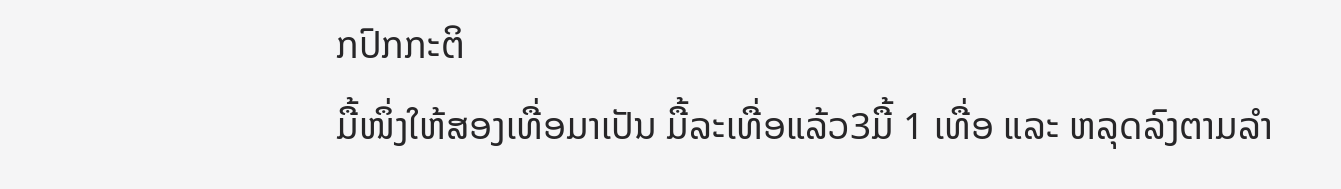ກປົກກະຕິ
ມື້ໜຶ່ງໃຫ້ສອງເທື່ອມາເປັນ ມື້ລະເທື່ອແລ້ວ3ມື້ 1 ເທື່ອ ແລະ ຫລຸດລົງຕາມລໍາ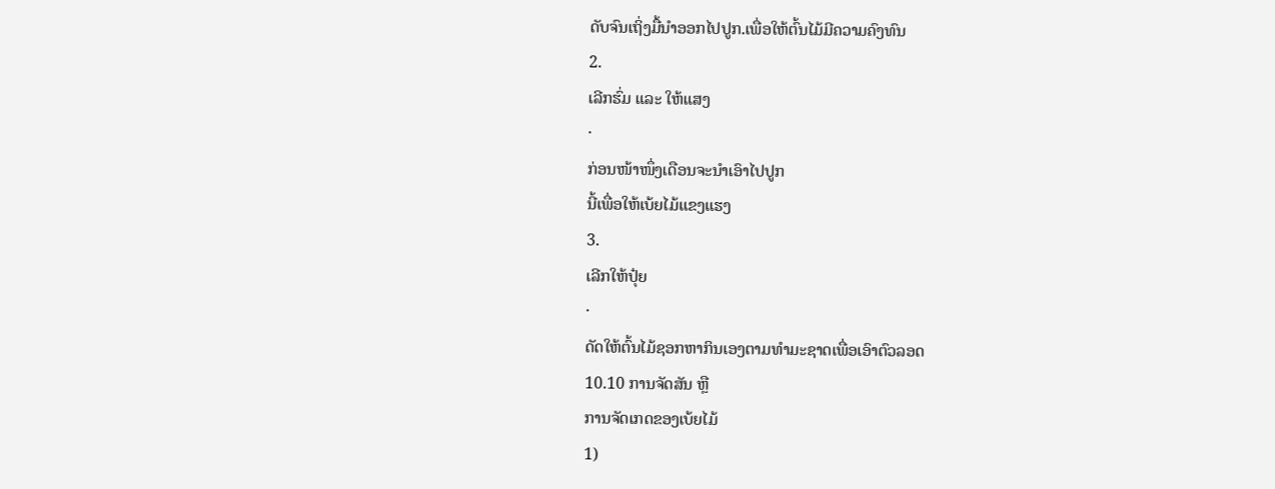ດັບຈົນເຖິ່ງມື້ນໍາອອກໄປປູກ.ເພື່ອໃຫ້ຕົ້ນໄມ້ມີຄວາມຄົງທົນ
2.
ເລີກຮົ່ມ ແລະ ໃຫ້ແສງ
·
ກ່ອນໜ້າໜຶ່ງເດືອນຈະນໍາເອົາໄປປູກ
ນີ້ເພື່ອໃຫ້ເບ້ຍໄມ້ແຂງແຮງ
3.
ເລີກໃຫ້ປຸ໋ຍ
·
ດັດໃຫ້ຕົ້ນໄມ້ຊອກຫາກິນເອງຕາມທໍາມະຊາດເພື່ອເອົາຕົວລອດ
10.10 ການຈັດສັນ ຫຼື
ການຈັດເກດຂອງເບ້ຍໄມ້
1)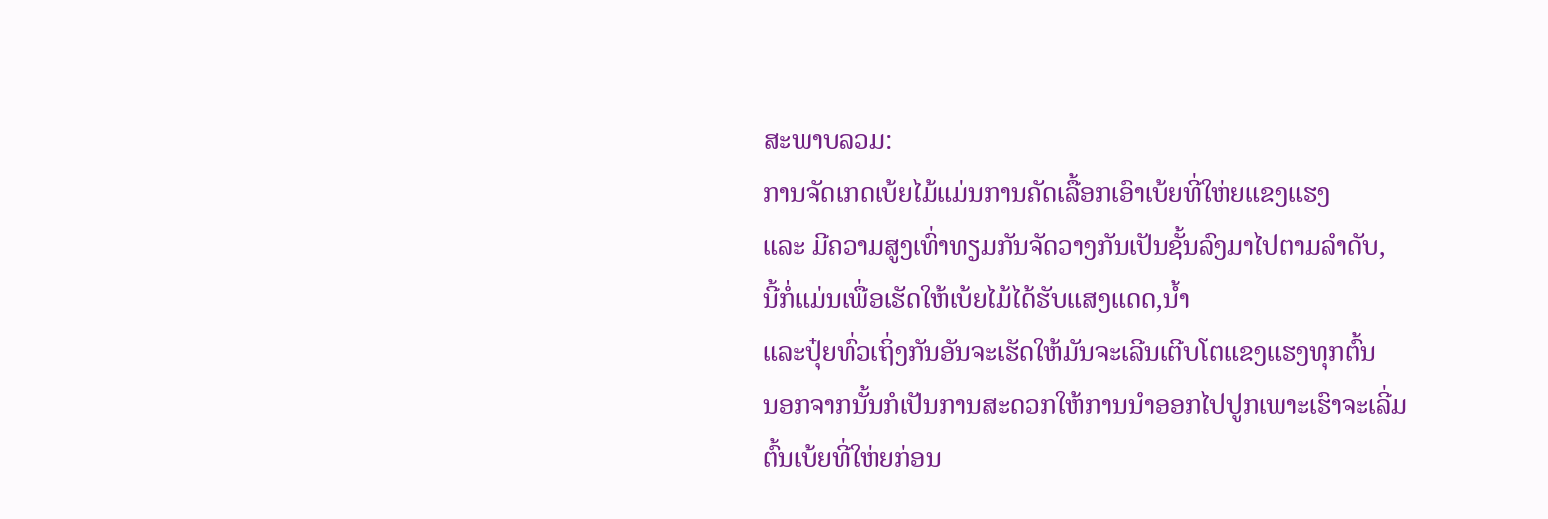ສະພາບລວມ:
ການຈັດເກດເບ້ຍໄມ້ແມ່ນການຄັດເລື້ອກເອົາເບ້ຍທີ່ໃຫ່ຍແຂງແຮງ
ແລະ ມີຄວາມສູງເທົ່າທຽມກັນຈັດວາງກັນເປັນຊັ້ນລົງມາໄປຕາມລໍາດັບ,
ນີ້ກໍ່ແມ່ນເພື່ອເຮັດໃຫ້ເບ້ຍໄມ້ໄດ້ຮັບແສງແດດ,ນໍ້າ
ແລະປຸ໋ຍທົ່ວເຖິ່ງກັນອັນຈະເຮັດໃຫ້ມັນຈະເລີນເຕີບໂຕແຂງແຮງທຸກຕົ້ນ
ນອກຈາກນັ້ນກໍເປັນການສະດວກໃຫ້ການນໍາອອກໄປປູກເພາະເຮົາຈະເລີ່ມຕົ້ນເບ້ຍທີ່ໃຫ່ຍກ່ອນ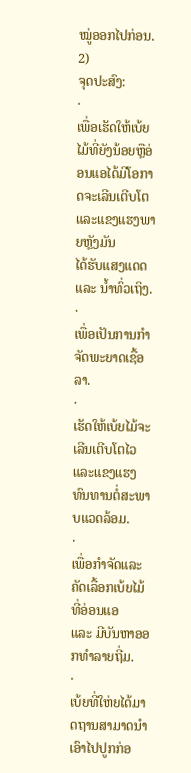ໝູ່ອອກໄປກ່ອນ.
2)
ຈຸດປະສົງ:
·
ເພື່ອເຮັດໃຫ້ເບ້ຍໄມ້ທີ່ຍັງນ້ອຍຫຼືອ່ອນແອໄດ້ມີໂອກາດຈະເລີນເຕີບໂຕແລະແຂງແຮງພາຍຫຼັງມັນ
ໄດ້ຮັບແສງແດດ
ແລະ ນໍ້າທົ່ວເຖິງ.
·
ເພື່ອເປັນການກໍາຈັດພະຍາດເຊື້ອລາ.
·
ເຮັດໃຫ້ເບ້ຍໄມ້ຈະເລີນເຕີບໂຕໄວແລະແຂງແຮງທົນທານຕໍ່ສະພາບແວດລ້ອມ.
·
ເພື່ອກໍາຈັດແລະຄັດເລື້ອກເບ້ຍໄມ້ທີ່ອ່ອນແອ
ແລະ ມີບັນຫາອອກທໍາລາຍຖີ່ມ.
·
ເບ້ຍທີ່ໃຫ່ຍໄດ້ມາດຖານສາມາດນໍາເອົາໄປປູກກ່ອ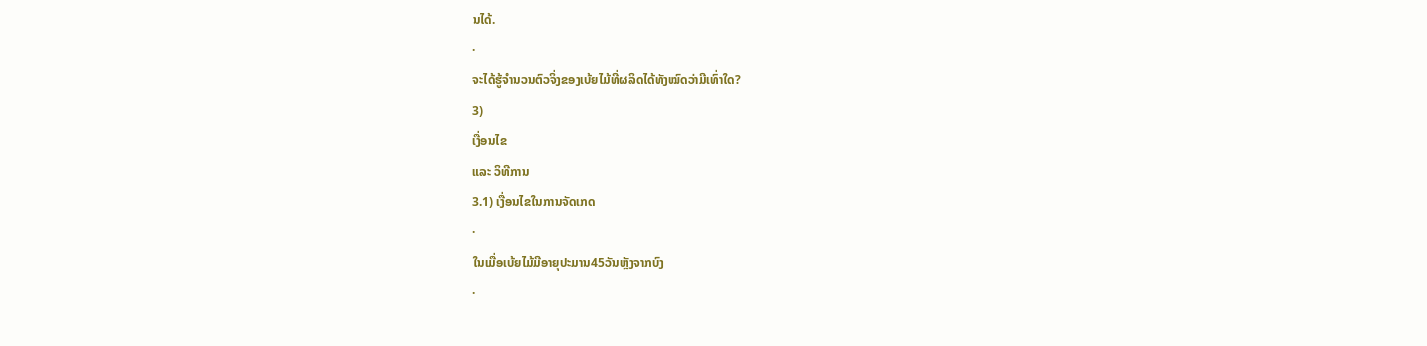ນໄດ້.
·
ຈະໄດ້ຮູ້ຈໍານວນຕົວຈິ່ງຂອງເບ້ຍໄມ້ທີ່ຜລິດໄດ້ທັງໝົດວ່າມີເທົ່າໃດ?
3)
ເງື່ອນໄຂ
ແລະ ວິທີການ
3.1) ເງື່ອນໄຂໃນການຈັດເກດ
·
ໃນເມື່ອເບ້ຍໄມ້ມີອາຍຸປະມານ45ວັນຫຼັງຈາກບົງ
·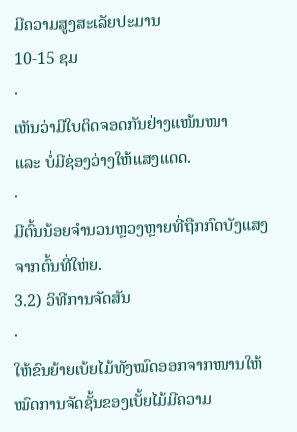ມີຄວາມສູງສະເລັຍປະມານ
10-15 ຊມ
·
ເຫັນວ່າມີໃບຕິດຈອດກັນຢ່າງແໜ້ນໜາ
ແລະ ບໍ່ມີຊ່ອງວ່າງໃຫ້ແສງແດດ.
·
ມີຕົ້ນນ້ອຍຈໍານວນຫຼວງຫຼາຍທີ່ຖືກກົດບັງແສງຈາກຕົ້ນທີ່ໃຫ່ຍ.
3.2) ວິທີການຈັດສັນ
·
ໃຫ້ຂົນຍ້າຍເບ້ຍໄມ້ທັງໝົດອອກຈາກໜານໃຫ້ໝົດການຈັດຊັ້ນຂອງເບັ້ຍໄມ້ມີຄວາມ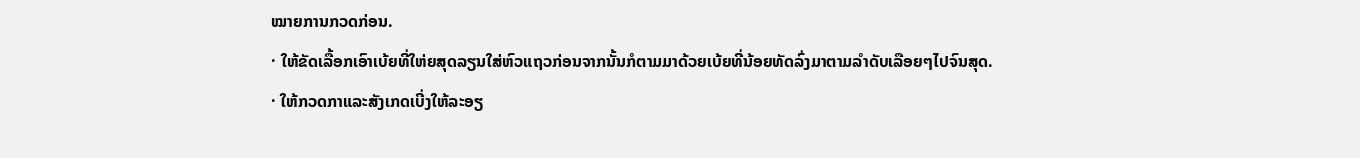ໝາຍການກວດກ່ອນ.
· ໃຫ້ຂັດເລື້ອກເອົາເບ້ຍທີ່ໃຫ່ຍສຸດລຽນໃສ່ຫົວແຖວກ່ອນຈາກນັ້ນກໍຕາມມາດ້ວຍເບ້ຍທີ່ນ້ອຍທັດລົ່ງມາຕາມລໍາດັບເລືອຍໆໄປຈົນສຸດ.
· ໃຫ້ກວດກາແລະສັງເກດເບີ່ງໃຫ້ລະອຽ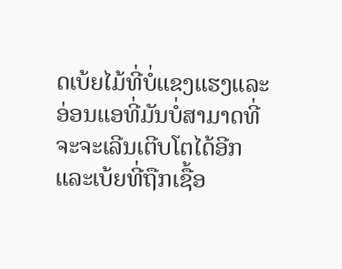ດເບ້ຍໄມ້ທີ່ບໍ່ແຂງແຮງແລະອ່ອນແອທີ່ມັນບໍ່ສາມາດທີ່ຈະຈະເລີນເຕີບໂຕໄດ້ອີກແລະເບ້ຍທີ່ຖືກເຊື້ອ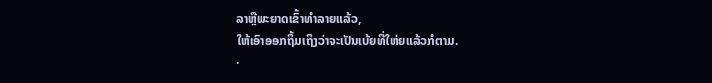ລາຫຼືພະຍາດເຂົ້າທໍາລາຍແລ້ວ,
ໃຫ້ເອົາອອກຖິ້ມເຖິງວ່າຈະເປັນເບ້ຍທີ່ໃຫ່ຍແລ້ວກໍຕາມ.
·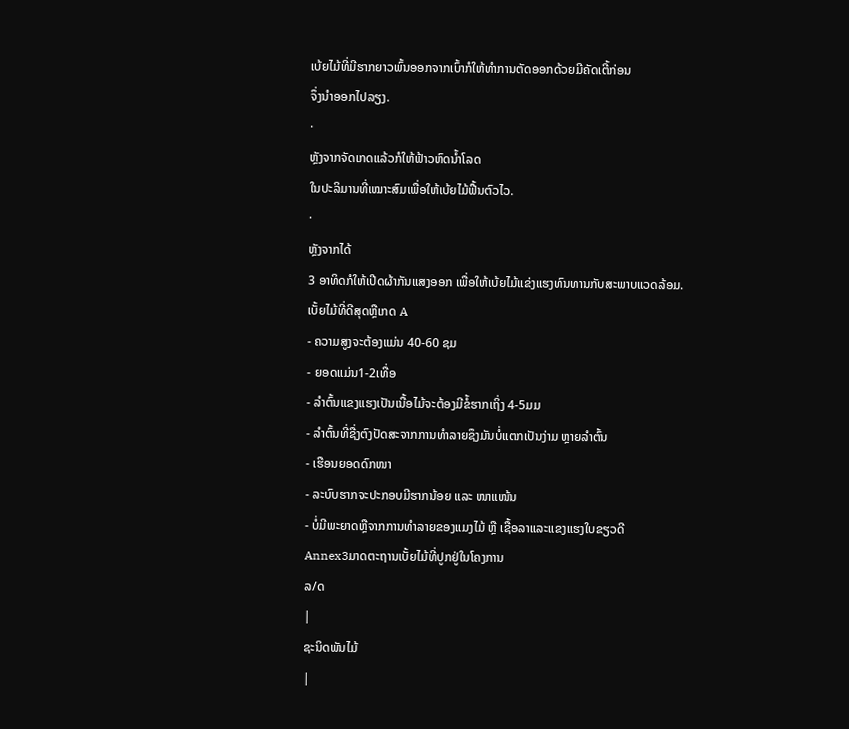ເບ້ຍໄມ້ທີ່ມີຮາກຍາວພົ້ນອອກຈາກເບົ້າກໍໃຫ້ທໍາການຕັດອອກດ້ວຍມີຄັດເຕີ້ກ່ອນ
ຈຶ່ງນໍາອອກໄປລຽງ.
·
ຫຼັງຈາກຈັດເກດແລ້ວກໍໃຫ້ຟ້າວຫົດນໍ້າໂລດ
ໃນປະລິມານທີ່ເໝາະສົມເພື່ອໃຫ້ເບ້ຍໄມ້ຟື້ນຕົວໄວ.
·
ຫຼັງຈາກໄດ້
3 ອາທິດກໍໃຫ້ເປີດຜ້າກັນແສງອອກ ເພື່ອໃຫ້ເບ້ຍໄມ້ແຂ່ງແຮງທົນທານກັບສະພາບແວດລ້ອມ.
ເບັ້ຍໄມ້ທີ່ດີສຸດຫຼືເກດ A
- ຄວາມສູງຈະຕ້ອງແມ່ນ 40-60 ຊມ
- ຍອດແມ່ນ1-2ເທື່ອ
- ລຳຕົ້ນແຂງແຮງເປັນເນື້ອໄມ້ຈະຕ້ອງມີຂໍ້ຮາກເຖິ່ງ 4-5ມມ
- ລຳຕົ້ນທີ່ຊື່ງຕົງປັດສະຈາກການທຳລາຍຊຶງມັນບໍ່ແຕກເປັນງ່າມ ຫຼາຍລຳຕົ້ນ
- ເຮືອນຍອດດົກໜາ
- ລະບົບຮາກຈະປະກອບມີຮາກນ້ອຍ ແລະ ໜາແໜ້ນ
- ບໍ່ມີພະຍາດຫຼືຈາກການທຳລາຍຂອງແມງໄມ້ ຫຼື ເຊື້ອລາແລະແຂງແຮງໃບຂຽວດີ
Annex3ມາດຕະຖານເບັ້ຍໄມ້ທີ່ປູກຢູ່ໃນໂຄງການ
ລ/ດ
|
ຊະນິດພັນໄມ້
|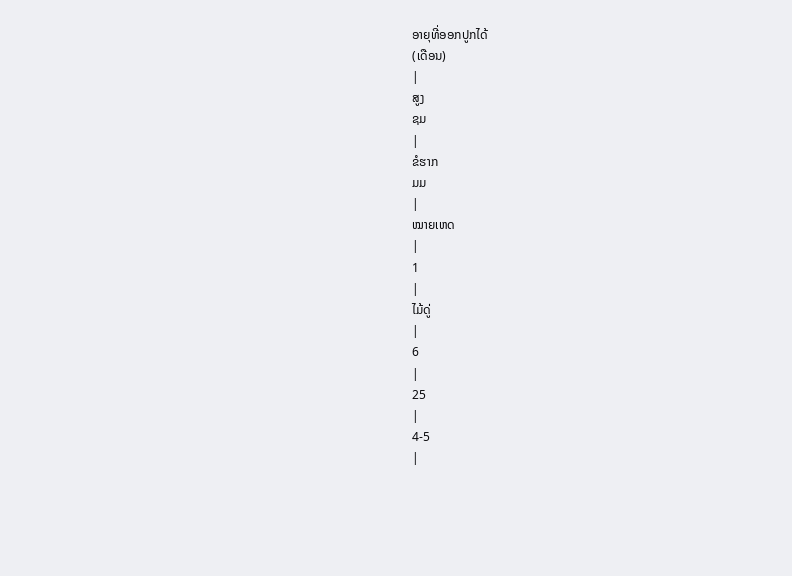ອາຍຸທີ່ອອກປູກໄດ້
(ເດືອນ)
|
ສູງ
ຊມ
|
ຂໍຮາກ
ມມ
|
ໝາຍເຫດ
|
1
|
ໄມ້ດູ່
|
6
|
25
|
4-5
|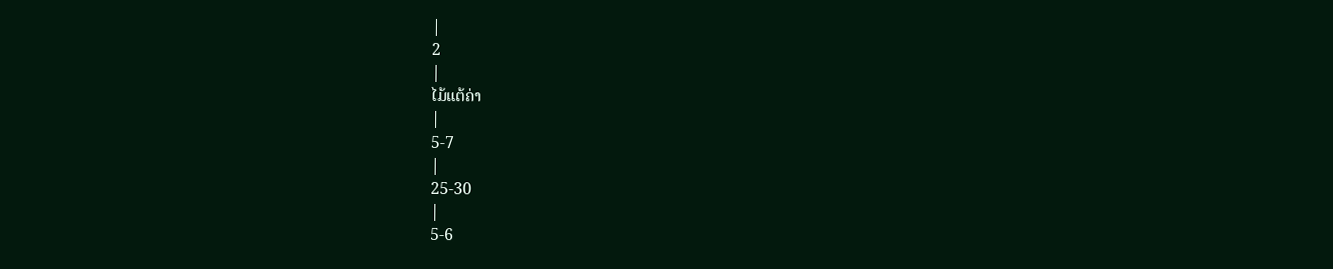|
2
|
ໄມ້ແຕ້ຄ່າ
|
5-7
|
25-30
|
5-6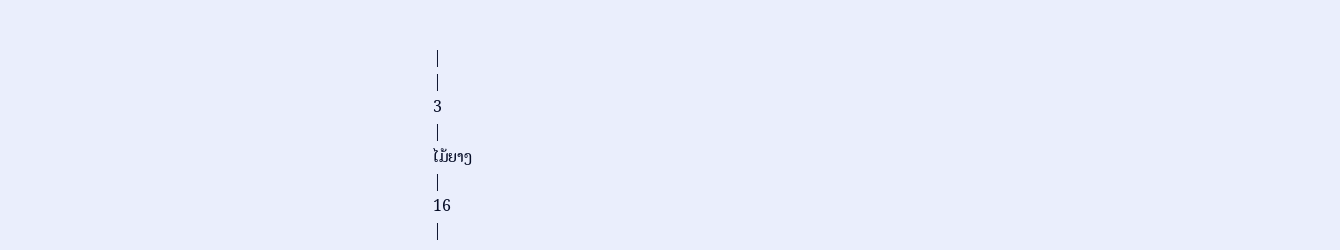|
|
3
|
ໄມ້ຍາງ
|
16
|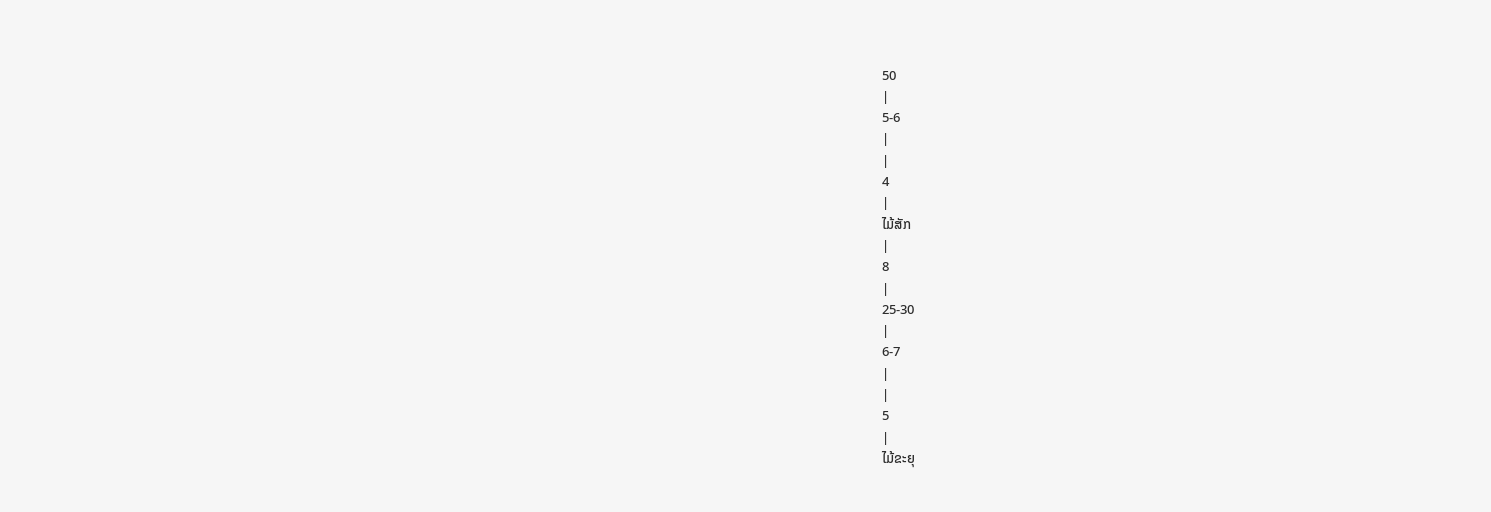50
|
5-6
|
|
4
|
ໄມ້ສັກ
|
8
|
25-30
|
6-7
|
|
5
|
ໄມ້ຂະຍຸ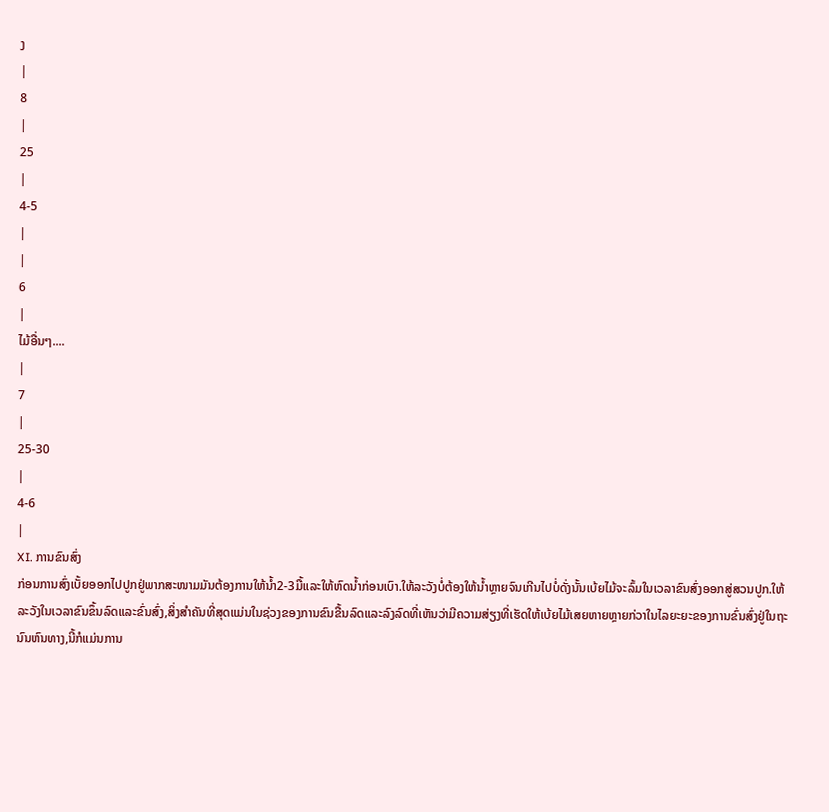ງ
|
8
|
25
|
4-5
|
|
6
|
ໄມ້ອື່ນໆ....
|
7
|
25-30
|
4-6
|
XI. ການຂົນສົ່ງ
ກ່ອນການສົ່ງເບັ້ຍອອກໄປປູກຢູ່ພາກສະໜາມມັນຕ້ອງການໃຫ້ນໍ້າ2-3ມື້ແລະໃຫ້ຫົດນໍ້າກ່ອນເບົາ.ໃຫ້ລະວັງບໍ່ຕ້ອງໃຫ້ນໍ້າຫຼາຍຈົນເກີນໄປບໍ່ດັ່ງນັ້ນເບ້ຍໄມ້ຈະລົ້ມໃນເວລາຂົນສົ່ງອອກສູ່ສວນປູກ.ໃຫ້ລະວັງໃນເວລາຂົນຂຶ້ນລົດແລະຂົ່ນສົ່ງ,ສິ່ງສຳຄັນທີ່ສຸດແມ່ນໃນຊ່ວງຂອງການຂົນຂື້ນລົດແລະລົງລົດທີ່ເຫັນວ່າມີຄວາມສ່ຽງທີ່ເຮັດໃຫ້ເບ້ຍໄມ້ເສຍຫາຍຫຼາຍກ່ວາໃນໄລຍະຍະຂອງການຂົ່ນສົ່ງຢູ່ໃນຖະນົນຫົນທາງ,ນີ້ກໍແມ່ນການ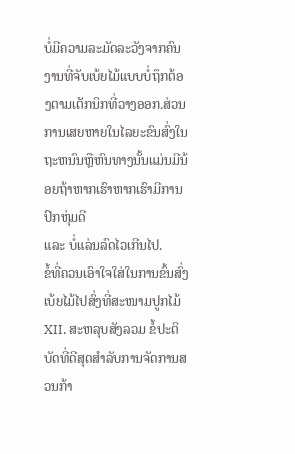ບໍ່ມີຄວາມລະມັດລະວັງຈາກຄົນງານທີ່ຈັບເບ້ຍໄມ້ແບບບໍ່ຖຶກຕ້ອງຕາມເຕັກນິກທີ່ວາງອອກ.ສ່ວນການເສຍຫາຍໃນໄລຍະຂົນສົ່ງໃນຖະຫນົນຫຼືຫົນທາງນັ້ນແມ່ນມີນ້ອຍຖ້າຫາກເຮົາຫາກເຮົາມີການປົກຫຸ່ມດີ
ແລະ ບໍ່ແລ່ນລົດໄວເກີນໄປ.
ຂໍ້ທີ່ຄວນເອົາໃຈໃສ່ໃນການຂົ້ນສົ່ງເບ້ຍໄມ້ໄປສົ່ງທີ່ສະໜາມປູກໄມ້
XII. ສະຫລຸບສັງລວມ ຂໍ້ປະຕິບັດທີ່ດີສຸດສຳລັບການຈັດການສວນກ້າ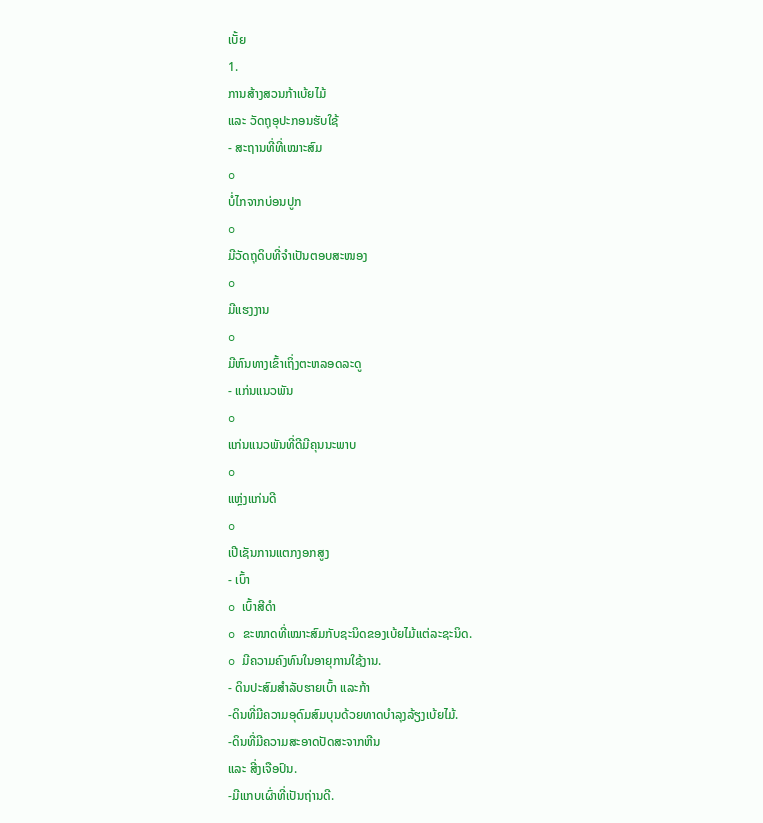ເບັ້ຍ
1.
ການສ້າງສວນກ້າເບ້ຍໄມ້
ແລະ ວັດຖຸອຸປະກອນຮັບໃຊ້
- ສະຖານທີ່ທີ່ເໝາະສົມ
o
ບໍ່ໄກຈາກບ່ອນປູກ
o
ມີວັດຖຸດິບທີ່ຈໍາເປັນຕອບສະໜອງ
o
ມີແຮງງານ
o
ມີຫົນທາງເຂົ້າເຖິ່ງຕະຫລອດລະດູ
- ແກ່ນແນວພັນ
o
ແກ່ນແນວພັນທີ່ດີມີຄຸນນະພາບ
o
ແຫຼ່ງແກ່ນດີ
o
ເປີເຊັນການແຕກງອກສູງ
- ເບົ້າ
o ເບົ້າສີດໍາ
o ຂະໜາດທີ່ເໝາະສົມກັບຊະນິດຂອງເບ້ຍໄມ້ແຕ່ລະຊະນິດ.
o ມີຄວາມຄົງທົນໃນອາຍຸການໃຊ້ງານ.
- ດິນປະສົມສຳລັບຮາຍເບົ້າ ແລະກ້າ
-ດິນທີ່ມີຄວາມອຸດົມສົມບຸນດ້ວຍທາດບໍາລຸງລ້ຽງເບ້ຍໄມ້.
-ດິນທີ່ມີຄວາມສະອາດປັດສະຈາກຫີນ
ແລະ ສີ່ງເຈືອປົນ.
-ມີແກບເຜົ່າທີ່ເປັນຖ່ານດີ.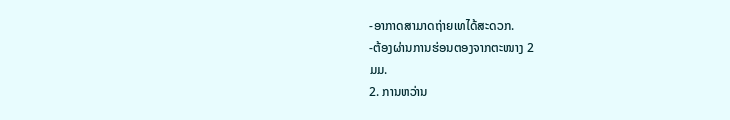-ອາກາດສາມາດຖ່າຍເທໄດ້ສະດວກ.
-ຕ້ອງຜ່ານການຮ່ອນຕອງຈາກຕະໜາງ 2
ມມ.
2. ການຫວ່ານ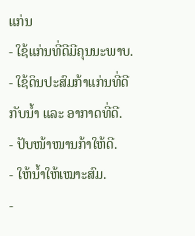ແກ່ນ
- ໃຊ້ແກ່ນທີ່ດີມີຄຸນນະພາບ.
- ໃຊ້ດິນປະສົມກ້າແກ່ນທີ່ດີກັບນໍ້າ ແລະ ອາກາດທີ່ດີ.
- ປັບໜ້າໜານກ້າໃຫ້ດີ.
- ໃຫ້ນໍ້າໃຫ້ເໝາະສົມ.
-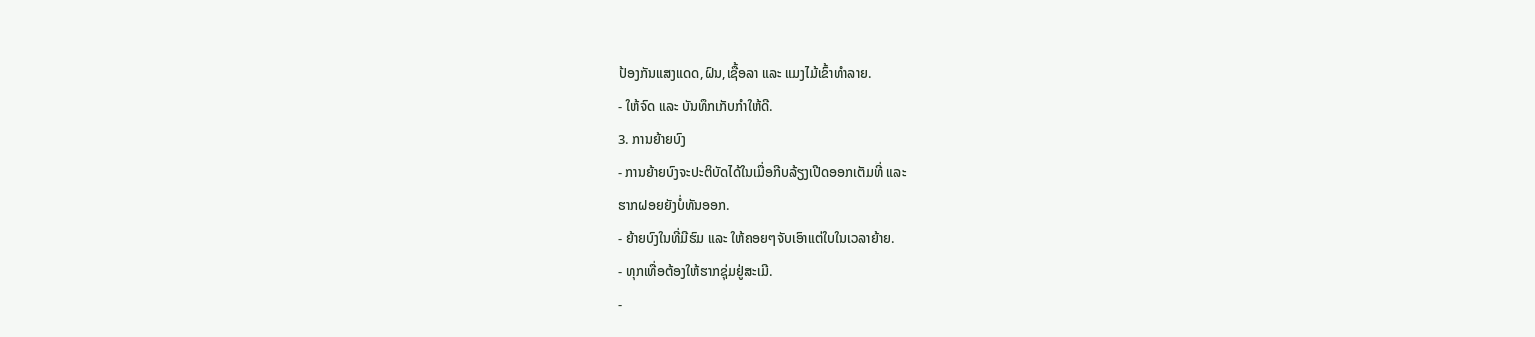ປ້ອງກັນແສງແດດ,ຝົນ,ເຊື້ອລາ ແລະ ແມງໄມ້ເຂົ້າທຳລາຍ.
- ໃຫ້ຈົດ ແລະ ບັນທຶກເກັບກຳໃຫ້ດີ.
3. ການຍ້າຍບົງ
- ການຍ້າຍບົງຈະປະຕິບັດໄດ້ໃນເມື່ອກີບລ້ຽງເປີດອອກເຕັມທີ່ ແລະ
ຮາກຝອຍຍັງບໍ່ທັນອອກ.
- ຍ້າຍບົງໃນທີ່ມີຮົມ ແລະ ໃຫ້ຄອຍໆຈັບເອົາແຕ່ໃບໃນເວລາຍ້າຍ.
- ທຸກເທື່ອຕ້ອງໃຫ້ຮາກຊຸ່ມຢູ່ສະເມີ.
-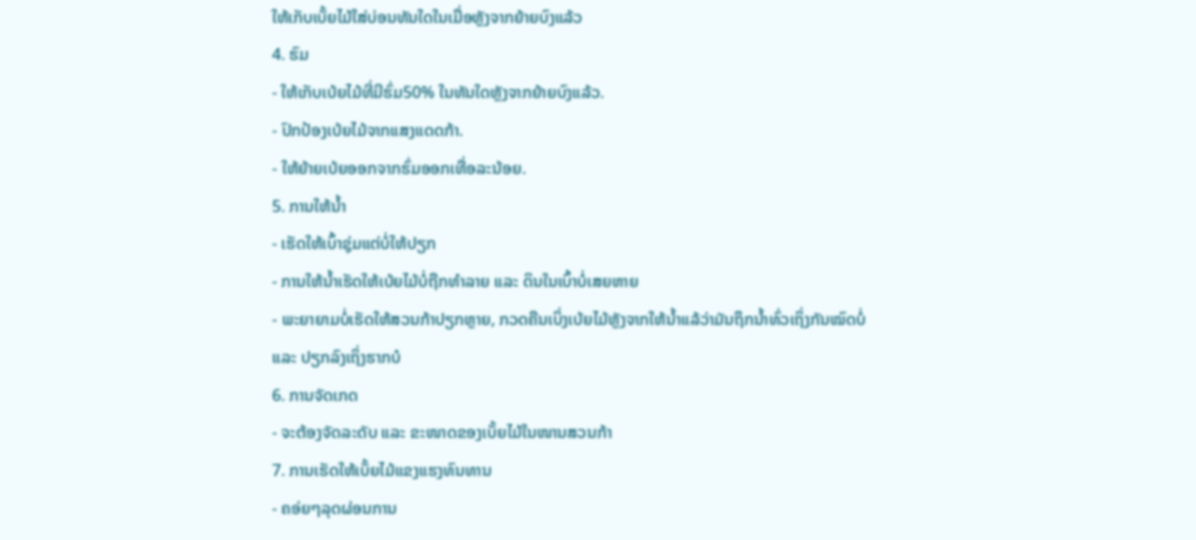ໃຫ້ເກັບເບັ້ຍໄມ້ໃສ່ບ່ອນທັນໃດໃນເມື່ອຫຼັງຈາກຍ້າຍບົງແລ້ວ
4. ຮົມ
- ໃຫ້ເກັບເບ້ຍໄມ້ທີ່ມີຮົ່ມ50% ໃນທັນໃດຫຼັງຈາກຍ້າຍບົງແລ້ວ.
- ປົກປ້ອງເບ້ຍໄມ້ຈາກແສງແດດກ້າ.
- ໃຫ້ຍ້າຍເບ້ຍອອກຈາກຮົ່ມອອກເທື່ອລະນ້ອຍ.
5. ການໃຫ້ນໍ້າ
- ເຮັດໃຫ້ເບົ້າຊຸ່ມແຕ່ບໍ່ໃຫ້ປຽກ
- ການໃຫ້ນໍ້າເຮັດໃຫ້ເບ້ຍໄມ້ບໍ່ຖືກທຳລາຍ ແລະ ດິນໃນເບົ້າບໍ່ເສຍຫາຍ
- ພະຍາຍາມບໍ່ເຮັດໃຫ້ສວນກ້າປຽກຫຼາຍ, ກວດຄືນເບິ່ງເບ້ຍໄມ້ຫຼັງຈາກໃຫ້ນໍ້າແລ້ວ່າມັນຖຶກນໍ້າທົ່ວເຖິ່ງກັນໝົດບໍ່
ແລະ ປຽກລົງເຖິ່ງຮາກບໍ
6. ການຈັດເກດ
- ຈະຕ້ອງຈັດລະດັບ ແລະ ຂະໜາດຂອງເບັ້ຍໄມ້ໃນໜານສວນກ້າ
7. ການເຮັດໃຫ້ເບັ້ຍໄມ້ແຂງແຮງທົນທານ
- ຄອ່ຍໆລຸດຜ່ອນການ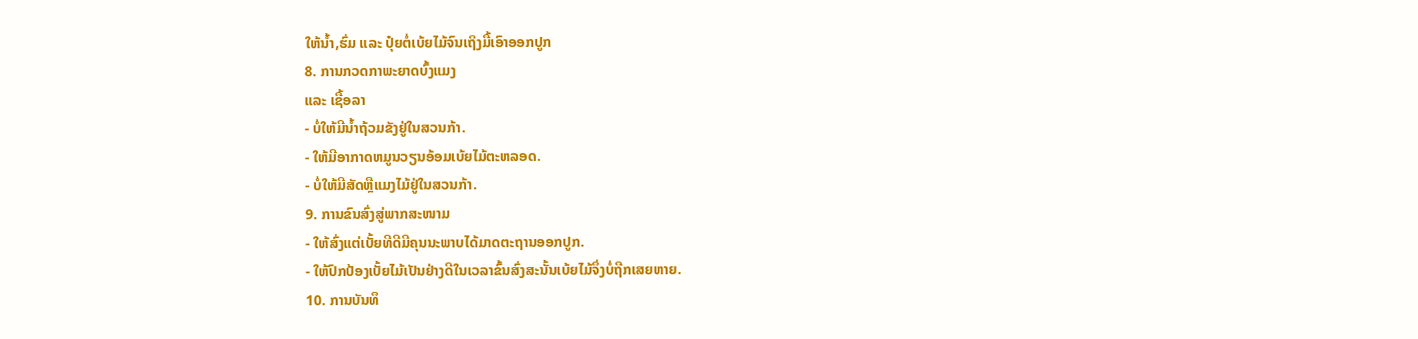ໃຫ້ນໍ້າ,ຮົ່ມ ແລະ ປຸ໋ຍຕໍ່ເບ້ຍໄມ້ຈົນເຖິງມື້ເອົາອອກປູກ
8. ການກວດກາພະຍາດບົ້ງແມງ
ແລະ ເຊື້ອລາ
- ບໍ່ໃຫ້ມີນໍ້າຖ້ວມຂັງຢູ່ໃນສວນກ້າ.
- ໃຫ້ມີອາກາດຫມູນວຽນອ້ອມເບ້ຍໄມ້ຕະຫລອດ.
- ບໍ່ໃຫ້ມີສັດຫຼືແມງໄມ້ຢູ່ໃນສວນກ້າ.
9. ການຂົນສົ່ງສູ່ພາກສະໜາມ
- ໃຫ້ສົ່ງແຕ່ເບັ້ຍທີດີມີຄຸນນະພາບໄດ້ມາດຕະຖານອອກປູກ.
- ໃຫ້ປົກປ້ອງເບັ້ຍໄມ້ເປັນຢ່າງດີໃນເວລາຂົ້ນສົ່ງສະນັ້ນເບ້ຍໄມ້ຈຶ່ງບໍ່ຖືກເສຍຫາຍ.
10. ການບັນທຶ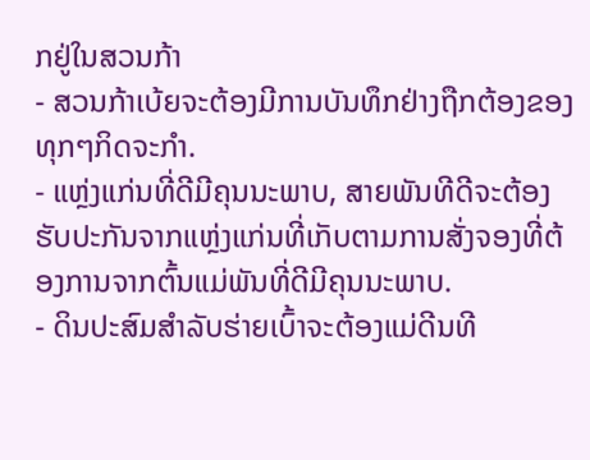ກຢູ່ໃນສວນກ້າ
- ສວນກ້າເບ້ຍຈະຕ້ອງມີການບັນທຶກຢ່າງຖືກຕ້ອງຂອງທຸກໆກິດຈະກໍາ.
- ແຫຼ່ງແກ່ນທີ່ດີມີຄຸນນະພາບ, ສາຍພັນທີດີຈະຕ້ອງຮັບປະກັນຈາກແຫຼ່ງແກ່ນທີ່ເກັບຕາມການສັ່ງຈອງທີ່ຕ້ອງການຈາກຕົ້ນແມ່ພັນທີ່ດີມີຄຸນນະພາບ.
- ດິນປະສົມສຳລັບຮ່າຍເບົ້າຈະຕ້ອງແມ່ດີນທີ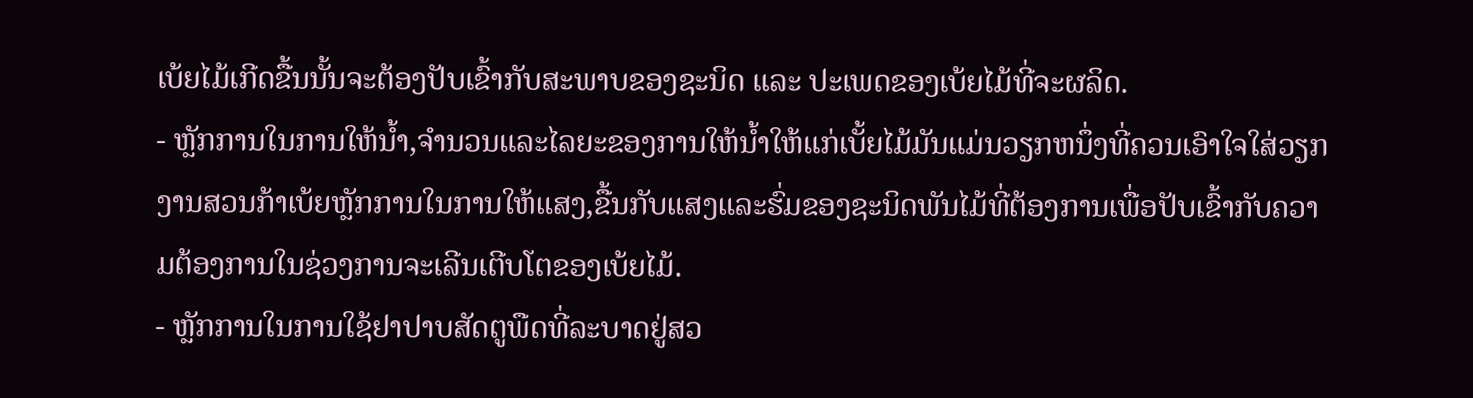ເບ້ຍໄມ້ເກີດຂື້ນນັ້ນຈະຕ້ອງປັບເຂົ້າກັບສະພາບຂອງຊະນິດ ແລະ ປະເພດຂອງເບ້ຍໄມ້ທີ່ຈະຜລິດ.
- ຫຼັກການໃນການໃຫ້ນໍ້າ,ຈຳນວນແລະໄລຍະຂອງການໃຫ້ນໍ້າໃຫ້ແກ່ເບັ້ຍໄມ້ມັນແມ່ນວຽກຫນຶ່ງທີ່ຄວນເອົາໃຈໃສ່ວຽກງານສວນກ້າເບ້ຍຫຼັກການໃນການໃຫ້ແສງ,ຂື້ນກັບແສງແລະຮົ່ມຂອງຊະນິດພັນໄມ້ທີ່ຕ້ອງການເພື່ອປັບເຂົ້າກັບຄວາມຕ້ອງການໃນຊ່ວງການຈະເລີນເຕີບໂຕຂອງເບ້ຍໄມ້.
- ຫຼັກການໃນການໃຊ້ຢາປາບສັດຕູພືດທີ່ລະບາດຢູ່ສວ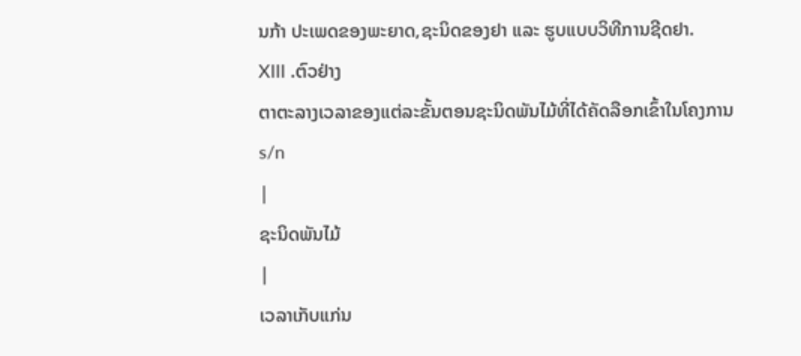ນກ້າ ປະເພດຂອງພະຍາດ,ຊະນິດຂອງຢາ ແລະ ຮູບແບບວິທີການຊີດຢາ.
XIII .ຕົວຢ່າງ
ຕາຕະລາງເວລາຂອງແຕ່ລະຂັ້ນຕອນຊະນິດພັນໄມ້ທີ່ໄດ້ຄັດລືອກເຂົ້າໃນໂຄງການ
s/n
|
ຊະນິດພັນໄມ້
|
ເວລາເກັບແກ່ນ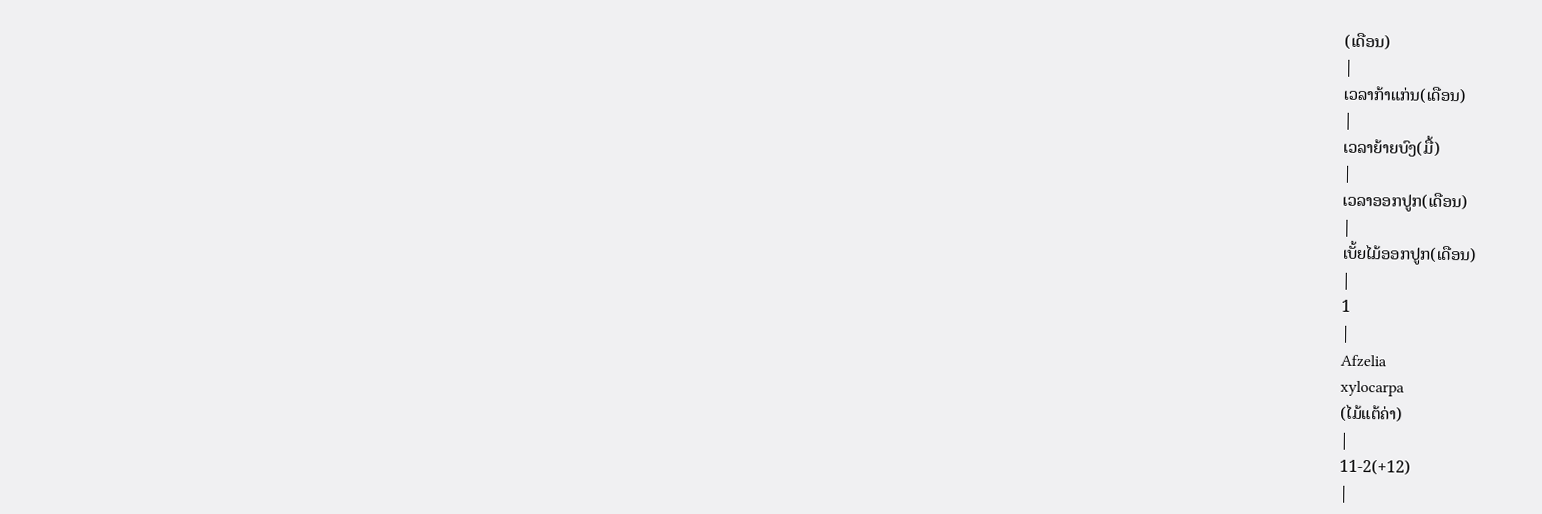(ເດືອນ)
|
ເວລາກ້າແກ່ນ(ເດືອນ)
|
ເວລາຍ້າຍບົງ(ມື້)
|
ເວລາອອກປູກ(ເດືອນ)
|
ເບັ້ຍໄມ້ອອກປູກ(ເດືອນ)
|
1
|
Afzelia
xylocarpa
(ໄມ້ແຕ້ຄ່າ)
|
11-2(+12)
|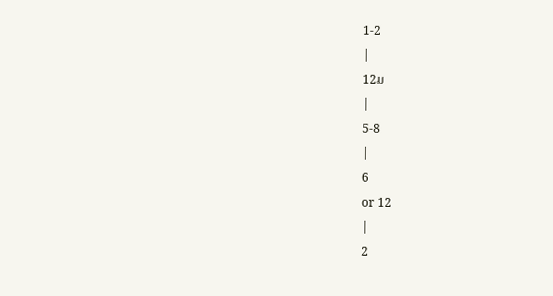1-2
|
12ມ
|
5-8
|
6
or 12
|
2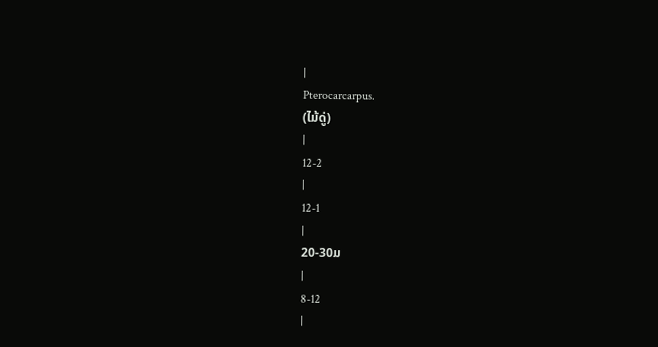|
Pterocarcarpus.
(ໄມ້ດູ່)
|
12-2
|
12-1
|
20-30ມ
|
8-12
|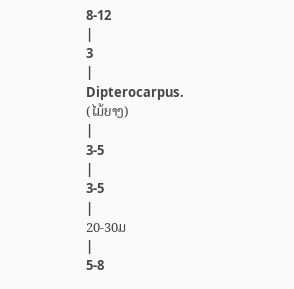8-12
|
3
|
Dipterocarpus.
(ໄມ້ຍາງ)
|
3-5
|
3-5
|
20-30ມ
|
5-8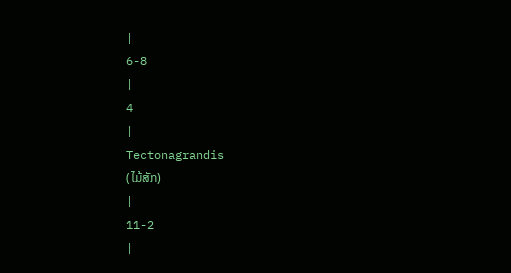|
6-8
|
4
|
Tectonagrandis
(ໄມ້ສັກ)
|
11-2
|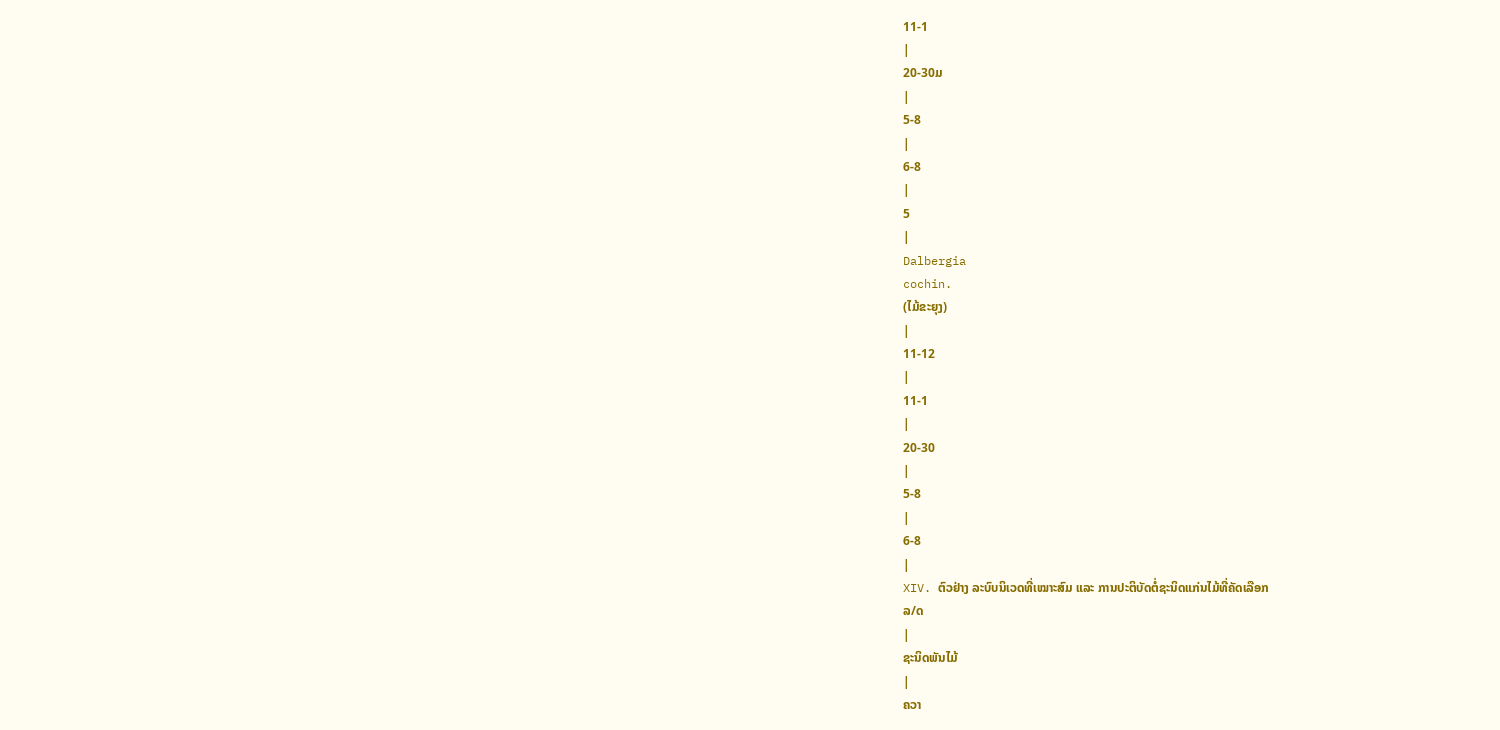11-1
|
20-30ມ
|
5-8
|
6-8
|
5
|
Dalbergia
cochin.
(ໄມ້ຂະຍຸງ)
|
11-12
|
11-1
|
20-30
|
5-8
|
6-8
|
XIV. ຕົວຢ່າງ ລະບົບນິເວດທີ່ເໝາະສົມ ແລະ ການປະຕິບັດຕໍ່ຊະນິດແກ່ນໄມ້ທີ່ຄັດເລືອກ
ລ/ດ
|
ຊະນິດພັນໄມ້
|
ຄວາ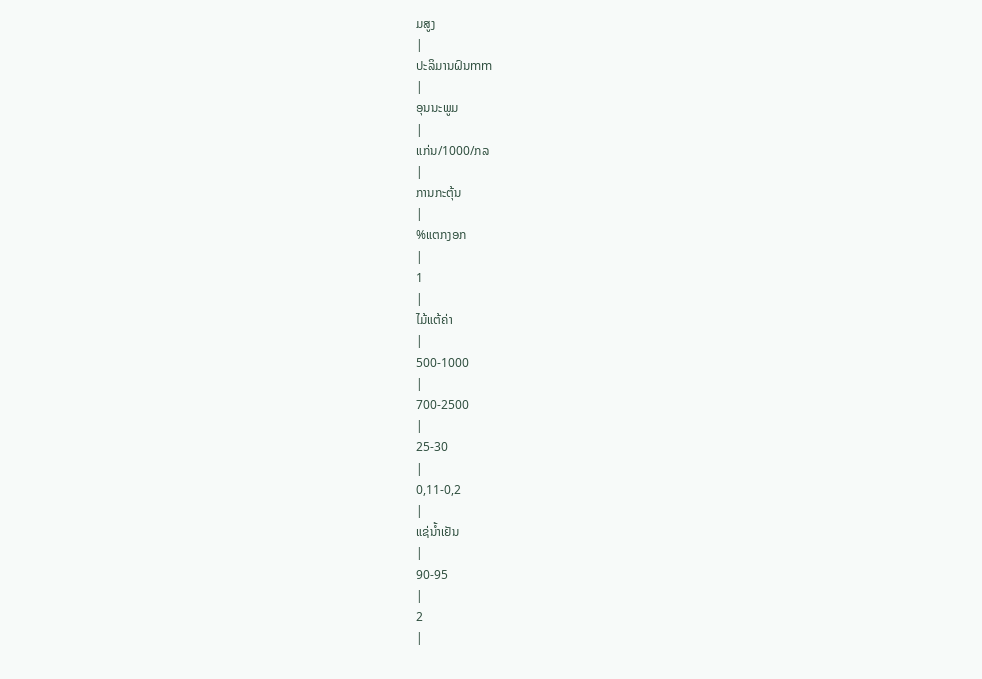ມສູງ
|
ປະລິມານຝົນmm
|
ອຸນນະພູມ
|
ແກ່ນ/1000/ກລ
|
ການກະຕຸ້ນ
|
%ແຕກງອກ
|
1
|
ໄມ້ແຕ້ຄ່າ
|
500-1000
|
700-2500
|
25-30
|
0,11-0,2
|
ແຊ່ນໍ້າເຢັນ
|
90-95
|
2
|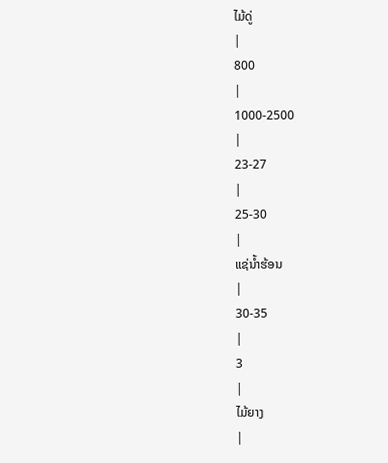ໄມ້ດູ່
|
800
|
1000-2500
|
23-27
|
25-30
|
ແຊ່ນໍ້າຮ້ອນ
|
30-35
|
3
|
ໄມ້ຍາງ
|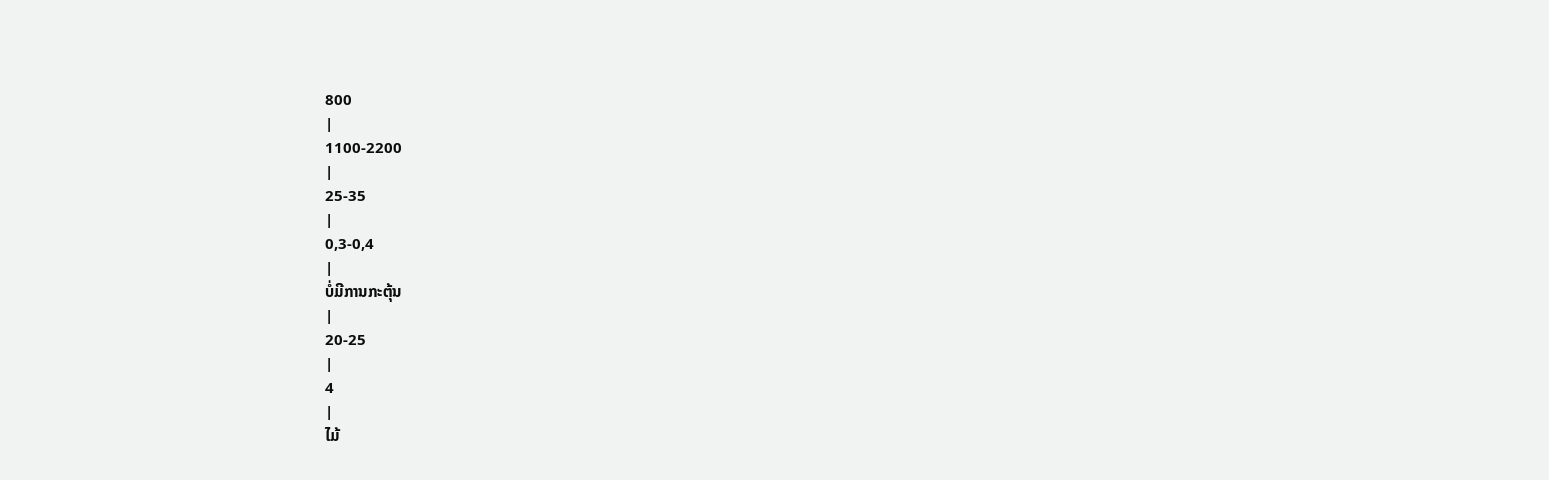800
|
1100-2200
|
25-35
|
0,3-0,4
|
ບໍ່ມີການກະຕຸ້ນ
|
20-25
|
4
|
ໄມ້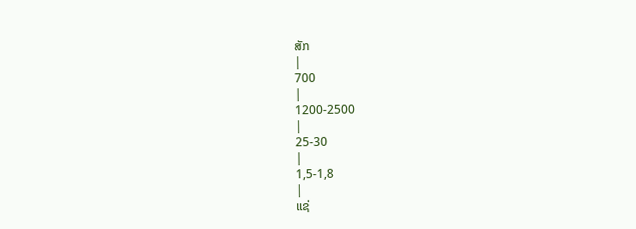ສັກ
|
700
|
1200-2500
|
25-30
|
1,5-1,8
|
ແຊ່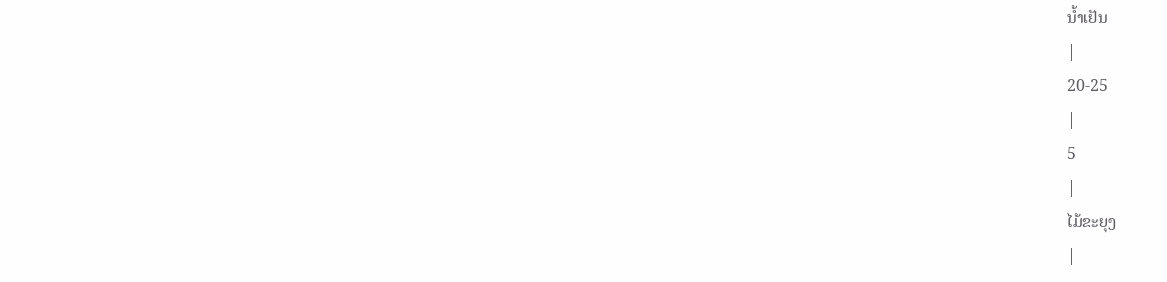ນໍ້າເຢັນ
|
20-25
|
5
|
ໄມ້ຂະຍຸງ
|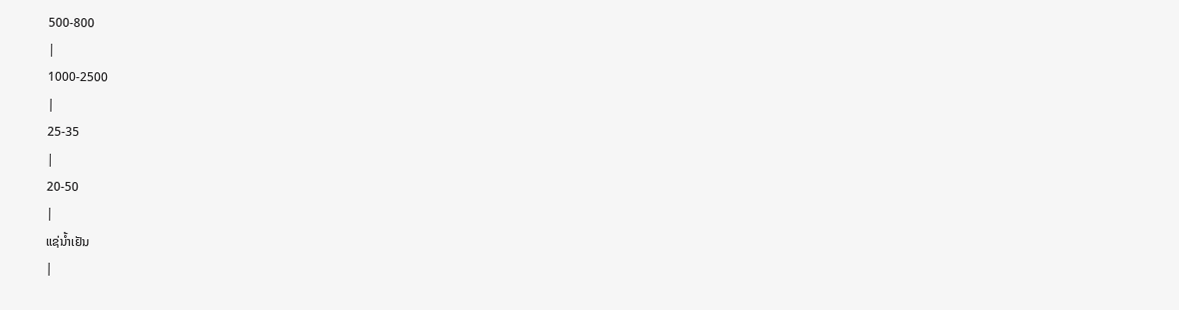500-800
|
1000-2500
|
25-35
|
20-50
|
ແຊ່ນໍ້າເຢັນ
|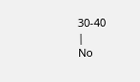30-40
|
No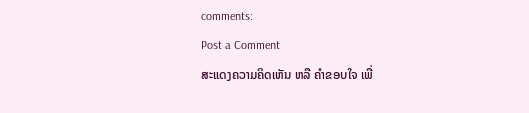comments:
Post a Comment
ສະແດງຄວາມຄິດເຫັນ ຫລື ຄຳຂອບໃຈ ເພື່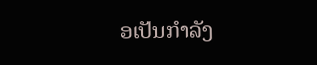ອເປັນກຳລັງ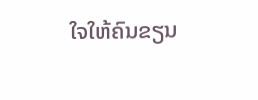ໃຈໃຫ້ຄົນຂຽນ